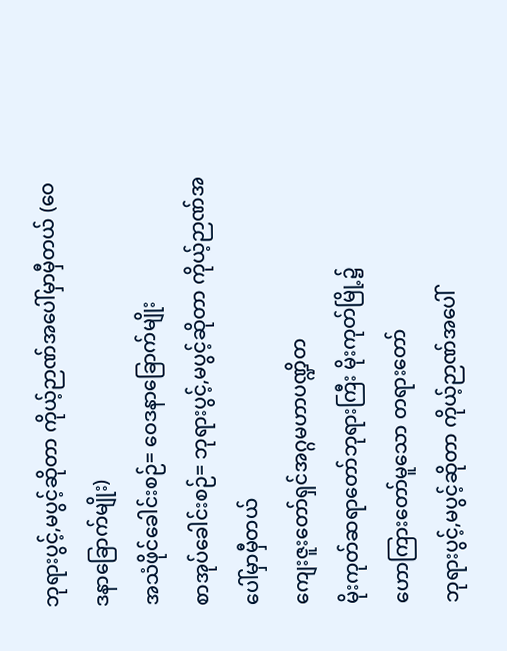ဘုရားပွင့်,မပွင့်ဆိုတာ ကိုယ့်ဉာဏ်အပေါ်မှာမှီတယ် (ဝေဒနာခြောက်မျိုး)
အသံဖိုင်ခေါင်းစဉ်= ဝေဒနာခြောက်မျိုး
စာအုပ်ခေါင်းစဉ်= ဘုရားပွင့်,မပွင့်ဆိုတာ ကိုယ့်ဉာဏ်အပေါ်မှာမှီတယ်
ကျေးဇူးတော်ရှင်အဂ္ဂမဟာပဏ္ဍိတ
မိုးကုတ်ဆရာတော်ဘုရားကြီး မိုးကုတ်မြို့၌
ဟောကြားတော်မူသော တရားတော်
ဘုရားပွင့်,မပွင့်ဆိုတာ ကိုယ့်ဉာဏ်အပေါ်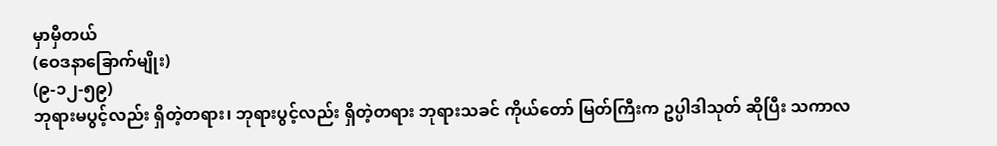မှာမှီတယ်
(ဝေဒနာခြောက်မျိုး)
(၉-၁၂-၅၉)
ဘုရားမပွင့်လည်း ရှိတဲ့တရား၊ ဘုရားပွင့်လည်း ရှိတဲ့တရား ဘုရားသခင် ကိုယ်တော် မြတ်ကြီးက ဥပ္ပါဒါသုတ် ဆိုပြီး သကာလ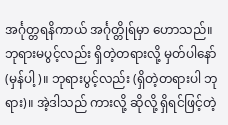အင်္ဂုတ္တရနိကာယ် အင်္ဂုတ္တိုရ်မှာ ဟောသည်။
ဘုရားမပွင့်လည်း ရှိတဲ့တရားလို့ မှတ်ပါနော် (မှန်ပါ့)။ ဘုရားပွင့်လည်း (ရှိတဲ့တရားပါ ဘုရား)။ အဲ့ဒါသည် ကားလို့ ဆိုလို့ ရှိရင်ဖြင့်တဲ့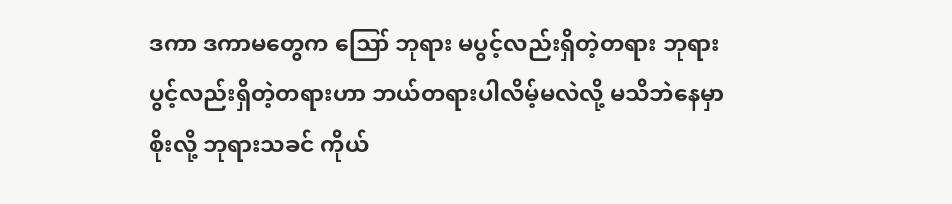ဒကာ ဒကာမတွေက ဪ ဘုရား မပွင့်လည်းရှိတဲ့တရား ဘုရားပွင့်လည်းရှိတဲ့တရားဟာ ဘယ်တရားပါလိမ့်မလဲလို့ မသိဘဲနေမှာစိုးလို့ ဘုရားသခင် ကိုယ်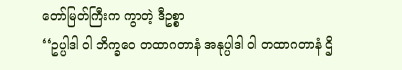တော်မြတ်ကြီးက ကွာတဲ့ ဒီဥစ္စာ
‘‘ဥပ္ပါဒါ ဝါ ဘိက္ခဝေ တထာဂတာနံ အနုပ္ပါဒါ ဝါ တထာဂတာနံ ဌိ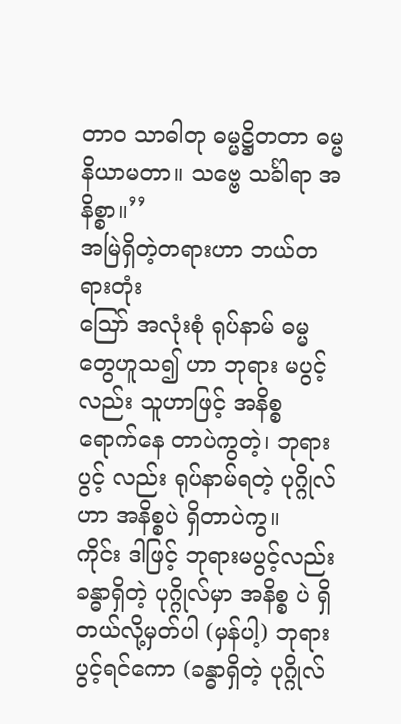တာဝ သာဓါတု ဓမ္မဋ္ဌိတတာ ဓမ္မနိယာမတာ။ သဗ္ဗေ သင်္ခါရာ အနိစ္စာ။’’
အမြဲရှိတဲ့တရားဟာ ဘယ်တရားတုံး
ဪ အလုံးစုံ ရုပ်နာမ် ဓမ္မတွေဟူသ၍ ဟာ ဘုရား မပွင့်လည်း သူဟာဖြင့် အနိစ္စ ရောက်နေ တာပဲကွတဲ့၊ ဘုရားပွင့် လည်း ရုပ်နာမ်ရတဲ့ ပုဂ္ဂိုလ်ဟာ အနိစ္စပဲ ရှိတာပဲကွ။
ကိုင်း ဒါဖြင့် ဘုရားမပွင့်လည်း ခန္ဓာရှိတဲ့ ပုဂ္ဂိုလ်မှာ အနိစ္စ ပဲ ရှိတယ်လို့မှတ်ပါ (မှန်ပါ့) ဘုရား ပွင့်ရင်ကော (ခန္ဓာရှိတဲ့ ပုဂ္ဂိုလ်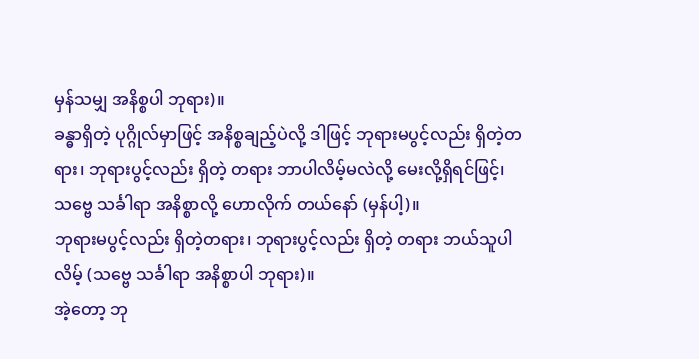မှန်သမျှ အနိစ္စပါ ဘုရား)။
ခန္ဓာရှိတဲ့ ပုဂ္ဂိုလ်မှာဖြင့် အနိစ္စချည့်ပဲလို့ ဒါဖြင့် ဘုရားမပွင့်လည်း ရှိတဲ့တရား၊ ဘုရားပွင့်လည်း ရှိတဲ့ တရား ဘာပါလိမ့်မလဲလို့ မေးလို့ရှိရင်ဖြင့်၊ သဗ္ဗေ သင်္ခါရာ အနိစ္စာလို့ ဟောလိုက် တယ်နော် (မှန်ပါ့)။
ဘုရားမပွင့်လည်း ရှိတဲ့တရား၊ ဘုရားပွင့်လည်း ရှိတဲ့ တရား ဘယ်သူပါလိမ့် (သဗ္ဗေ သင်္ခါရာ အနိစ္စာပါ ဘုရား)။
အဲ့တော့ ဘု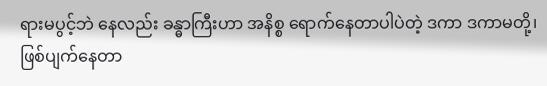ရားမပွင့်ဘဲ နေလည်း ခန္ဓာကြီးဟာ အနိစ္စ ရောက်နေတာပါပဲတဲ့ ဒကာ ဒကာမတို့၊ ဖြစ်ပျက်နေတာ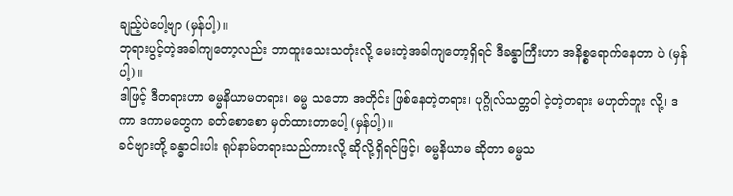ချည့်ပဲပေါ့ဗျာ (မှန်ပါ့)။
ဘုရားပွင့်တဲ့အခါကျတော့လည်း ဘာထူးသေးသတုံးလို့ မေးတဲ့အခါကျတော့ရှိရင် ဒီခန္ဓာကြီးဟာ အနိစ္စရောက်နေတာ ပဲ (မှန်ပါ့)။
ဒါဖြင့် ဒီတရားဟာ ဓမ္မနိယာမတရား၊ ဓမ္မ သဘော အတိုင်း ဖြစ်နေတဲ့တရား၊ ပုဂ္ဂိုလ်သတ္တဝါ ငဲ့တဲ့တရား မဟုတ်ဘူး လို့၊ ဒကာ ဒကာမတွေက ခတ်စောစော မှတ်ထားတာပေါ့ (မှန်ပါ့)။
ခင်ဗျားတို့ ခန္ဓာငါးပါး ရုပ်နာမ်တရားသည်ကားလို့ ဆိုလို့ရှိရင်ဖြင့်၊ ဓမ္မနိယာမ ဆိုတာ ဓမ္မသ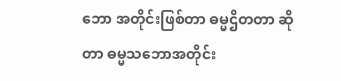ဘော အတိုင်းဖြစ်တာ ဓမ္မဌိတတာ ဆိုတာ ဓမ္မသဘောအတိုင်း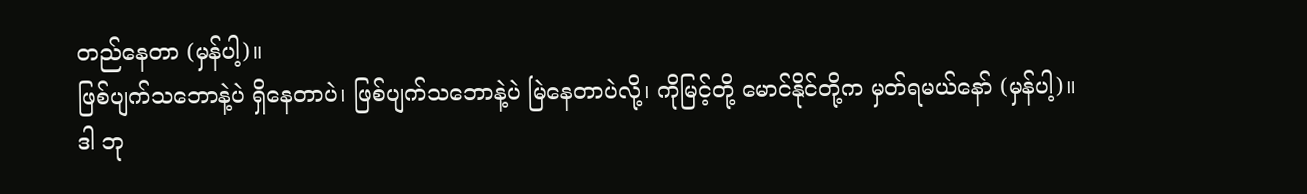တည်နေတာ (မှန်ပါ့)။
ဖြစ်ပျက်သဘောနဲ့ပဲ ရှိနေတာပဲ၊ ဖြစ်ပျက်သဘောနဲ့ပဲ မြဲနေတာပဲလို့၊ ကိုမြင့်တို့ မောင်နိုင်တို့က မှတ်ရမယ်နော် (မှန်ပါ့)။
ဒါ ဘု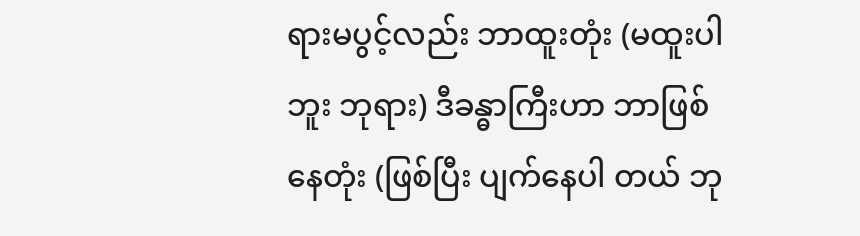ရားမပွင့်လည်း ဘာထူးတုံး (မထူးပါဘူး ဘုရား) ဒီခန္ဓာကြီးဟာ ဘာဖြစ်နေတုံး (ဖြစ်ပြီး ပျက်နေပါ တယ် ဘု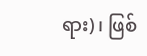ရား)၊ ဖြစ်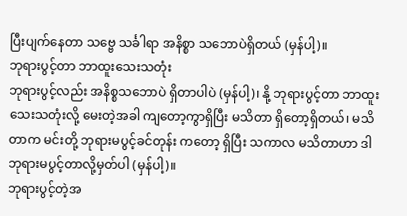ပြီးပျက်နေတာ သဗ္ဗေ သင်္ခါရာ အနိစ္စာ သဘောပဲရှိတယ် (မှန်ပါ့)။
ဘုရားပွင့်တာ ဘာထူးသေးသတုံး
ဘုရားပွင့်လည်း အနိစ္စသဘောပဲ ရှိတာပါပဲ (မှန်ပါ့)၊ နို့ ဘုရားပွင့်တာ ဘာထူးသေးသတုံးလို့ မေးတဲ့အခါ ကျတော့ကွာရှိပြီး မသိတာ ရှိတော့ရှိတယ်၊ မသိတာက မင်းတို့ ဘုရားမပွင့်ခင်တုန်း ကတော့ ရှိပြီး သကာလ မသိတာဟာ ဒါ ဘုရားမပွင့်တာလို့မှတ်ပါ (မှန်ပါ့)။
ဘုရားပွင့်တဲ့အ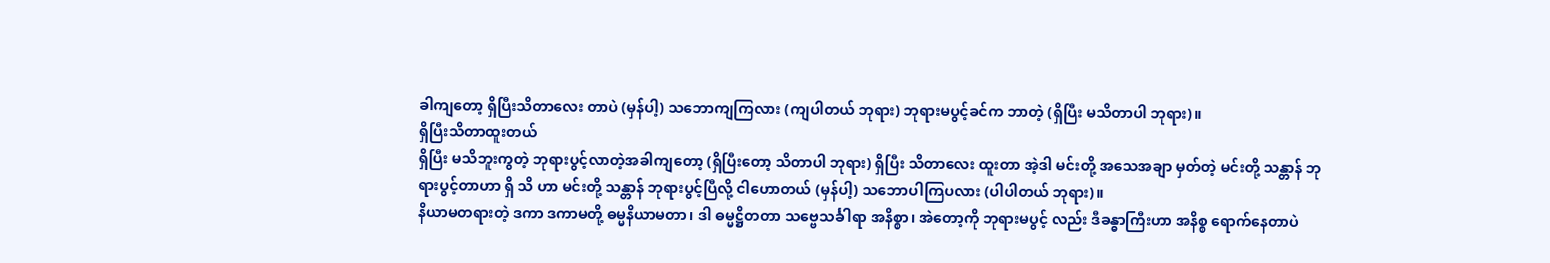ခါကျတော့ ရှိပြီးသိတာလေး တာပဲ (မှန်ပါ့) သဘောကျကြလား (ကျပါတယ် ဘုရား) ဘုရားမပွင့်ခင်က ဘာတဲ့ (ရှိပြီး မသိတာပါ ဘုရား)။
ရှိပြီးသိတာထူးတယ်
ရှိပြီး မသိဘူးကွတဲ့ ဘုရားပွင့်လာတဲ့အခါကျတော့ (ရှိပြီးတော့ သိတာပါ ဘုရား) ရှိပြီး သိတာလေး ထူးတာ အဲ့ဒါ မင်းတို့ အသေအချာ မှတ်တဲ့ မင်းတို့ သန္တာန် ဘုရားပွင့်တာဟာ ရှိ သိ ဟာ မင်းတို့ သန္တာန် ဘုရားပွင့်ပြီလို့ ငါဟောတယ် (မှန်ပါ့) သဘောပါကြပလား (ပါပါတယ် ဘုရား)။
နိယာမတရားတဲ့ ဒကာ ဒကာမတို့ ဓမ္မနိယာမတာ၊ ဒါ ဓမ္မဋ္ဌိတတာ သဗ္ဗေသင်္ခါရာ အနိစ္စာ၊ အဲတော့ကို ဘုရားမပွင့် လည်း ဒီခန္ဓာကြီးဟာ အနိစ္စ ရောက်နေတာပဲ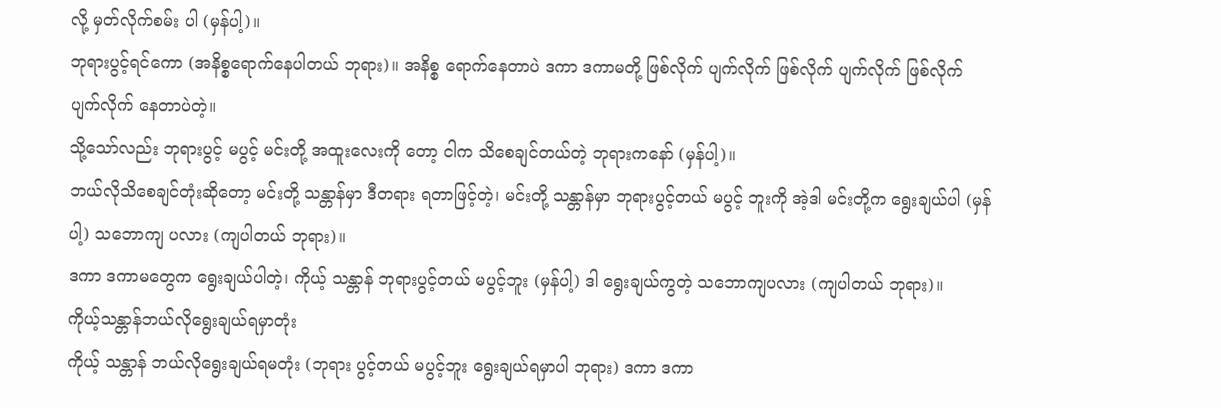လို့ မှတ်လိုက်စမ်း ပါ (မှန်ပါ့)။
ဘုရားပွင့်ရင်ကော (အနိစ္စရောက်နေပါတယ် ဘုရား)။ အနိစ္စ ရောက်နေတာပဲ ဒကာ ဒကာမတို့ ဖြစ်လိုက် ပျက်လိုက် ဖြစ်လိုက် ပျက်လိုက် ဖြစ်လိုက် ပျက်လိုက် နေတာပဲတဲ့။
သို့သော်လည်း ဘုရားပွင့် မပွင့် မင်းတို့ အထူးလေးကို တော့ ငါက သိစေချင်တယ်တဲ့ ဘုရားကနော် (မှန်ပါ့)။
ဘယ်လိုသိစေချင်တုံးဆိုတော့ မင်းတို့ သန္တာန်မှာ ဒီတရား ရတာဖြင့်တဲ့၊ မင်းတို့ သန္တာန်မှာ ဘုရားပွင့်တယ် မပွင့် ဘူးကို အဲ့ဒါ မင်းတို့က ရွေးချယ်ပါ (မှန်ပါ့) သဘောကျ ပလား (ကျပါတယ် ဘုရား)။
ဒကာ ဒကာမတွေက ရွေးချယ်ပါတဲ့၊ ကိုယ့် သန္တာန် ဘုရားပွင့်တယ် မပွင့်ဘူး (မှန်ပါ့) ဒါ ရွေးချယ်ကွတဲ့ သဘောကျပလား (ကျပါတယ် ဘုရား)။
ကိုယ့်သန္တာန်ဘယ်လိုရွေးချယ်ရမှာတုံး
ကိုယ့် သန္တာန် ဘယ်လိုရွေးချယ်ရမတုံး (ဘုရား ပွင့်တယ် မပွင့်ဘူး ရွေးချယ်ရမှာပါ ဘုရား) ဒကာ ဒကာ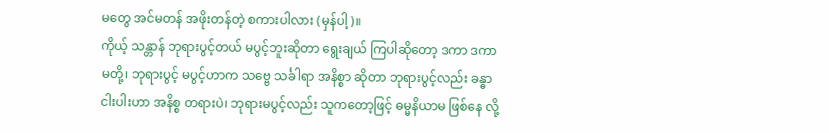မတွေ အင်မတန် အဖိုးတန်တဲ့ စကားပါလား (မှန်ပါ့)။
ကိုယ့် သန္တာန် ဘုရားပွင့်တယ် မပွင့်ဘူးဆိုတာ ရွေးချယ် ကြပါဆိုတော့ ဒကာ ဒကာမတို့၊ ဘုရားပွင့် မပွင့်ဟာက သဗ္ဗေ သင်္ခါရာ အနိစ္စာ ဆိုတာ ဘုရားပွင့်လည်း ခန္ဓာငါးပါးဟာ အနိစ္စ တရားပဲ၊ ဘုရားမပွင့်လည်း သူကတော့ဖြင့် ဓမ္မနိယာမ ဖြစ်နေ လို့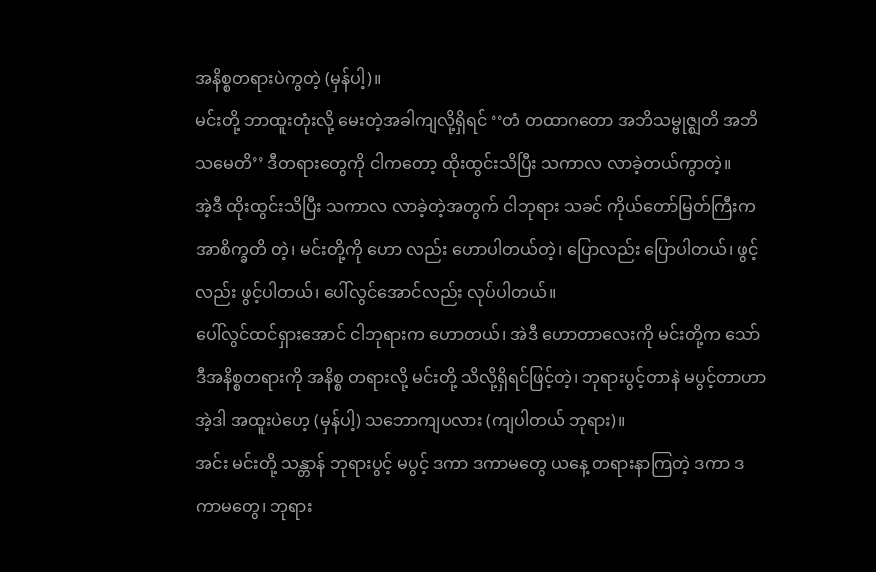အနိစ္စတရားပဲကွတဲ့ (မှန်ပါ့)။
မင်းတို့ ဘာထူးတုံးလို့ မေးတဲ့အခါကျလို့ရှိရင် ‘‘တံ တထာဂတော အဘိသမ္ဗုဇ္ဈတိ အဘိသမေတိ’’ ဒီတရားတွေကို ငါကတော့ ထိုးထွင်းသိပြီး သကာလ လာခဲ့တယ်ကွာတဲ့။
အဲ့ဒီ ထိုးထွင်းသိပြီး သကာလ လာခဲ့တဲ့အတွက် ငါဘုရား သခင် ကိုယ်တော်မြတ်ကြီးက အာစိက္ခတိ တဲ့၊ မင်းတို့ကို ဟော လည်း ဟောပါတယ်တဲ့၊ ပြောလည်း ပြောပါတယ်၊ ဖွင့်လည်း ဖွင့်ပါတယ်၊ ပေါ်လွင်အောင်လည်း လုပ်ပါတယ်။
ပေါ်လွင်ထင်ရှားအောင် ငါဘုရားက ဟောတယ်၊ အဲဒီ ဟောတာလေးကို မင်းတို့က သော် ဒီအနိစ္စတရားကို အနိစ္စ တရားလို့ မင်းတို့ သိလို့ရှိရင်ဖြင့်တဲ့၊ ဘုရားပွင့်တာနဲ မပွင့်တာဟာ အဲ့ဒါ အထူးပဲဟေ့ (မှန်ပါ့) သဘောကျပလား (ကျပါတယ် ဘုရား)။
အင်း မင်းတို့ သန္တာန် ဘုရားပွင့် မပွင့် ဒကာ ဒကာမတွေ ယနေ့ တရားနာကြတဲ့ ဒကာ ဒကာမတွေ၊ ဘုရား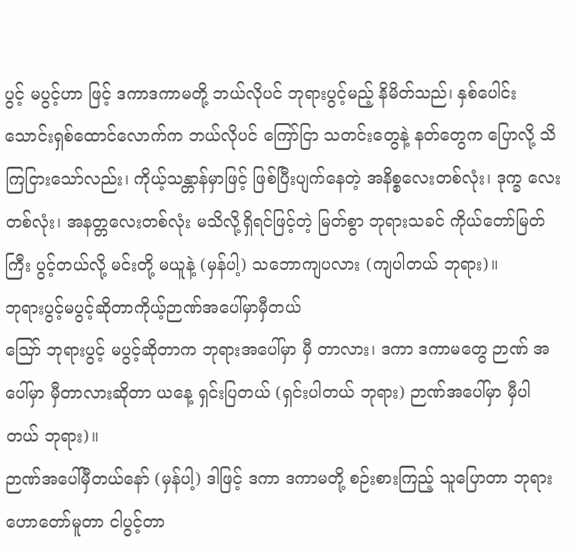ပွင့် မပွင့်ဟာ ဖြင့် ဒကာဒကာမတို့ ဘယ်လိုပင် ဘုရားပွင့်မည့် နိမိတ်သည်၊ နှစ်ပေါင်း သောင်းရှစ်ထောင်လောက်က ဘယ်လိုပင် ကြော်ငြာ သတင်းတွေနဲ့ နတ်တွေက ပြောလို့ သိကြငြားသော်လည်း၊ ကိုယ့်သန္တာန်မှာဖြင့် ဖြစ်ပြီးပျက်နေတဲ့ အနိစ္စလေးတစ်လုံး၊ ဒုက္ခ လေးတစ်လုံး၊ အနတ္တလေးတစ်လုံး မသိလို့ရှိရင်ဖြင့်တဲ့ မြတ်စွာ ဘုရားသခင် ကိုယ်တော်မြတ်ကြီး ပွင့်တယ်လို့ မင်းတို့ မယူနဲ့ (မှန်ပါ့) သဘောကျပလား (ကျပါတယ် ဘုရား)။
ဘုရားပွင့်မပွင့်ဆိုတာကိုယ့်ဉာဏ်အပေါ်မှာမှီတယ်
ဪ ဘုရားပွင့် မပွင့်ဆိုတာက ဘုရားအပေါ်မှာ မှီ တာလား၊ ဒကာ ဒကာမတွေ ဉာဏ် အပေါ်မှာ မှီတာလားဆိုတာ ယနေ့ ရှင်းပြတယ် (ရှင်းပါတယ် ဘုရား) ဉာဏ်အပေါ်မှာ မှီပါ တယ် ဘုရား)။
ဉာဏ်အပေါ်မှီတယ်နော် (မှန်ပါ့) ဒါဖြင့် ဒကာ ဒကာမတို့ စဉ်းစားကြည့် သူပြောတာ ဘုရားဟောတော်မူတာ ငါပွင့်တာ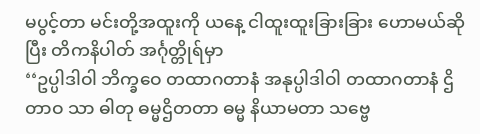မပွင့်တာ မင်းတို့အထူးကို ယနေ့ ငါထူးထူးခြားခြား ဟောမယ်ဆိုပြီး တိကနိပါတ် အင်္ဂုတ္တိုရ်မှာ
‘‘ဥပ္ပါဒါဝါ ဘိက္ခဝေ တထာဂတာနံ အနုပ္ပါဒါဝါ တထာဂတာနံ ဌိတာဝ သာ ဓါတု ဓမ္မဌိတတာ ဓမ္မ နိယာမတာ သဗ္ဗေ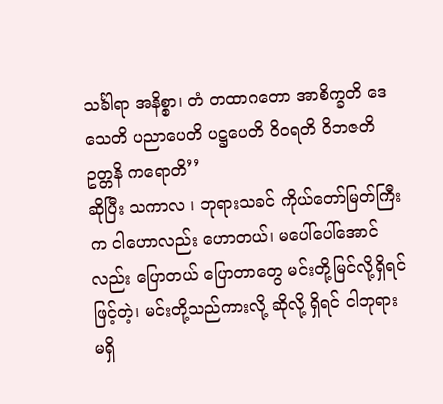သင်္ခါရာ အနိစ္စာ၊ တံ တထာဂတော အာစိက္ခတိ ဒေသေတိ ပညာပေတိ ပဋ္ဌပေတိ ဝိဝရတိ ဝိဘဇတိ ဥတ္တနိ ကရောတိ’’
ဆိုပြီး သကာလ ၊ ဘုရားသခင် ကိုယ်တော်မြတ်ကြီးက ငါဟောလည်း ဟောတယ်၊ မပေါ်ပေါ်အောင်လည်း ပြောတယ် ပြောတာတွေ မင်းတို့မြင်လို့ရှိရင်ဖြင့်တဲ့၊ မင်းတို့သည်ကားလို့ ဆိုလို့ ရှိရင် ငါဘုရား မရှိ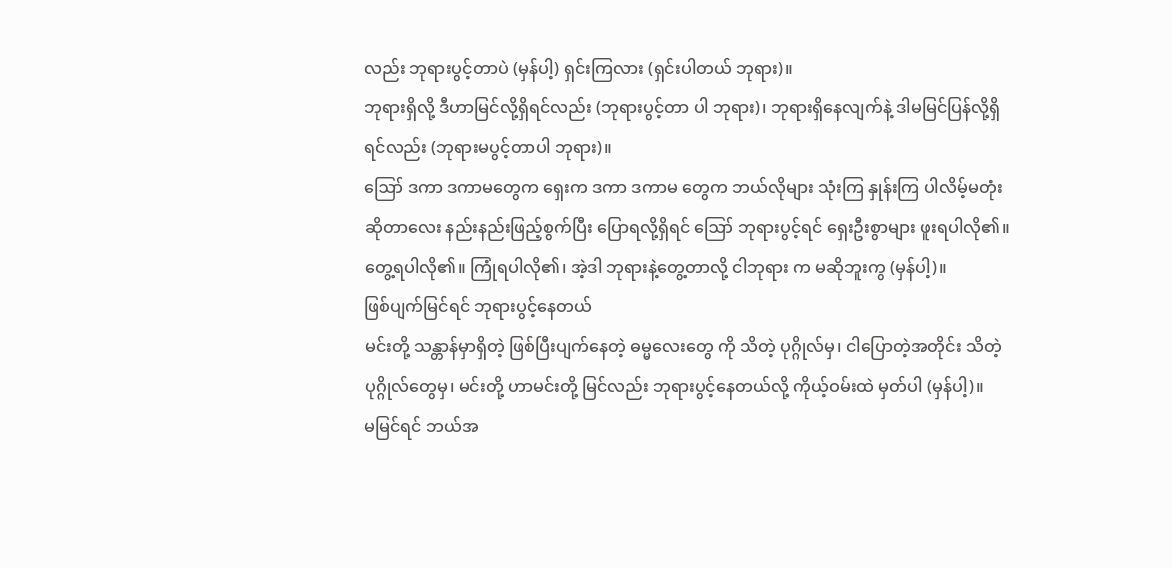လည်း ဘုရားပွင့်တာပဲ (မှန်ပါ့) ရှင်းကြလား (ရှင်းပါတယ် ဘုရား)။
ဘုရားရှိလို့ ဒီဟာမြင်လို့ရှိရင်လည်း (ဘုရားပွင့်တာ ပါ ဘုရား)၊ ဘုရားရှိနေလျက်နဲ့ ဒါမမြင်ပြန်လို့ရှိရင်လည်း (ဘုရားမပွင့်တာပါ ဘုရား)။
ဪ ဒကာ ဒကာမတွေက ရှေးက ဒကာ ဒကာမ တွေက ဘယ်လိုများ သုံးကြ နှုန်းကြ ပါလိမ့်မတုံး ဆိုတာလေး နည်းနည်းဖြည့်စွက်ပြီး ပြောရလို့ရှိရင် ဪ ဘုရားပွင့်ရင် ရှေးဦးစွာများ ဖူးရပါလို၏။ တွေ့ရပါလို၏။ ကြုံရပါလို၏၊ အဲ့ဒါ ဘုရားနဲ့တွေ့တာလို့ ငါဘုရား က မဆိုဘူးကွ (မှန်ပါ့)။
ဖြစ်ပျက်မြင်ရင် ဘုရားပွင့်နေတယ်
မင်းတို့ သန္တာန်မှာရှိတဲ့ ဖြစ်ပြီးပျက်နေတဲ့ ဓမ္မလေးတွေ ကို သိတဲ့ ပုဂ္ဂိုလ်မှ၊ ငါပြောတဲ့အတိုင်း သိတဲ့ပုဂ္ဂိုလ်တွေမှ၊ မင်းတို့ ဟာမင်းတို့ မြင်လည်း ဘုရားပွင့်နေတယ်လို့ ကိုယ့်ဝမ်းထဲ မှတ်ပါ (မှန်ပါ့)။
မမြင်ရင် ဘယ်အ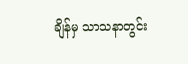ချိန်မှ သာသနာတွင်း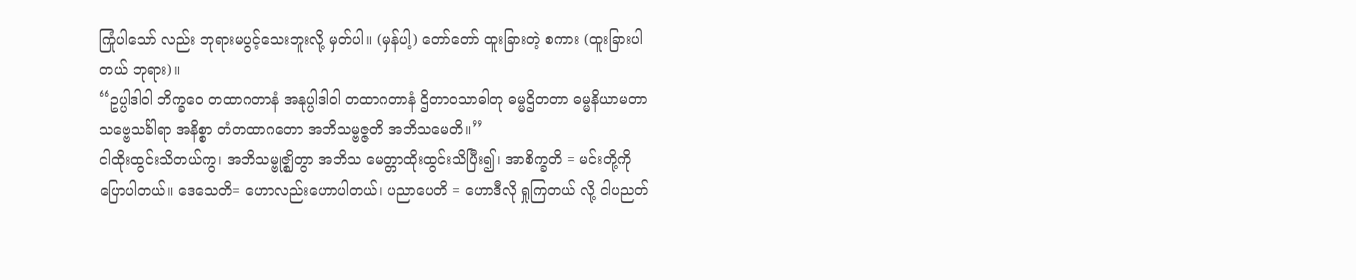ကြုံပါသော် လည်း ဘုရားမပွင့်သေးဘူးလို့ မှတ်ပါ။ (မှန်ပါ့) တော်တော် ထူးခြားတဲ့ စကား (ထူးခြားပါတယ် ဘုရား)။
‘‘ဥပ္ပါဒါဝါ ဘိက္ခဝေ တထာဂတာနံ အနုပ္ပါဒါဝါ တထာဂတာနံ ဌိတာဝသာဓါတု ဓမ္မဌိတတာ ဓမ္မနိယာမတာ သဗ္ဗေသင်္ခါရာ အနိစ္စာ တံတထာဂတော အဘိသမ္ဗဇ္ဇတိ အဘိသမေတိ။’’
ငါထိုးထွင်းသိတယ်ကွ၊ အဘိသမ္ဗုဇ္ဈိတွာ အဘိသ မေတ္တာထိုးထွင်းသိပြီး၍၊ အာစိက္ခတိ = မင်းတို့ကို ပြောပါတယ်။ ဒေသေတိ= ဟောလည်းဟောပါတယ်၊ ပညာပေတိ = ဟောဒီလို ရှုကြတယ် လို့ ငါပညတ်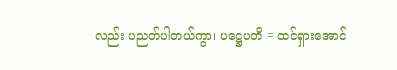လည်း ပညတ်ပါတယ်ကွာ၊ ပဋ္ဌေပတိ = ထင်ရှားအောင်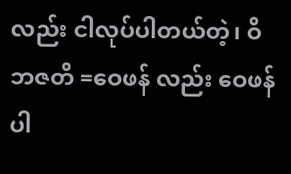လည်း ငါလုပ်ပါတယ်တဲ့၊ ဝိဘဇတိ =ဝေဖန် လည်း ဝေဖန်ပါ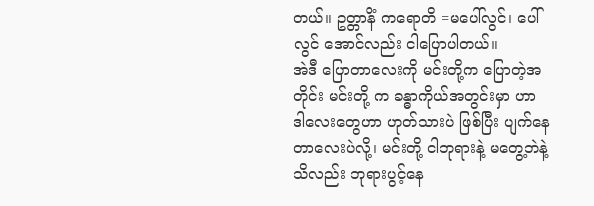တယ်။ ဥတ္တာနိံ ကရောတိ =မပေါ်လွင်၊ ပေါ်လွင် အောင်လည်း ငါပြောပါတယ်။
အဲဒီ ပြောတာလေးကို မင်းတို့က ပြောတဲ့အတိုင်း မင်းတို့ က ခန္ဓာကိုယ်အတွင်းမှာ ဟာ ဒါလေးတွေဟာ ဟုတ်သားပဲ ဖြစ်ပြီး ပျက်နေတာလေးပဲလို့၊ မင်းတို့ ငါဘုရားနဲ့ မတွေ့ဘဲနဲ့ သိလည်း ဘုရားပွင့်နေ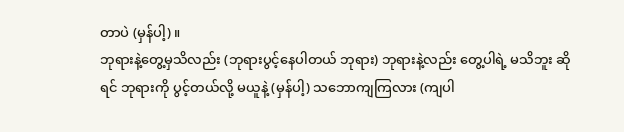တာပဲ (မှန်ပါ့)။
ဘုရားနဲ့တွေ့မှသိလည်း (ဘုရားပွင့်နေပါတယ် ဘုရား) ဘုရားနဲ့လည်း တွေ့ပါရဲ့ မသိဘူး ဆိုရင် ဘုရားကို ပွင့်တယ်လို့ မယူနဲ့ (မှန်ပါ့) သဘောကျကြလား (ကျပါ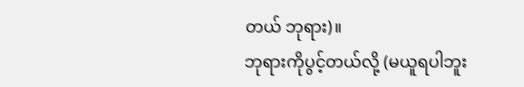တယ် ဘုရား)။
ဘုရားကိုပွင့်တယ်လို့ (မယူရပါဘူး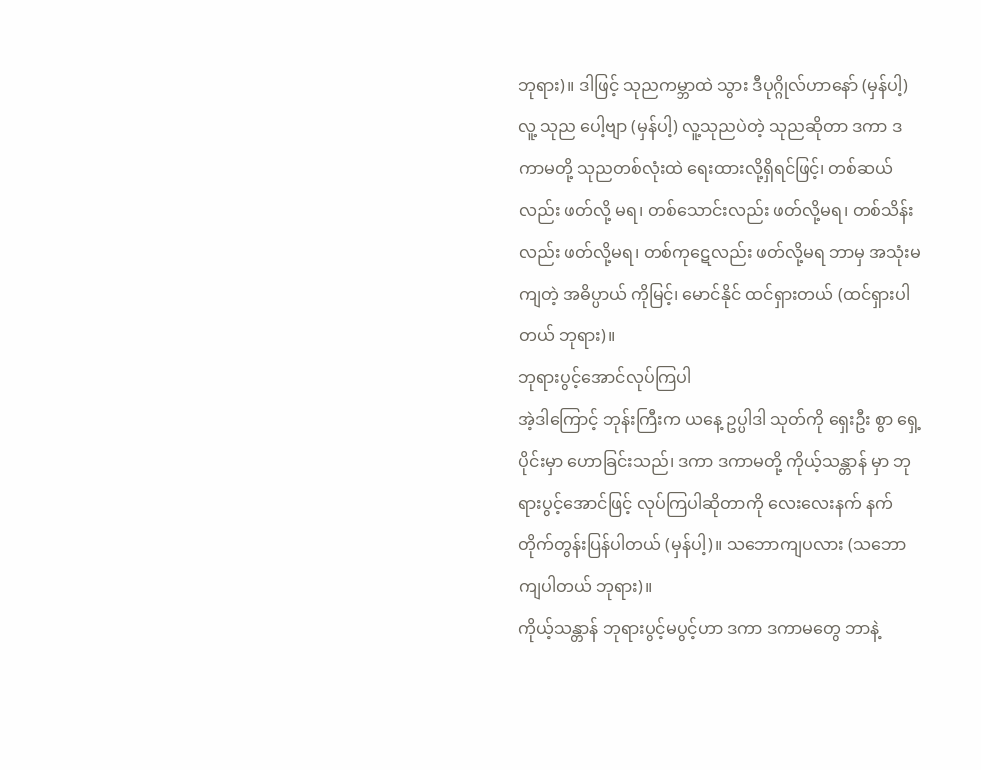ဘုရား)။ ဒါဖြင့် သုညကမ္ဘာထဲ သွား ဒီပုဂ္ဂိုလ်ဟာနော် (မှန်ပါ့) လူ့ သုည ပေါ့ဗျာ (မှန်ပါ့) လူ့သုညပဲတဲ့ သုညဆိုတာ ဒကာ ဒကာမတို့ သုညတစ်လုံးထဲ ရေးထားလို့ရှိရင်ဖြင့်၊ တစ်ဆယ်လည်း ဖတ်လို့ မရ၊ တစ်သောင်းလည်း ဖတ်လို့မရ၊ တစ်သိန်းလည်း ဖတ်လို့မရ၊ တစ်ကုဋေလည်း ဖတ်လို့မရ ဘာမှ အသုံးမကျတဲ့ အဓိပ္ပာယ် ကိုမြင့်၊ မောင်နိုင် ထင်ရှားတယ် (ထင်ရှားပါတယ် ဘုရား)။
ဘုရားပွင့်အောင်လုပ်ကြပါ
အဲ့ဒါကြောင့် ဘုန်းကြီးက ယနေ့ ဥပ္ပါဒါ သုတ်ကို ရှေးဦး စွာ ရှေ့ပိုင်းမှာ ဟောခြင်းသည်၊ ဒကာ ဒကာမတို့ ကိုယ့်သန္တာန် မှာ ဘုရားပွင့်အောင်ဖြင့် လုပ်ကြပါဆိုတာကို လေးလေးနက် နက် တိုက်တွန်းပြန်ပါတယ် (မှန်ပါ့)။ သဘောကျပလား (သဘောကျပါတယ် ဘုရား)။
ကိုယ့်သန္တာန် ဘုရားပွင့်မပွင့်ဟာ ဒကာ ဒကာမတွေ ဘာနဲ့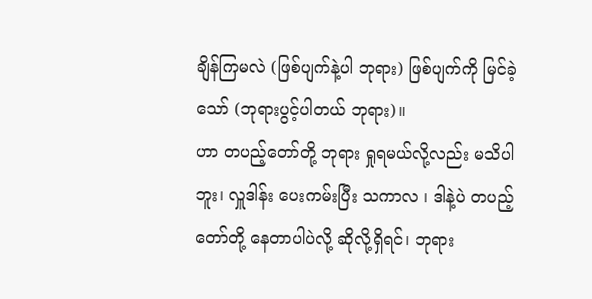ချိန်ကြမလဲ (ဖြစ်ပျက်နဲ့ပါ ဘုရား) ဖြစ်ပျက်ကို မြင်ခဲ့သော် (ဘုရားပွင့်ပါတယ် ဘုရား)။
ဟာ တပည့်တော်တို့ ဘုရား ရှုရမယ်လို့လည်း မသိပါ ဘူး၊ လှူဒါန်း ပေးကမ်းပြီး သကာလ ၊ ဒါနဲ့ပဲ တပည့်တော်တို့ နေတာပါပဲလို့ ဆိုလို့ရှိရင်၊ ဘုရား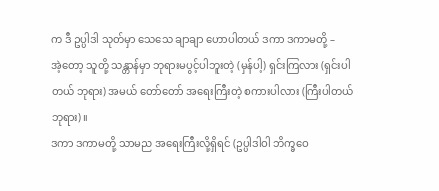က ဒီ ဥပ္ပါဒါ သုတ်မှာ သေသေ ချာချာ ဟောပါတယ် ဒကာ ဒကာမတို့ –
အဲ့တော့ သူတို့ သန္တာန်မှာ ဘုရားမပွင့်ပါဘူးတဲ့ (မှန်ပါ့) ရှင်းကြလား (ရှင်းပါတယ် ဘုရား) အမယ် တော်တော် အရေးကြီးတဲ့ စကားပါလား (ကြီးပါတယ် ဘုရား)။
ဒကာ ဒကာမတို့ သာမည အရေးကြီးလို့ရှိရင် (ဥပ္ပါဒါဝါ ဘိက္ခဝေ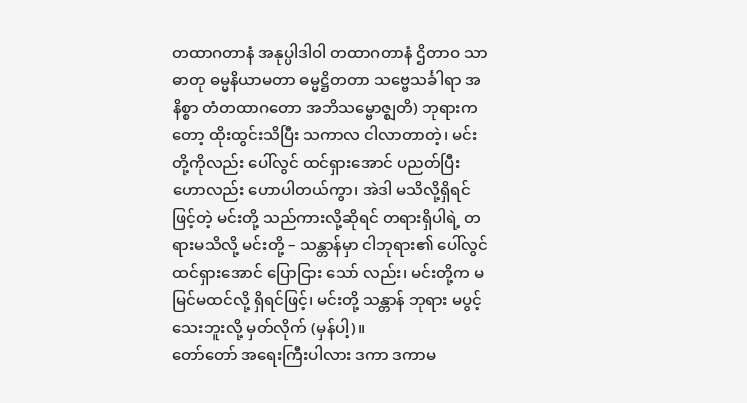တထာဂတာနံ အနုပ္ပါဒါဝါ တထာဂတာနံ ဌိတာဝ သာဓာတု ဓမ္မနိယာမတာ ဓမ္မဋ္ဌိတတာ သဗ္ဗေသင်္ခါရာ အနိစ္စာ တံတထာဂတော အဘိသမ္ဗောဇ္ဈတိ) ဘုရားကတော့ ထိုးထွင်းသိပြီး သကာလ ငါလာတာတဲ့၊ မင်းတို့ကိုလည်း ပေါ်လွင် ထင်ရှားအောင် ပညတ်ပြီး ဟောလည်း ဟောပါတယ်ကွာ၊ အဲဒါ မသိလို့ရှိရင်ဖြင့်တဲ့ မင်းတို့ သည်ကားလို့ဆိုရင် တရားရှိပါရဲ့ တရားမသိလို့ မင်းတို့ – သန္တာန်မှာ ငါဘုရား၏ ပေါ်လွင် ထင်ရှားအောင် ပြောငြား သော် လည်း၊ မင်းတို့က မမြင်မထင်လို့ ရှိရင်ဖြင့်၊ မင်းတို့ သန္တာန် ဘုရား မပွင့်သေးဘူးလို့ မှတ်လိုက် (မှန်ပါ့)။
တော်တော် အရေးကြီးပါလား ဒကာ ဒကာမ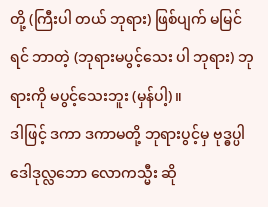တို့ (ကြီးပါ တယ် ဘုရား) ဖြစ်ပျက် မမြင်ရင် ဘာတဲ့ (ဘုရားမပွင့်သေး ပါ ဘုရား) ဘုရားကို မပွင့်သေးဘူး (မှန်ပါ့)။
ဒါဖြင့် ဒကာ ဒကာမတို့ ဘုရားပွင့်မှ ဗုဒ္ဓပ္ပါဒေါဒုလ္လဘော လောကသ္မီး ဆို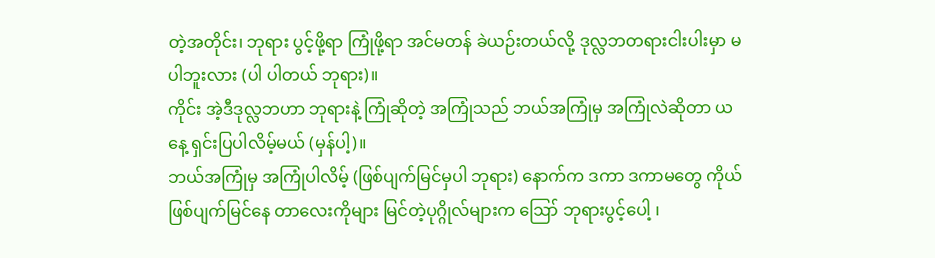တဲ့အတိုင်း၊ ဘုရား ပွင့်ဖို့ရာ ကြုံဖို့ရာ အင်မတန် ခဲယဉ်းတယ်လို့ ဒုလ္လဘတရားငါးပါးမှာ မပါဘူးလား (ပါ ပါတယ် ဘုရား)။
ကိုင်း အဲ့ဒီဒုလ္လဘဟာ ဘုရားနဲ့ ကြုံဆိုတဲ့ အကြုံသည် ဘယ်အကြုံမှ အကြုံလဲဆိုတာ ယနေ့ ရှင်းပြပါလိမ့်မယ် (မှန်ပါ့)။
ဘယ်အကြုံမှ အကြုံပါလိမ့် (ဖြစ်ပျက်မြင်မှပါ ဘုရား) နောက်က ဒကာ ဒကာမတွေ ကိုယ် ဖြစ်ပျက်မြင်နေ တာလေးကိုများ မြင်တဲ့ပုဂ္ဂိုလ်များက ဪ ဘုရားပွင့်ပေါ့ ၊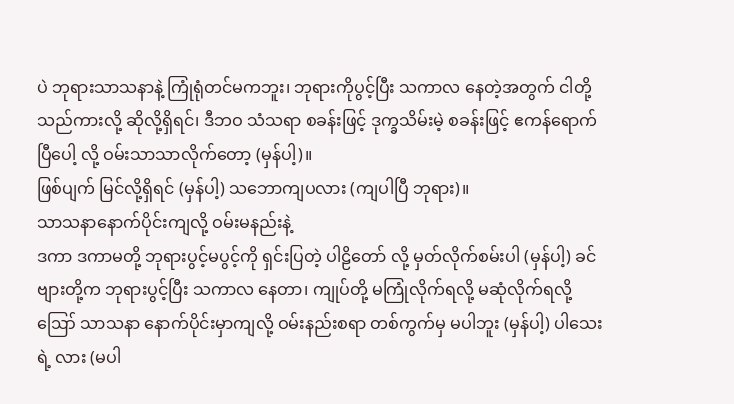ပဲ ဘုရားသာသနာနဲ့ ကြုံရုံတင်မကဘူး၊ ဘုရားကိုပွင့်ပြီး သကာလ နေတဲ့အတွက် ငါတို့သည်ကားလို့ ဆိုလို့ရှိရင်၊ ဒီဘဝ သံသရာ စခန်းဖြင့် ဒုက္ခသိမ်းမဲ့ စခန်းဖြင့် ဧကန်ရောက်ပြီပေါ့ လို့ ဝမ်းသာသာလိုက်တော့ (မှန်ပါ့)။
ဖြစ်ပျက် မြင်လို့ရှိရင် (မှန်ပါ့) သဘောကျပလား (ကျပါပြီ ဘုရား)။
သာသနာနောက်ပိုင်းကျလို့ ဝမ်းမနည်းနဲ့
ဒကာ ဒကာမတို့ ဘုရားပွင့်မပွင့်ကို ရှင်းပြတဲ့ ပါဠိတော် လို့ မှတ်လိုက်စမ်းပါ (မှန်ပါ့) ခင်ဗျားတို့က ဘုရားပွင့်ပြီး သကာလ နေတာ၊ ကျုပ်တို့ မကြုံလိုက်ရလို့ မဆုံလိုက်ရလို့ ဪ သာသနာ နောက်ပိုင်းမှာကျလို့ ဝမ်းနည်းစရာ တစ်ကွက်မှ မပါဘူး (မှန်ပါ့) ပါသေးရဲ့ လား (မပါ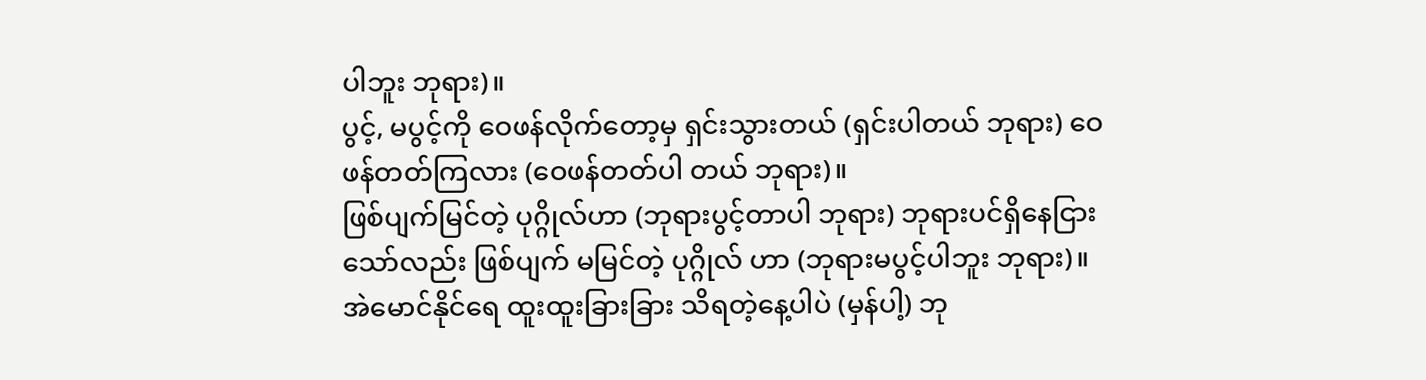ပါဘူး ဘုရား)။
ပွင့်, မပွင့်ကို ဝေဖန်လိုက်တော့မှ ရှင်းသွားတယ် (ရှင်းပါတယ် ဘုရား) ဝေဖန်တတ်ကြလား (ဝေဖန်တတ်ပါ တယ် ဘုရား)။
ဖြစ်ပျက်မြင်တဲ့ ပုဂ္ဂိုလ်ဟာ (ဘုရားပွင့်တာပါ ဘုရား) ဘုရားပင်ရှိနေငြား သော်လည်း ဖြစ်ပျက် မမြင်တဲ့ ပုဂ္ဂိုလ် ဟာ (ဘုရားမပွင့်ပါဘူး ဘုရား)။
အဲမောင်နိုင်ရေ ထူးထူးခြားခြား သိရတဲ့နေ့ပါပဲ (မှန်ပါ့) ဘု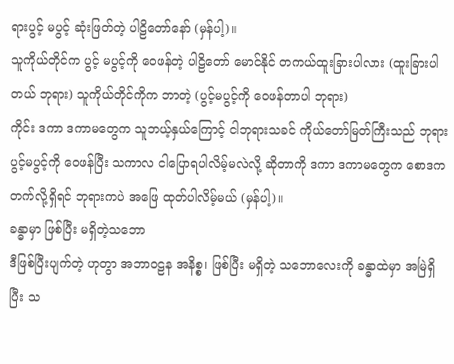ရားပွင့် မပွင့် ဆုံးဖြတ်တဲ့ ပါဠိတော်နော် (မှန်ပါ့)။
သူကိုယ်တိုင်က ပွင့် မပွင့်ကို ဝေဖန်တဲ့ ပါဠိတော် မောင်နိုင် တကယ်ထူးခြားပါလား (ထူးခြားပါတယ် ဘုရား) သူကိုယ်တိုင်ကိုက ဘာတဲ့ (ပွင့်မပွင့်ကို ဝေဖန်တာပါ ဘုရား)
ကိုင်း ဒကာ ဒကာမတွေက သူဘယ့်နှယ်ကြောင့် ငါဘုရားသခင် ကိုယ်တော်မြတ်ကြီးသည် ဘုရား ပွင့်မပွင့်ကို ဝေဖန်ပြီး သကာလ ငါပြောရပါလိမ့်မလဲလို့ ဆိုတာကို ဒကာ ဒကာမတွေက စောဒကတက်လို့ရှိရင် ဘုရားကပဲ အဖြေ ထုတ်ပါလိမ့်မယ် (မှန်ပါ့)။
ခန္ဓာမှာ ဖြစ်ပြီး မရှိတဲ့သဘော
ဒီဖြစ်ပြီးပျက်တဲ့ ဟုတွာ အဘာဝဠန အနိစ္စ၊ ဖြစ်ပြီး မရှိတဲ့ သဘောလေးကို ခန္ဓာထဲမှာ အမြဲရှိပြီး သ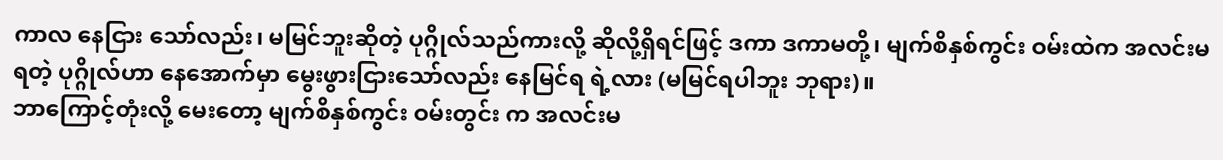ကာလ နေငြား သော်လည်း၊ မမြင်ဘူးဆိုတဲ့ ပုဂ္ဂိုလ်သည်ကားလို့ ဆိုလို့ရှိရင်ဖြင့် ဒကာ ဒကာမတို့၊ မျက်စိနှစ်ကွင်း ဝမ်းထဲက အလင်းမရတဲ့ ပုဂ္ဂိုလ်ဟာ နေအောက်မှာ မွေးဖွားငြားသော်လည်း နေမြင်ရ ရဲ့လား (မမြင်ရပါဘူး ဘုရား)။
ဘာကြောင့်တုံးလို့ မေးတော့ မျက်စိနှစ်ကွင်း ဝမ်းတွင်း က အလင်းမ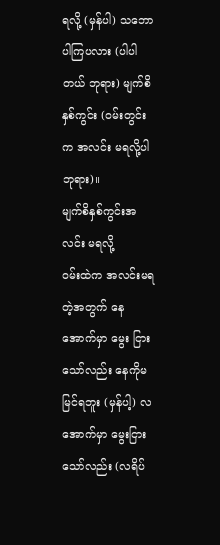ရလို့ (မှန်ပါ) သဘောပါကြပလား (ပါပါတယ် ဘုရား) မျက်စိနှစ်ကွင်း (ဝမ်းတွင်းက အလင်း မရလို့ပါ ဘုရား)။
မျက်စိနှစ်ကွင်းအလင်း မရလို့
ဝမ်းထဲက အလင်းမရတဲ့အတွက် နေအောက်မှာ မွေး ငြားသော်လည်း နေကိုမမြင်ရဘူး (မှန်ပါ့) လအောက်မှာ မွေးငြားသော်လည်း (လရိပ်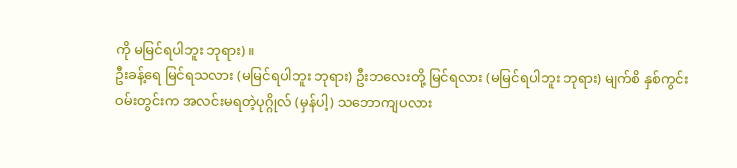ကို မမြင်ရပါဘူး ဘုရား)။
ဦးခန့်ရေ မြင်ရသလား (မမြင်ရပါဘူး ဘုရား) ဦးဘလေးတို့ မြင်ရလား (မမြင်ရပါဘူး ဘုရား) မျက်စိ နှစ်ကွင်း ဝမ်းတွင်းက အလင်းမရတဲ့ပုဂ္ဂိုလ် (မှန်ပါ့) သဘောကျပလား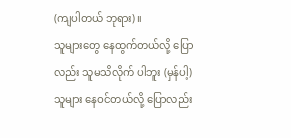(ကျပါတယ် ဘုရား)။
သူများတွေ နေထွက်တယ်လို့ ပြောလည်း သူမသိလိုက် ပါဘူး (မှန်ပါ့) သူများ နေဝင်တယ်လို့ ပြောလည်း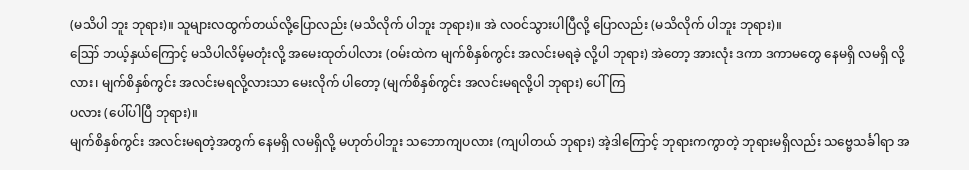(မသိပါ ဘူး ဘုရား)။ သူများလထွက်တယ်လို့ပြောလည်း (မသိလိုက် ပါဘူး ဘုရား)။ အဲ လဝင်သွားပါပြီလို့ ပြောလည်း (မသိလိုက် ပါဘူး ဘုရား)။
ဪ ဘယ့်နှယ်ကြောင့် မသိပါလိမ့်မတုံးလို့ အမေးထုတ်ပါလား (ဝမ်းထဲက မျက်စိနှစ်ကွင်း အလင်းမရခဲ့ လို့ပါ ဘုရား) အဲတော့ အားလုံး ဒကာ ဒကာမတွေ နေမရှိ လမရှိ လို့လား၊ မျက်စိနှစ်ကွင်း အလင်းမရလို့လားသာ မေးလိုက် ပါတော့ (မျက်စိနှစ်ကွင်း အလင်းမရလို့ပါ ဘုရား) ပေါ်ကြ
ပလား (ပေါ်ပါပြီ ဘုရား)။
မျက်စိနှစ်ကွင်း အလင်းမရတဲ့အတွက် နေမရှိ လမရှိလို့ မဟုတ်ပါဘူး သဘောကျပလား (ကျပါတယ် ဘုရား) အဲ့ဒါကြောင့် ဘုရားကကွာတဲ့ ဘုရားမရှိလည်း သဗ္ဗေသင်္ခါရာ အ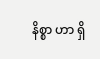နိစ္စာ ဟာ ရှိ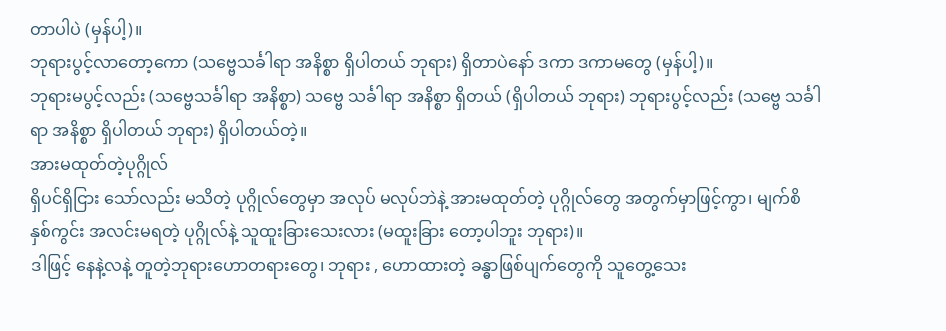တာပါပဲ (မှန်ပါ့)။
ဘုရားပွင့်လာတော့ကော (သဗ္ဗေသင်္ခါရာ အနိစ္စာ ရှိပါတယ် ဘုရား) ရှိတာပဲနော် ဒကာ ဒကာမတွေ (မှန်ပါ့)။
ဘုရားမပွင့်လည်း (သဗ္ဗေသင်္ခါရာ အနိစ္စာ) သဗ္ဗေ သင်္ခါရာ အနိစ္စာ ရှိတယ် (ရှိပါတယ် ဘုရား) ဘုရားပွင့်လည်း (သဗ္ဗေ သင်္ခါရာ အနိစ္စာ ရှိပါတယ် ဘုရား) ရှိပါတယ်တဲ့။
အားမထုတ်တဲ့ပုဂ္ဂိုလ်
ရှိပင်ရှိငြား သော်လည်း မသိတဲ့ ပုဂ္ဂိုလ်တွေမှာ အလုပ် မလုပ်ဘဲနဲ့ အားမထုတ်တဲ့ ပုဂ္ဂိုလ်တွေ အတွက်မှာဖြင့်ကွာ၊ မျက်စိ နှစ်ကွင်း အလင်းမရတဲ့ ပုဂ္ဂိုလ်နဲ့ သူထူးခြားသေးလား (မထူးခြား တော့ပါဘူး ဘုရား)။
ဒါဖြင့် နေနဲ့လနဲ့ တူတဲ့ဘုရားဟောတရားတွေ၊ ဘုရား , ဟောထားတဲ့ ခန္ဓာဖြစ်ပျက်တွေကို သူတွေ့သေး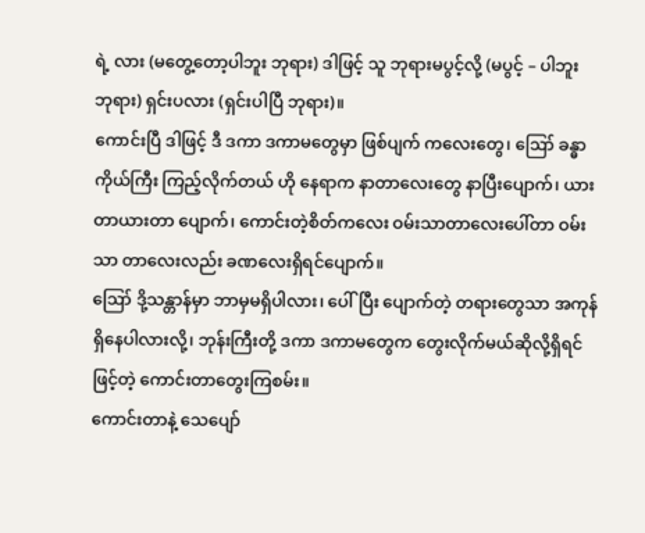ရဲ့ လား (မတွေ့တော့ပါဘူး ဘုရား) ဒါဖြင့် သူ ဘုရားမပွင့်လို့ (မပွင့် – ပါဘူး ဘုရား) ရှင်းပလား (ရှင်းပါပြီ ဘုရား)။
ကောင်းပြီ ဒါဖြင့် ဒီ ဒကာ ဒကာမတွေမှာ ဖြစ်ပျက် ကလေးတွေ၊ ဪ ခန္ဓာကိုယ်ကြီး ကြည့်လိုက်တယ် ဟို နေရာက နာတာလေးတွေ နာပြီးပျောက်၊ ယားတာယားတာ ပျောက်၊ ကောင်းတဲ့စိတ်ကလေး ဝမ်းသာတာလေးပေါ်တာ ဝမ်းသာ တာလေးလည်း ခဏလေးရှိရင်ပျောက်။
ဪ ဒို့သန္တာန်မှာ ဘာမှမရှိပါလား၊ ပေါ်ပြီး ပျောက်တဲ့ တရားတွေသာ အကုန်ရှိနေပါလားလို့၊ ဘုန်းကြီးတို့ ဒကာ ဒကာမတွေက တွေးလိုက်မယ်ဆိုလို့ရှိရင်ဖြင့်တဲ့ ကောင်းတာတွေးကြစမ်း။
ကောင်းတာနဲ့ သေပျော်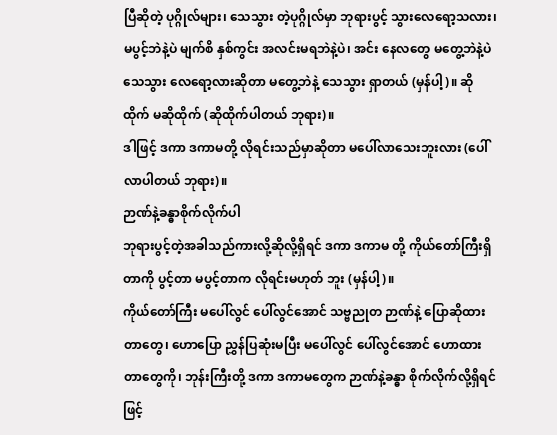ပြီဆိုတဲ့ ပုဂ္ဂိုလ်များ၊ သေသွား တဲ့ပုဂ္ဂိုလ်မှာ ဘုရားပွင့် သွားလေရော့သလား၊ မပွင့်ဘဲနဲ့ပဲ မျက်စိ နှစ်ကွင်း အလင်းမရဘဲနဲ့ပဲ၊ အင်း နေလတွေ မတွေ့ဘဲနဲ့ပဲ သေသွား လေရော့လားဆိုတာ မတွေ့ဘဲနဲ့ သေသွား ရှာတယ် (မှန်ပါ့)။ ဆိုထိုက် မဆိုထိုက် (ဆိုထိုက်ပါတယ် ဘုရား)။
ဒါဖြင့် ဒကာ ဒကာမတို့ လိုရင်းသည်မှာဆိုတာ မပေါ်လာသေးဘူးလား (ပေါ်လာပါတယ် ဘုရား)။
ဉာဏ်နဲ့ခန္ဓာစိုက်လိုက်ပါ
ဘုရားပွင့်တဲ့အခါသည်ကားလို့ဆိုလို့ရှိရင် ဒကာ ဒကာမ တို့ ကိုယ်တော်ကြီးရှိတာကို ပွင့်တာ မပွင့်တာက လိုရင်းမဟုတ် ဘူး (မှန်ပါ့)။
ကိုယ်တော်ကြီး မပေါ်လွင် ပေါ်လွင်အောင် သဗ္ဗညုတ ဉာဏ်နဲ့ ပြောဆိုထားတာတွေ၊ ဟောပြော ညွှန်ပြဆုံးမပြီး မပေါ်လွင် ပေါ်လွင်အောင် ဟောထားတာတွေကို၊ ဘုန်းကြီးတို့ ဒကာ ဒကာမတွေက ဉာဏ်နဲ့ခန္ဓာ စိုက်လိုက်လို့ရှိရင်ဖြင့်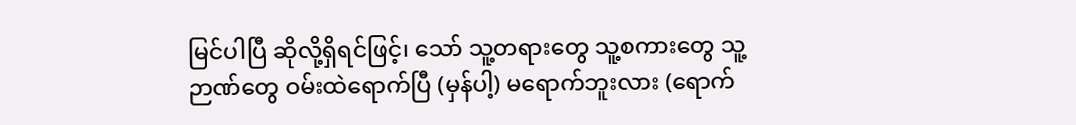မြင်ပါပြီ ဆိုလို့ရှိရင်ဖြင့်၊ သော် သူ့တရားတွေ သူ့စကားတွေ သူ့ဉာဏ်တွေ ဝမ်းထဲရောက်ပြီ (မှန်ပါ့) မရောက်ဘူးလား (ရောက်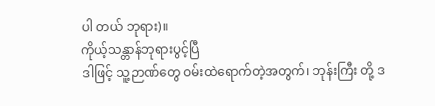ပါ တယ် ဘုရား)။
ကိုယ့်သန္တာန်ဘုရားပွင့်ပြီ
ဒါဖြင့် သူ့ဉာဏ်တွေ ဝမ်းထဲရောက်တဲ့အတွက်၊ ဘုန်းကြီး တို့ ဒ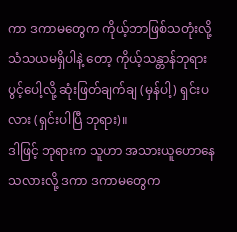ကာ ဒကာမတွေက ကိုယ့်ဘာဖြစ်သတုံးလို့ သံသယမရှိပါနဲ့ တော့ ကိုယ့်သန္တာန်ဘုရားပွင့်ပေါ့လို့ ဆုံးဖြတ်ချက်ချ (မှန်ပါ့) ရှင်းပလား (ရှင်းပါပြီ ဘုရား)။
ဒါဖြင့် ဘုရားက သူဟာ အသားယူဟောနေသလားလို့ ဒကာ ဒကာမတွေက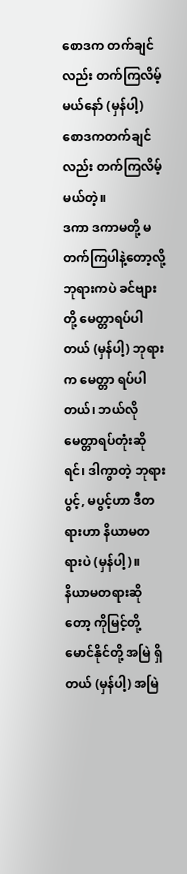စောဒက တက်ချင်လည်း တက်ကြလိမ့် မယ်နော် (မှန်ပါ့) စောဒကတက်ချင်လည်း တက်ကြလိမ့်မယ်တဲ့။
ဒကာ ဒကာမတို့ မတက်ကြပါနဲ့တော့လို့ ဘုရားကပဲ ခင်ဗျားတို့ မေတ္တာရပ်ပါတယ် (မှန်ပါ့) ဘုရားက မေတ္တာ ရပ်ပါတယ်၊ ဘယ်လို မေတ္တာရပ်တုံးဆိုရင်၊ ဒါကွာတဲ့ ဘုရား ပွင့်, မပွင့်ဟာ ဒီတရားဟာ နိယာမတရားပဲ (မှန်ပါ့)။
နိယာမတရားဆိုတော့ ကိုမြင့်တို့ မောင်နိုင်တို့ အမြဲ ရှိတယ် (မှန်ပါ့) အမြဲ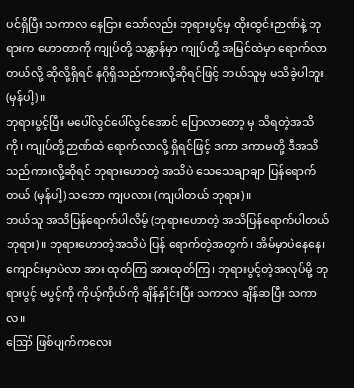ပင်ရှိပြီး သကာလ နေငြား သော်လည်း ဘုရားပွင့်မှ ထိုးထွင်းဉာဏ်နဲ့ ဘုရားက ဟောတာကို ကျုပ်တို့ သန္တာန်မှာ ကျုပ်တို့ အမြင်ထဲမှာ ရောက်လာတယ်လို့ ဆိုလို့ရှိရင် နဂိုရှိသည်ကားလို့ဆိုရင်ဖြင့် ဘယ်သူမှ မသိခဲ့ပါဘူး (မှန်ပါ့)။
ဘုရားပွင့်ပြီး မပေါ်လွင်ပေါ်လွင်အောင် ပြောလာတော့ မှ သိရတဲ့အသိကို၊ ကျုပ်တို့ဉာဏ်ထဲ ရောက်လာလို့ ရှိရင်ဖြင့် ဒကာ ဒကာမတို့ ဒီအသိသည်ကားလို့ဆိုရင် ဘုရားဟောတဲ့ အသိပဲ သေသေချာချာ ပြန်ရောက်တယ် (မှန်ပါ့) သဘော ကျပလား (ကျပါတယ် ဘုရား)။
ဘယ်သူ အသိပြန်ရောက်ပါလိမ့် (ဘုရားဟောတဲ့ အသိပြန်ရောက်ပါတယ် ဘုရား)။ ဘုရားဟောတဲ့အသိပဲ ပြန် ရောက်တဲ့အတွက်၊ အိမ်မှာပဲနေနေ၊ ကျောင်းမှာပဲလာ အား ထုတ်ကြ အားထုတ်ကြ၊ ဘုရားပွင့်တဲ့အလုပ်မို့ ဘုရားပွင့် မပွင့်ကို ကိုယ့်ကိုယ်ကို ချိန်နှိုင်းပြီး သကာလ ချိန်ဆပြီး သကာလ။
ဪ ဖြစ်ပျက်ကလေး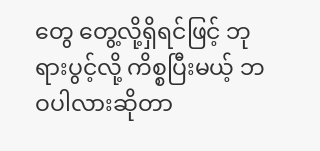တွေ တွေ့လို့ရှိရင်ဖြင့် ဘုရားပွင့်လို့ ကိစ္စပြီးမယ့် ဘဝပါလားဆိုတာ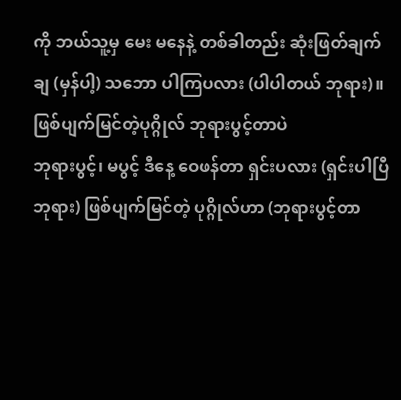ကို ဘယ်သူ့မှ မေး မနေနဲ့ တစ်ခါတည်း ဆုံးဖြတ်ချက်ချ (မှန်ပါ့) သဘော ပါကြပလား (ပါပါတယ် ဘုရား)။
ဖြစ်ပျက်မြင်တဲ့ပုဂ္ဂိုလ် ဘုရားပွင့်တာပဲ
ဘုရားပွင့်၊ မပွင့် ဒီနေ့ ဝေဖန်တာ ရှင်းပလား (ရှင်းပါပြီ ဘုရား) ဖြစ်ပျက်မြင်တဲ့ ပုဂ္ဂိုလ်ဟာ (ဘုရားပွင့်တာ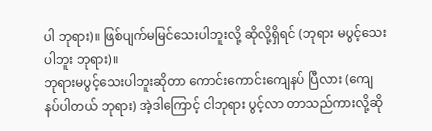ပါ ဘုရား)။ ဖြစ်ပျက်မမြင်သေးပါဘူးလို့ ဆိုလို့ရှိရင် (ဘုရား မပွင့်သေးပါဘူး ဘုရား)။
ဘုရားမပွင့်သေးပါဘူးဆိုတာ ကောင်းကောင်းကျေနပ် ပြီလား (ကျေနပ်ပါတယ် ဘုရား) အဲ့ဒါကြောင့် ငါဘုရား ပွင့်လာ တာသည်ကားလို့ဆို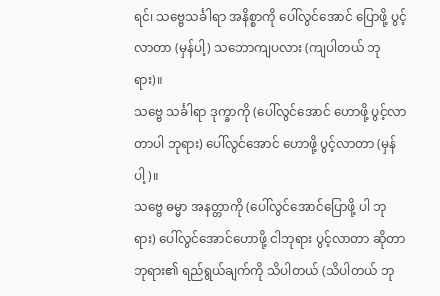ရင်၊ သဗ္ဗေသင်္ခါရာ အနိစ္စာကို ပေါ်လွင်အောင် ပြောဖို့ ပွင့်လာတာ (မှန်ပါ့) သဘောကျပလား (ကျပါတယ် ဘုရား)။
သဗ္ဗေ သင်္ခါရာ ဒုက္ခာကို (ပေါ်လွင်အောင် ဟောဖို့ ပွင့်လာတာပါ ဘုရား) ပေါ်လွင်အောင် ဟောဖို့ ပွင့်လာတာ (မှန်ပါ့)။
သဗ္ဗေ ဓမ္မာ အနတ္တာကို (ပေါ်လွင်အောင်ပြောဖို့ ပါ ဘုရား) ပေါ်လွင်အောင်ဟောဖို့ ငါဘုရား ပွင့်လာတာ ဆိုတာ ဘုရား၏ ရည်ရွယ်ချက်ကို သိပါတယ် (သိပါတယ် ဘု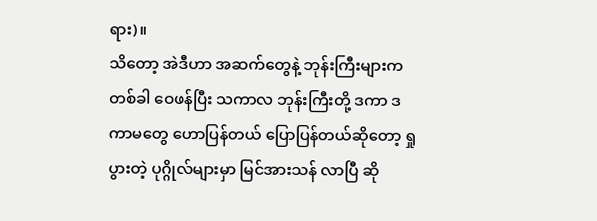ရား)။
သိတော့ အဲဒီဟာ အဆက်တွေနဲ့ ဘုန်းကြီးများက တစ်ခါ ဝေဖန်ပြီး သကာလ ဘုန်းကြီးတို့ ဒကာ ဒကာမတွေ ဟောပြန်တယ် ပြောပြန်တယ်ဆိုတော့ ရှုပွားတဲ့ ပုဂ္ဂိုလ်များမှာ မြင်အားသန် လာပြီ ဆို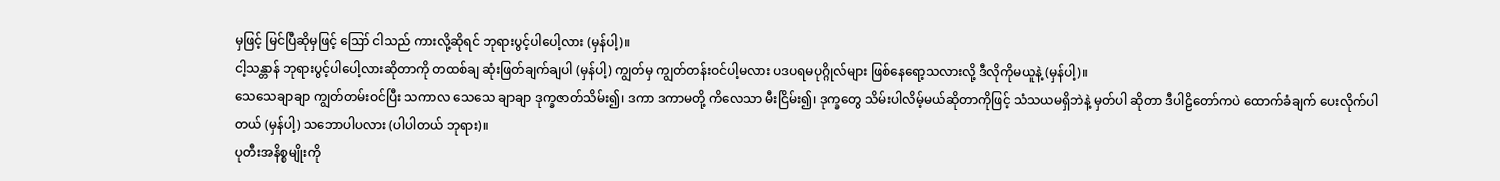မှဖြင့် မြင်ပြီဆိုမှဖြင့် ဪ ငါသည် ကားလို့ဆိုရင် ဘုရားပွင့်ပါပေါ့လား (မှန်ပါ့)။
ငါ့သန္တာန် ဘုရားပွင့်ပါပေါ့လားဆိုတာကို တထစ်ချ ဆုံးဖြတ်ချက်ချပါ (မှန်ပါ့) ကျွတ်မှ ကျွတ်တန်းဝင်ပါ့မလား ပဒပရမပုဂ္ဂိုလ်များ ဖြစ်နေရော့သလားလို့ ဒီလိုကိုမယူနဲ့ (မှန်ပါ့)။
သေသေချာချာ ကျွတ်တမ်းဝင်ပြီး သကာလ သေသေ ချာချာ ဒုက္ခဇာတ်သိမ်း၍၊ ဒကာ ဒကာမတို့ ကိလေသာ မီးငြိမ်း၍၊ ဒုက္ခတွေ သိမ်းပါလိမ့်မယ်ဆိုတာကိုဖြင့် သံသယမရှိဘဲနဲ့ မှတ်ပါ ဆိုတာ ဒီပါဠိတော်ကပဲ ထောက်ခံချက် ပေးလိုက်ပါ တယ် (မှန်ပါ့) သဘောပါပလား (ပါပါတယ် ဘုရား)။
ပုတီးအနိစ္စမျိုးကို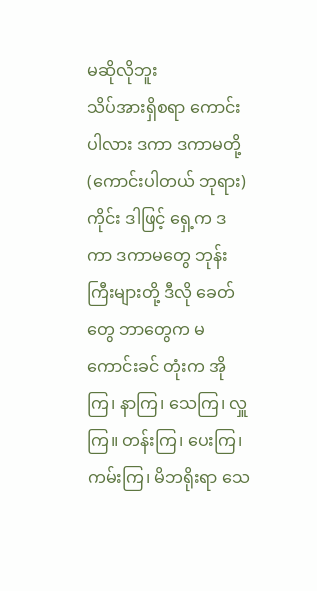မဆိုလိုဘူး
သိပ်အားရှိစရာ ကောင်းပါလား ဒကာ ဒကာမတို့ (ကောင်းပါတယ် ဘုရား) ကိုင်း ဒါဖြင့် ရှေ့က ဒကာ ဒကာမတွေ ဘုန်းကြီးများတို့ ဒီလို ခေတ်တွေ ဘာတွေက မကောင်းခင် တုံးက အိုကြ၊ နာကြ၊ သေကြ၊ လှူကြ။ တန်းကြ၊ ပေးကြ၊ ကမ်းကြ၊ မိဘရိုးရာ သေ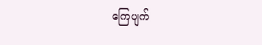ကြေပျက်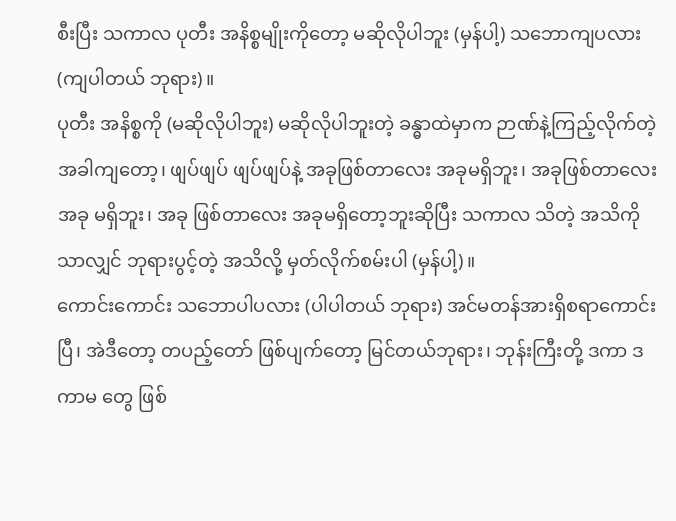စီးပြီး သကာလ ပုတီး အနိစ္စမျိုးကိုတော့ မဆိုလိုပါဘူး (မှန်ပါ့) သဘောကျပလား (ကျပါတယ် ဘုရား)။
ပုတီး အနိစ္စကို (မဆိုလိုပါဘူး) မဆိုလိုပါဘူးတဲ့ ခန္ဓာထဲမှာက ဉာဏ်နဲ့ကြည့်လိုက်တဲ့ အခါကျတော့၊ ဖျပ်ဖျပ် ဖျပ်ဖျပ်နဲ့ အခုဖြစ်တာလေး အခုမရှိဘူး၊ အခုဖြစ်တာလေး အခု မရှိဘူး၊ အခု ဖြစ်တာလေး အခုမရှိတော့ဘူးဆိုပြီး သကာလ သိတဲ့ အသိကိုသာလျှင် ဘုရားပွင့်တဲ့ အသိလို့ မှတ်လိုက်စမ်းပါ (မှန်ပါ့)။
ကောင်းကောင်း သဘောပါပလား (ပါပါတယ် ဘုရား) အင်မတန်အားရှိစရာကောင်းပြီ၊ အဲဒီတော့ တပည့်တော် ဖြစ်ပျက်တော့ မြင်တယ်ဘုရား၊ ဘုန်းကြီးတို့ ဒကာ ဒကာမ တွေ ဖြစ်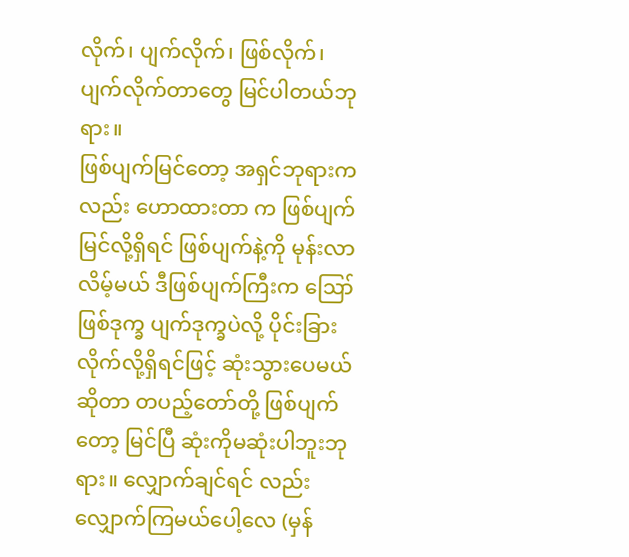လိုက်၊ ပျက်လိုက်၊ ဖြစ်လိုက်၊ ပျက်လိုက်တာတွေ မြင်ပါတယ်ဘုရား။
ဖြစ်ပျက်မြင်တော့ အရှင်ဘုရားကလည်း ဟောထားတာ က ဖြစ်ပျက်မြင်လို့ရှိရင် ဖြစ်ပျက်နဲ့ကို မုန်းလာလိမ့်မယ် ဒီဖြစ်ပျက်ကြီးက ဪ ဖြစ်ဒုက္ခ ပျက်ဒုက္ခပဲလို့ ပိုင်းခြား လိုက်လို့ရှိရင်ဖြင့် ဆုံးသွားပေမယ် ဆိုတာ တပည့်တော်တို့ ဖြစ်ပျက်တော့ မြင်ပြီ ဆုံးကိုမဆုံးပါဘူးဘုရား။ လျှောက်ချင်ရင် လည်း လျှောက်ကြမယ်ပေါ့လေ (မှန်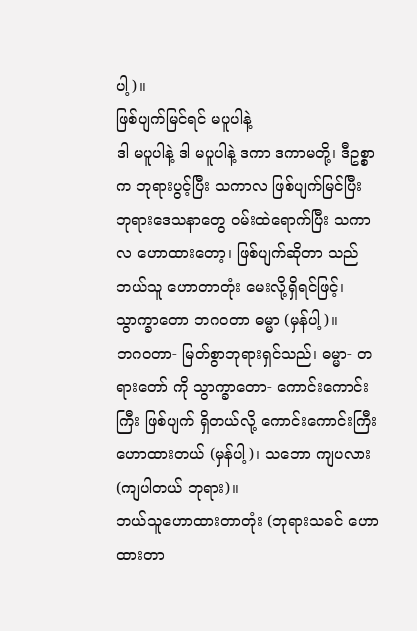ပါ့)။
ဖြစ်ပျက်မြင်ရင် မပူပါနဲ့
ဒါ မပူပါနဲ့ ဒါ မပူပါနဲ့ ဒကာ ဒကာမတို့၊ ဒီဥစ္စာက ဘုရားပွင့်ပြီး သကာလ ဖြစ်ပျက်မြင်ပြီး ဘုရားဒေသနာတွေ ဝမ်းထဲရောက်ပြီး သကာလ ဟောထားတော့၊ ဖြစ်ပျက်ဆိုတာ သည် ဘယ်သူ ဟောတာတုံး မေးလို့ရှိရင်ဖြင့်၊ သွာက္ခာတော ဘဂဝတာ ဓမ္မာ (မှန်ပါ့)။
ဘဂဝတာ- မြတ်စွာဘုရားရှင်သည်၊ ဓမ္မာ- တရားတော် ကို သွာက္ခာတော- ကောင်းကောင်းကြီး ဖြစ်ပျက် ရှိတယ်လို့ ကောင်းကောင်းကြီး ဟောထားတယ် (မှန်ပါ့)၊ သဘော ကျပလား (ကျပါတယ် ဘုရား)။
ဘယ်သူဟောထားတာတုံး (ဘုရားသခင် ဟော ထားတာ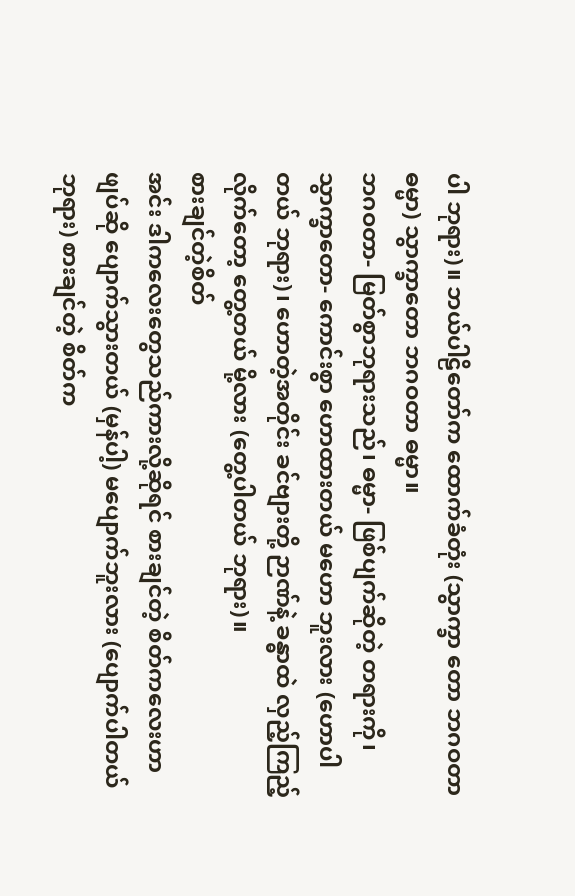ပါ ဘုရား)။ ဘယ်ပါဠိတော်က ထောက်ခံတုံး (သွာက္ခာ တော ဘဂဝတာဓမ္မာ) သွာက္ခာတော ဘဂဝတာ ဓမ္မာ။
ဘဂဝတာ- မြတ်စွာဘုရားသည်၊ ဓမ္မာ- ဖြစ်ပျက်ဆိုတဲ့ တရားကို၊ သွာက္ခာတော- ကောင်းစွာ ဟောထားတယ် မဟော ဘူးလား (ဟောပါတယ် ဘုရား)၊ ဟောတဲ့အတိုင်း ခင်ဗျားတို့ ဉာဏ်နဲ့ ခန္ဓာထဲ လှည့်ကြည့်လိုက်တော့ တွေ့တယ် မို့လား (တွေ့ပါတယ် ဘုရား)။
စားချင်တဲ့စိတ်
အင်း ဒါကလေးတွေသည်ကားလို့ဆိုရင် စားချင်တဲ့ စိတ်ကလေးဟာ ဖျပ်ဆို ပျောက်သွားတယ် (မှန်ပါ့) မပျောက်ဘူးလား (ပျောက်ပါတယ် ဘုရား) စားချင်တဲ့ စိတ်က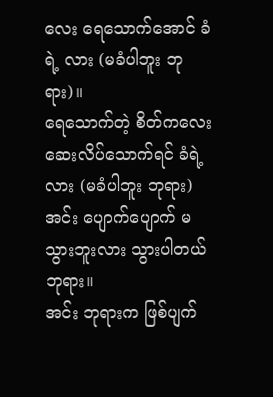လေး ရေသောက်အောင် ခံရဲ့ လား (မခံပါဘူး ဘုရား)။
ရေသောက်တဲ့ စိတ်ကလေး ဆေးလိပ်သောက်ရင် ခံရဲ့ လား (မခံပါဘူး ဘုရား) အင်း ပျောက်ပျောက် မသွားဘူးလား သွားပါတယ်ဘုရား။
အင်း ဘုရားက ဖြစ်ပျက်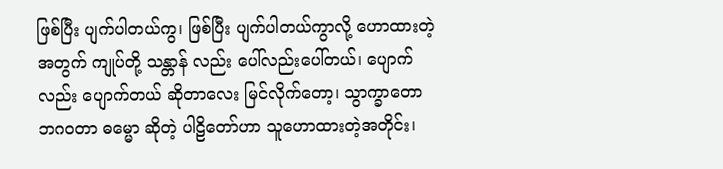ဖြစ်ပြီး ပျက်ပါတယ်ကွ၊ ဖြစ်ပြီး ပျက်ပါတယ်ကွာလို့ ဟောထားတဲ့ အတွက် ကျုပ်တို့ သန္တာန် လည်း ပေါ်လည်းပေါ်တယ်၊ ပျောက်လည်း ပျောက်တယ် ဆိုတာလေး မြင်လိုက်တော့၊ သွာက္ခာတော ဘဂဝတာ ဓမ္မော ဆိုတဲ့ ပါဠိတော်ဟာ သူဟောထားတဲ့အတိုင်း၊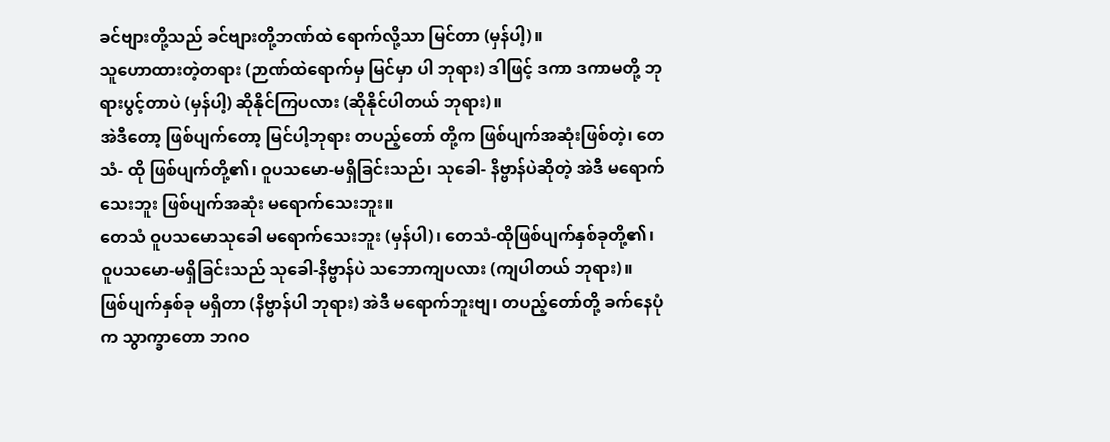ခင်ဗျားတို့သည် ခင်ဗျားတို့ဘဏ်ထဲ ရောက်လို့သာ မြင်တာ (မှန်ပါ့)။
သူဟောထားတဲ့တရား (ဉာဏ်ထဲရောက်မှ မြင်မှာ ပါ ဘုရား) ဒါဖြင့် ဒကာ ဒကာမတို့ ဘုရားပွင့်တာပဲ (မှန်ပါ့) ဆိုနိုင်ကြပလား (ဆိုနိုင်ပါတယ် ဘုရား)။
အဲဒီတော့ ဖြစ်ပျက်တော့ မြင်ပါ့ဘုရား တပည့်တော် တို့က ဖြစ်ပျက်အဆုံးဖြစ်တဲ့၊ တေသံ- ထို ဖြစ်ပျက်တို့၏၊ ဝူပသမော-မရှိခြင်းသည်၊ သုခေါ- နိဗ္ဗာန်ပဲဆိုတဲ့ အဲဒီ မရောက်သေးဘူး ဖြစ်ပျက်အဆုံး မရောက်သေးဘူး။
တေသံ ဝူပသမောသုခေါ မရောက်သေးဘူး (မှန်ပါ)၊ တေသံ-ထိုဖြစ်ပျက်နှစ်ခုတို့၏၊ ဝူပသမော-မရှိခြင်းသည် သုခေါ-နိဗ္ဗာန်ပဲ သဘောကျပလား (ကျပါတယ် ဘုရား)။
ဖြစ်ပျက်နှစ်ခု မရှိတာ (နိဗ္ဗာန်ပါ ဘုရား) အဲဒီ မရောက်ဘူးဗျ၊ တပည့်တော်တို့ ခက်နေပုံက သွာက္ခာတော ဘဂဝ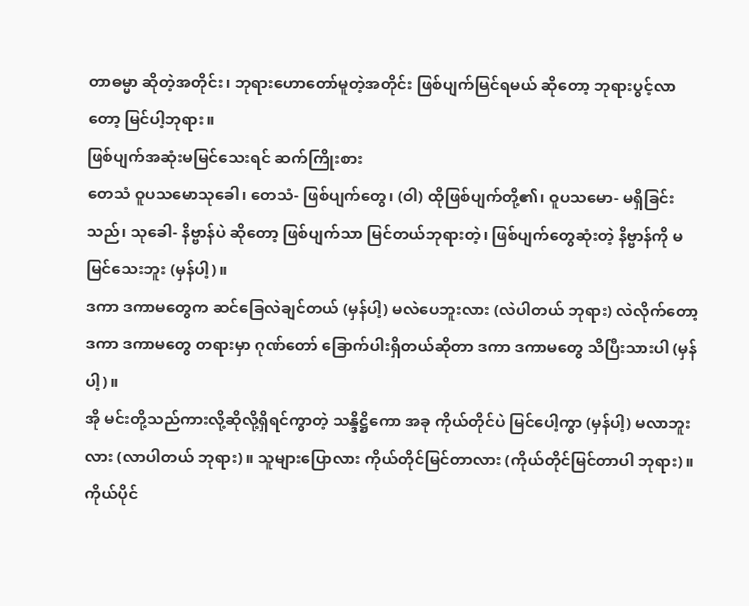တာဓမ္မာ ဆိုတဲ့အတိုင်း၊ ဘုရားဟောတော်မူတဲ့အတိုင်း ဖြစ်ပျက်မြင်ရမယ် ဆိုတော့ ဘုရားပွင့်လာတော့ မြင်ပါ့ဘုရား။
ဖြစ်ပျက်အဆုံးမမြင်သေးရင် ဆက်ကြိုးစား
တေသံ ဝူပသမောသုခေါ၊ တေသံ- ဖြစ်ပျက်တွေ၊ (ဝါ) ထိုဖြစ်ပျက်တို့၏၊ ဝူပသမော- မရှိခြင်းသည်၊ သုခေါ- နိဗ္ဗာန်ပဲ ဆိုတော့ ဖြစ်ပျက်သာ မြင်တယ်ဘုရားတဲ့၊ ဖြစ်ပျက်တွေဆုံးတဲ့ နိဗ္ဗာန်ကို မမြင်သေးဘူး (မှန်ပါ့)။
ဒကာ ဒကာမတွေက ဆင်ခြေလဲချင်တယ် (မှန်ပါ့) မလဲပေဘူးလား (လဲပါတယ် ဘုရား) လဲလိုက်တော့ ဒကာ ဒကာမတွေ တရားမှာ ဂုဏ်တော် ခြောက်ပါးရှိတယ်ဆိုတာ ဒကာ ဒကာမတွေ သိပြီးသားပါ (မှန်ပါ့)။
အို မင်းတို့သည်ကားလို့ဆိုလို့ရှိရင်ကွာတဲ့ သန္ဒိဋ္ဌိကော အခု ကိုယ်တိုင်ပဲ မြင်ပေါ့ကွာ (မှန်ပါ့) မလာဘူးလား (လာပါတယ် ဘုရား)။ သူများပြောလား ကိုယ်တိုင်မြင်တာလား (ကိုယ်တိုင်မြင်တာပါ ဘုရား)။
ကိုယ်ပိုင်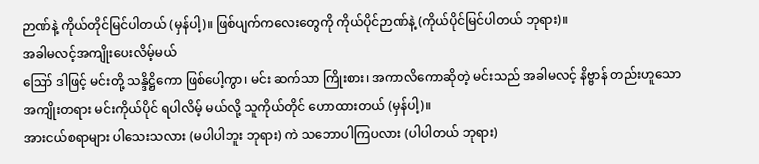ဉာဏ်နဲ့ ကိုယ်တိုင်မြင်ပါတယ် (မှန်ပါ့)။ ဖြစ်ပျက်ကလေးတွေကို ကိုယ်ပိုင်ဉာဏ်နဲ့ (ကိုယ်ပိုင်မြင်ပါတယ် ဘုရား)။
အခါမလင့်အကျိုးပေးလိမ့်မယ်
ဪ ဒါဖြင့် မင်းတို့ သန္ဒိဋ္ဌိကော ဖြစ်ပေါ့ကွာ၊ မင်း ဆက်သာ ကြိုးစား၊ အကာလိကောဆိုတဲ့ မင်းသည် အခါမလင့် နိဗ္ဗာန် တည်းဟူသော အကျိုးတရား မင်းကိုယ်ပိုင် ရပါလိမ့် မယ်လို့ သူကိုယ်တိုင် ဟောထားတယ် (မှန်ပါ့)။
အားငယ်စရာများ ပါသေးသလား (မပါပါဘူး ဘုရား) ကဲ သဘောပါကြပလား (ပါပါတယ် ဘုရား)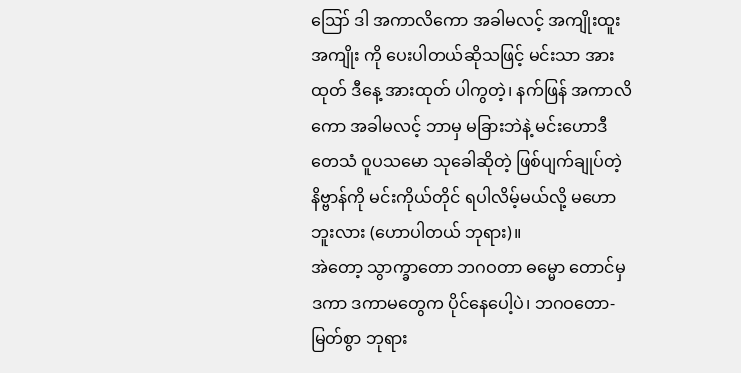ဪ ဒါ အကာလိကော အခါမလင့် အကျိုးထူး အကျိုး ကို ပေးပါတယ်ဆိုသဖြင့် မင်းသာ အားထုတ် ဒီနေ့ အားထုတ် ပါကွတဲ့၊ နက်ဖြန် အကာလိကော အခါမလင့် ဘာမှ မခြားဘဲနဲ့ မင်းဟောဒီ တေသံ ဝူပသမော သုခေါဆိုတဲ့ ဖြစ်ပျက်ချုပ်တဲ့ နိဗ္ဗာန်ကို မင်းကိုယ်တိုင် ရပါလိမ့်မယ်လို့ မဟောဘူးလား (ဟောပါတယ် ဘုရား)။
အဲတော့ သွာက္ခာတော ဘဂဝတာ ဓမ္မော တောင်မှ ဒကာ ဒကာမတွေက ပိုင်နေပေါ့ပဲ၊ ဘဂဝတော- မြတ်စွာ ဘုရား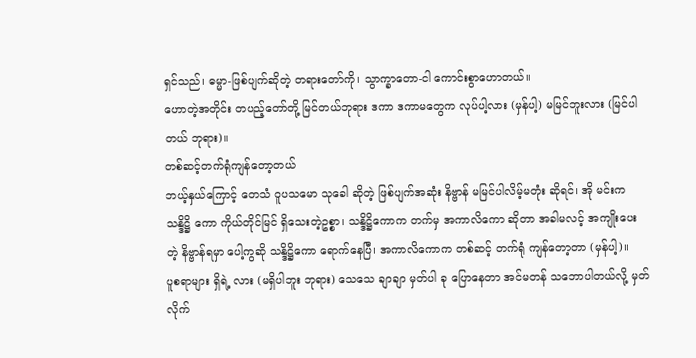ရှင်သည်၊ ဓမ္မာ-ဖြစ်ပျက်ဆိုတဲ့ တရားတော်ကို၊ သွာက္ခာတော-ငါ ကောင်းစွာဟောတယ်။
ဟောတဲ့အတိုင်း တပည့်တော်တို့ မြင်တယ်ဘုရား ဒကာ ဒကာမတွေက လုပ်ပါ့လား (မှန်ပါ့) မမြင်ဘူးလား (မြင်ပါတယ် ဘုရား)။
တစ်ဆင့်တက်ရုံကျန်တော့တယ်
ဘယ့်နှယ်ကြောင့် တေသံ ဝူပသမော သုခေါ ဆိုတဲ့ ဖြစ်ပျက်အဆုံး နိဗ္ဗာန် မမြင်ပါလိမ့်မတုံး ဆိုရင်၊ အို မင်းက သန္ဒိဋ္ဌိ ကော ကိုယ်တိုင်မြင် ရှိသေးတဲ့ဥစ္စာ၊ သန္ဒိဋ္ဌိကောက တက်မှ အကာလိကော ဆိုတာ အခါမလင့် အကျိုးပေးတဲ့ နိဗ္ဗာန်ရမှာ ပေါ့ကွဆို သန္ဒိဋ္ဌိကော ရောက်နေပြီ၊ အကာလိကောက တစ်ဆင့် တက်ရုံ ကျန်တော့တာ (မှန်ပါ့)။
ပူစရာများ ရှိရဲ့ လား (မရှိပါဘူး ဘုရား) သေသေ ချာချာ မှတ်ပါ ခု ပြောနေတာ အင်မတန် သဘောပါတယ်လို့ မှတ်လိုက်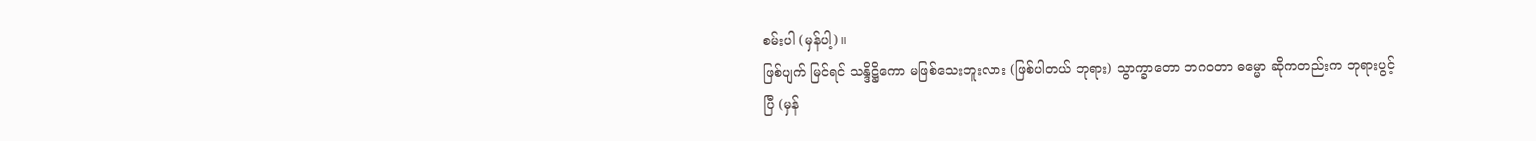စမ်းပါ (မှန်ပါ့)။
ဖြစ်ပျက် မြင်ရင် သန္ဒိဋ္ဌိကော မဖြစ်သေးဘူးလား (ဖြစ်ပါတယ် ဘုရား) သွာက္ခာတော ဘဂဝတာ ဓမ္မော ဆိုကတည်းက ဘုရားပွင့်ပြီ (မှန်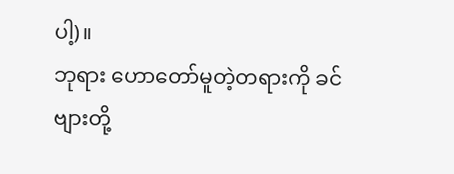ပါ့)။
ဘုရား ဟောတော်မူတဲ့တရားကို ခင်ဗျားတို့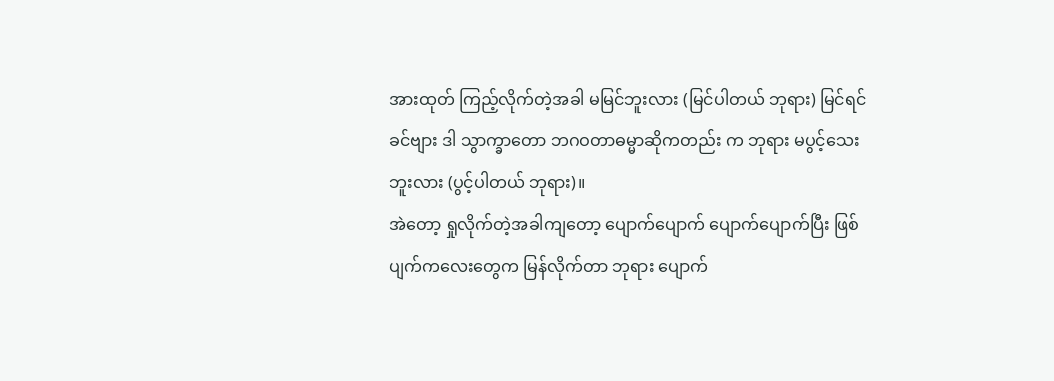အားထုတ် ကြည့်လိုက်တဲ့အခါ မမြင်ဘူးလား (မြင်ပါတယ် ဘုရား) မြင်ရင် ခင်ဗျား ဒါ သွာက္ခာတော ဘဂဝတာဓမ္မာဆိုကတည်း က ဘုရား မပွင့်သေးဘူးလား (ပွင့်ပါတယ် ဘုရား)။
အဲတော့ ရှုလိုက်တဲ့အခါကျတော့ ပျောက်ပျောက် ပျောက်ပျောက်ပြီး ဖြစ်ပျက်ကလေးတွေက မြန်လိုက်တာ ဘုရား ပျောက်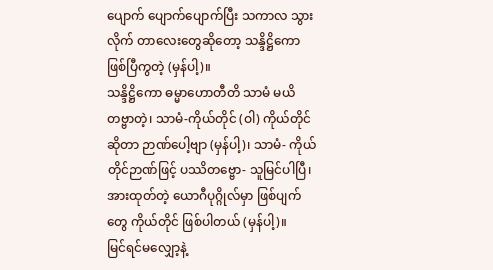ပျောက် ပျောက်ပျောက်ပြီး သကာလ သွားလိုက် တာလေးတွေဆိုတော့ သန္ဒိဋ္ဌိကော ဖြစ်ပြီကွတဲ့ (မှန်ပါ့)။
သန္ဒိဋ္ဌိကော ဓမ္မာဟောတီတိ သာမံ မယိတဗ္ဗာတဲ့၊ သာမံ-ကိုယ်တိုင် (ဝါ) ကိုယ်တိုင်ဆိုတာ ဉာဏ်ပေါ့ဗျာ (မှန်ပါ့)၊ သာမံ- ကိုယ်တိုင်ဉာဏ်ဖြင့် ပဿိတဗ္ဗော- သူမြင်ပါပြီ၊ အားထုတ်တဲ့ ယောဂီပုဂ္ဂိုလ်မှာ ဖြစ်ပျက်တွေ ကိုယ်တိုင် ဖြစ်ပါတယ် (မှန်ပါ့)။
မြင်ရင်မလျှော့နဲ့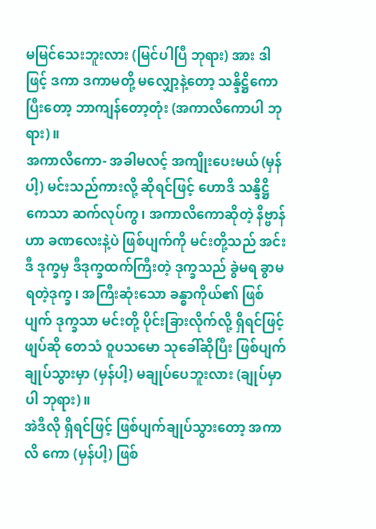မမြင်သေးဘူးလား (မြင်ပါပြီ ဘုရား) အား ဒါဖြင့် ဒကာ ဒကာမတို့ မလျှော့နဲ့တော့ သန္ဒိဋ္ဌိကော ပြီးတော့ ဘာကျန်တော့တုံး (အကာလိကောပါ ဘုရား)။
အကာလိကော- အခါမလင့် အကျိုးပေးမယ် (မှန်ပါ့) မင်းသည်ကားလို့ ဆိုရင်ဖြင့် ဟောဒိ သန္ဒိဋ္ဌိကေသာ ဆက်လုပ်ကွ၊ အကာလိကောဆိုတဲ့ နိဗ္ဗာန်ဟာ ခဏလေးနဲ့ပဲ ဖြစ်ပျက်ကို မင်းတို့သည် အင်း ဒီ ဒုက္ခမှ ဒီဒုက္ခထက်ကြီးတဲ့ ဒုက္ခသည် ခွဲမရ ခွာမရတဲ့ဒုက္ခ၊ အကြီးဆုံးသော ခန္ဓာကိုယ်၏ ဖြစ်ပျက် ဒုက္ခသာ မင်းတို့ ပိုင်းခြားလိုက်လို့ ရှိရင်ဖြင့် ဖျပ်ဆို တေသံ ဝူပသမော သုခေါ်ဆိုပြီး ဖြစ်ပျက် ချုပ်သွားမှာ (မှန်ပါ့) မချုပ်ပေဘူးလား (ချုပ်မှာပါ ဘုရား)။
အဲဒီလို ရှိရင်ဖြင့် ဖြစ်ပျက်ချုပ်သွားတော့ အကာလိ ကော (မှန်ပါ့) ဖြစ်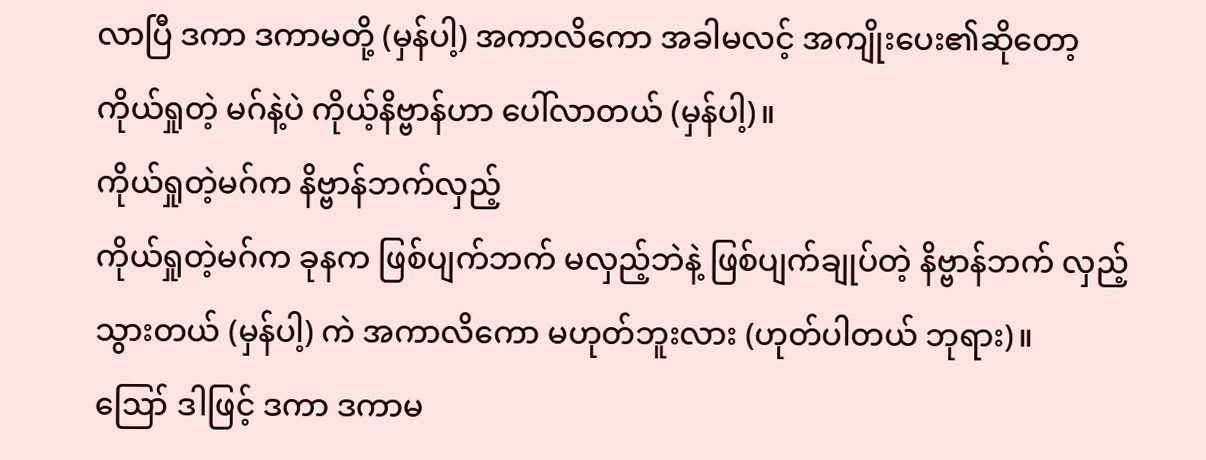လာပြီ ဒကာ ဒကာမတို့ (မှန်ပါ့) အကာလိကော အခါမလင့် အကျိုးပေး၏ဆိုတော့ ကိုယ်ရှုတဲ့ မဂ်နဲ့ပဲ ကိုယ့်နိဗ္ဗာန်ဟာ ပေါ်လာတယ် (မှန်ပါ့)။
ကိုယ်ရှုတဲ့မဂ်က နိဗ္ဗာန်ဘက်လှည့်
ကိုယ်ရှုတဲ့မဂ်က ခုနက ဖြစ်ပျက်ဘက် မလှည့်ဘဲနဲ့ ဖြစ်ပျက်ချုပ်တဲ့ နိဗ္ဗာန်ဘက် လှည့်သွားတယ် (မှန်ပါ့) ကဲ အကာလိကော မဟုတ်ဘူးလား (ဟုတ်ပါတယ် ဘုရား)။
ဪ ဒါဖြင့် ဒကာ ဒကာမ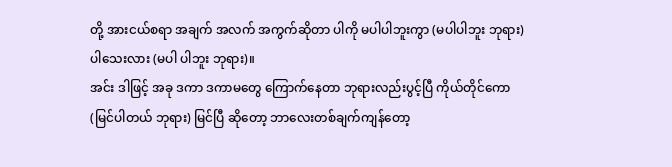တို့ အားငယ်စရာ အချက် အလက် အကွက်ဆိုတာ ပါကို မပါပါဘူးကွာ (မပါပါဘူး ဘုရား) ပါသေးလား (မပါ ပါဘူး ဘုရား)။
အင်း ဒါဖြင့် အခု ဒကာ ဒကာမတွေ ကြောက်နေတာ ဘုရားလည်းပွင့်ပြီ ကိုယ်တိုင်ကော (မြင်ပါတယ် ဘုရား) မြင်ပြီ ဆိုတော့ ဘာလေးတစ်ချက်ကျန်တော့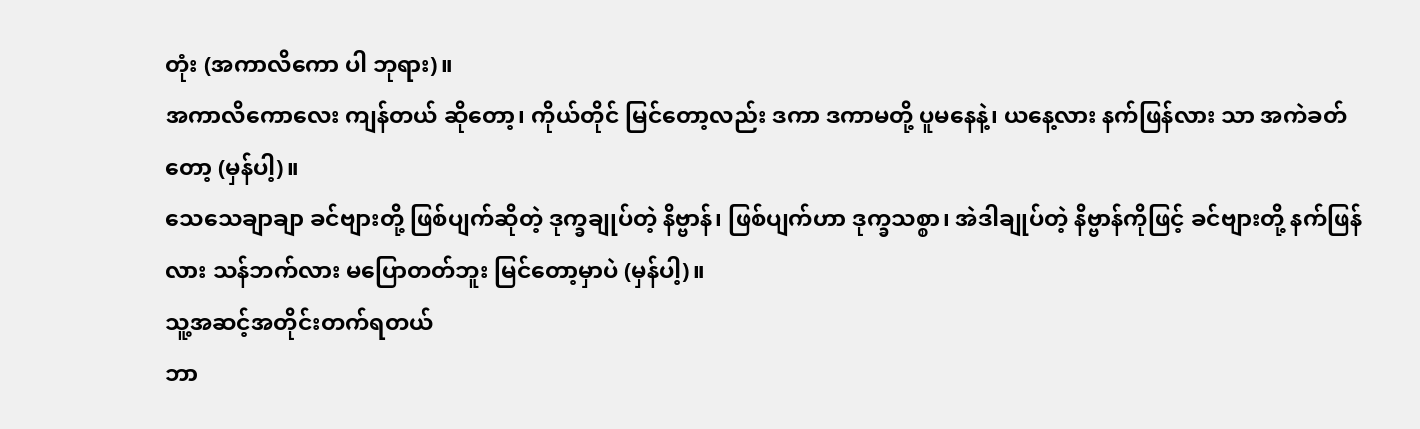တုံး (အကာလိကော ပါ ဘုရား)။
အကာလိကောလေး ကျန်တယ် ဆိုတော့၊ ကိုယ်တိုင် မြင်တော့လည်း ဒကာ ဒကာမတို့ ပူမနေနဲ့၊ ယနေ့လား နက်ဖြန်လား သာ အကဲခတ်တော့ (မှန်ပါ့)။
သေသေချာချာ ခင်ဗျားတို့ ဖြစ်ပျက်ဆိုတဲ့ ဒုက္ခချုပ်တဲ့ နိဗ္ဗာန်၊ ဖြစ်ပျက်ဟာ ဒုက္ခသစ္စာ၊ အဲဒါချုပ်တဲ့ နိဗ္ဗာန်ကိုဖြင့် ခင်ဗျားတို့ နက်ဖြန်လား သန်ဘက်လား မပြောတတ်ဘူး မြင်တော့မှာပဲ (မှန်ပါ့)။
သူ့အဆင့်အတိုင်းတက်ရတယ်
ဘာ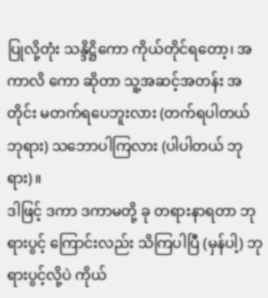ပြုလို့တုံး သန္ဒိဋ္ဌိကော ကိုယ်တိုင်ရတော့၊ အကာလိ ကော ဆိုတာ သူ့အဆင့်အတန်း အတိုင်း မတက်ရပေဘူးလား (တက်ရပါတယ် ဘုရား) သဘောပါကြလား (ပါပါတယ် ဘုရား)။
ဒါဖြင့် ဒကာ ဒကာမတို့ ခု တရားနာရတာ ဘုရားပွင့် ကြောင်းလည်း သိကြပါပြီ (မှန်ပါ့) ဘုရားပွင့်လို့ပဲ ကိုယ်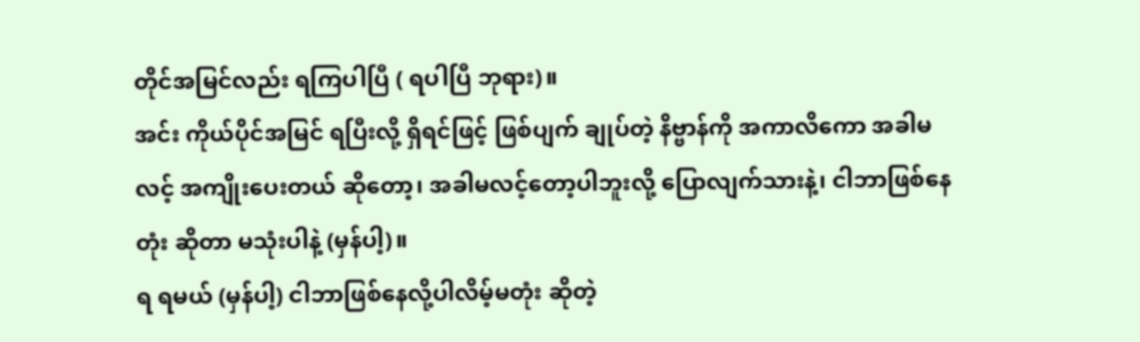တိုင်အမြင်လည်း ရကြပါပြီ ( ရပါပြီ ဘုရား)။
အင်း ကိုယ်ပိုင်အမြင် ရပြီးလို့ ရှိရင်ဖြင့် ဖြစ်ပျက် ချုပ်တဲ့ နိဗ္ဗာန်ကို အကာလိကော အခါမလင့် အကျိုးပေးတယ် ဆိုတော့၊ အခါမလင့်တော့ပါဘူးလို့ ပြောလျက်သားနဲ့၊ ငါဘာဖြစ်နေတုံး ဆိုတာ မသုံးပါနဲ့ (မှန်ပါ့)။
ရ ရမယ် (မှန်ပါ့) ငါဘာဖြစ်နေလို့ပါလိမ့်မတုံး ဆိုတဲ့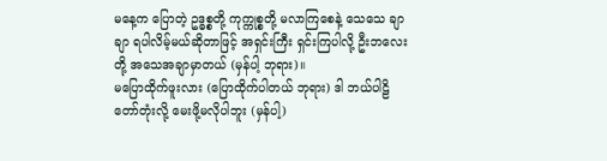မနေ့က ပြောတဲ့ ဥဒ္ဓစ္စတို့ ကုက္ကုစ္စတို့ မလာကြစေနဲ့ သေသေ ချာချာ ရပါလိမ့်မယ်ဆိုတာဖြင့် အရှင်းကြီး ရှင်းကြပါလို့ ဦးဘလေးတို့ အသေအချာမှာတယ် (မှန်ပါ့ ဘုရား)။
မပြောထိုက်ဖူးလား (ပြောထိုက်ပါတယ် ဘုရား) ဒါ ဘယ်ပါဠိတော်တုံးလို့ မေးဖို့မလိုပါဘူး (မှန်ပါ့)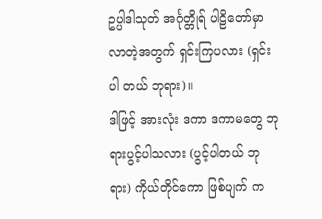ဥပ္ပါဒါသုတ် အင်္ဂုတ္တိုရ် ပါဠိတော်မှာ လာတဲ့အတွက် ရှင်းကြပလား (ရှင်းပါ တယ် ဘုရား)။
ဒါဖြင့် အားလုံး ဒကာ ဒကာမတွေ ဘုရားပွင့်ပါသလား (ပွင့်ပါတယ် ဘုရား) ကိုယ်တိုင်ကော ဖြစ်ပျက် က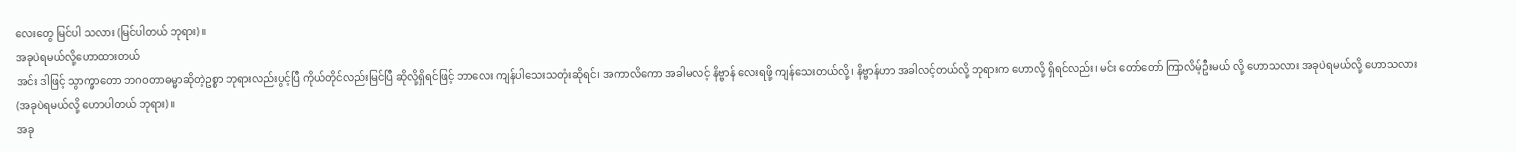လေးတွေ မြင်ပါ သလား (မြင်ပါတယ် ဘုရား)။
အခုပဲရမယ်လို့ဟောထားတယ်
အင်း ဒါဖြင့် သွာက္ခာတော ဘဂဝတာဓမ္မာဆိုတဲ့ဥစ္စာ ဘုရားလည်းပွင့်ပြီ ကိုယ်တိုင်လည်းမြင်ပြီ ဆိုလို့ရှိရင်ဖြင့် ဘာလေး ကျန်ပါသေးသတုံးဆိုရင်၊ အကာလိကော အခါမလင့် နိဗ္ဗာန် လေးရဖို့ ကျန်သေးတယ်လို့၊ နိဗ္ဗာန်ဟာ အခါလင့်တယ်လို့ ဘုရားက ဟောလို့ ရှိရင်လည်း၊ မင်း တော်တော် ကြာလိမ့်ဦးမယ် လို့ ဟောသလား အခုပဲရမယ်လို့ ဟောသလား (အခုပဲရမယ်လို့ ဟောပါတယ် ဘုရား)။
အခု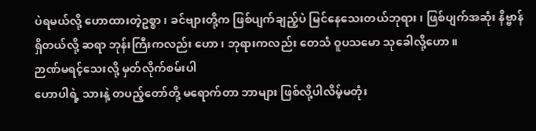ပဲရမယ်လို့ ဟောထားတဲ့ဥစ္စာ၊ ခင်ဗျားတို့က ဖြစ်ပျက်ချည့်ပဲ မြင်နေသေးတယ်ဘုရား၊ ဖြစ်ပျက်အဆုံး နိဗ္ဗာန် ရှိတယ်လို့ ဆရာ ဘုန်းကြီးကလည်း ဟော၊ ဘုရားကလည်း တေသံ ဝူပသမော သုခေါလို့ဟော။
ဉာဏ်မရင့်သေးလို့ မှတ်လိုက်စမ်းပါ
ဟောပါရဲ့ သားနဲ့ တပည့်တော်တို့ မရောက်တာ ဘာများ ဖြစ်လို့ပါလိမ့်မတုံး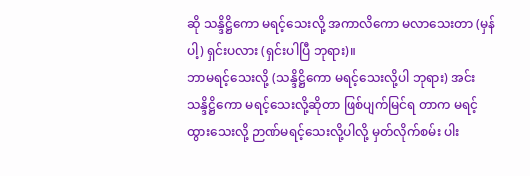ဆို သန္ဒိဋ္ဌိကော မရင့်သေးလို့ အကာလိကော မလာသေးတာ (မှန်ပါ့) ရှင်းပလား (ရှင်းပါပြီ ဘုရား)။
ဘာမရင့်သေးလို့ (သန္ဒိဋ္ဌိကော မရင့်သေးလို့ပါ ဘုရား) အင်း သန္ဒိဋ္ဌိကော မရင့်သေးလို့ဆိုတာ ဖြစ်ပျက်မြင်ရ တာက မရင့်ထွားသေးလို့ ဉာဏ်မရင့်သေးလို့ပါလို့ မှတ်လိုက်စမ်း ပါး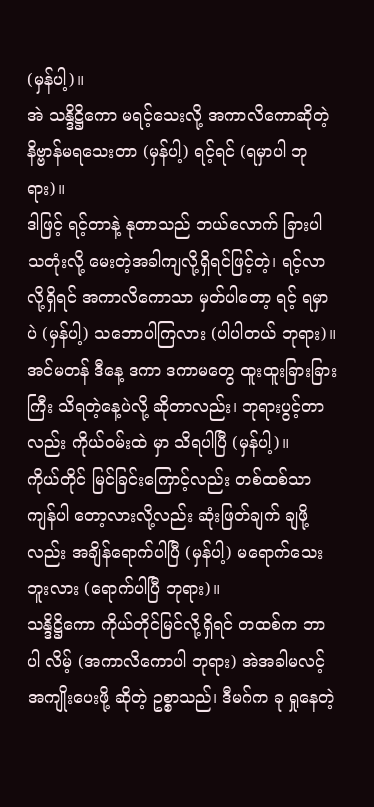(မှန်ပါ့)။
အဲ သန္ဒိဋ္ဌိကော မရင့်သေးလို့ အကာလိကောဆိုတဲ့ နိဗ္ဗာန်မရသေးတာ (မှန်ပါ့) ရင့်ရင် (ရမှာပါ ဘုရား)။
ဒါဖြင့် ရင့်တာနဲ့ နုတာသည် ဘယ်လောက် ခြားပါ သတုံးလို့ မေးတဲ့အခါကျလို့ရှိရင်ဖြင့်တဲ့၊ ရင့်လာလို့ရှိရင် အကာလိကောသာ မှတ်ပါတော့ ရင့် ရမှာပဲ (မှန်ပါ့) သဘောပါကြလား (ပါပါတယ် ဘုရား)။
အင်မတန် ဒီနေ့ ဒကာ ဒကာမတွေ ထူးထူးခြားခြားကြီး သိရတဲ့နေ့ပဲလို့ ဆိုတာလည်း၊ ဘုရားပွင့်တာလည်း ကိုယ်ဝမ်းထဲ မှာ သိရပါပြီ (မှန်ပါ့)။
ကိုယ်တိုင် မြင်ခြင်းကြောင့်လည်း တစ်ထစ်သာ ကျန်ပါ တော့လားလို့လည်း ဆုံးဖြတ်ချက် ချဖို့လည်း အချိန်ရောက်ပါပြီ (မှန်ပါ့) မရောက်သေးဘူးလား (ရောက်ပါပြီ ဘုရား)။
သန္ဒိဋ္ဌိကော ကိုယ်တိုင်မြင်လို့ရှိရင် တထစ်က ဘာပါ လိမ့် (အကာလိကောပါ ဘုရား) အဲအခါမလင့် အကျိုးပေးဖို့ ဆိုတဲ့ ဥစ္စာသည်၊ ဒီမဂ်က ခု ရှုနေတဲ့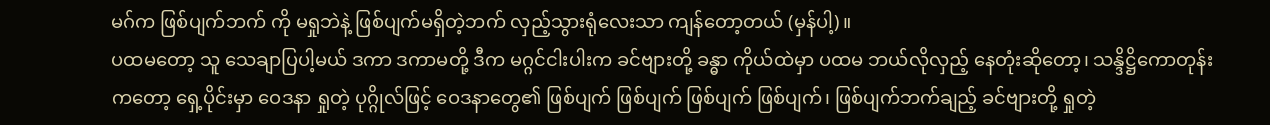မဂ်က ဖြစ်ပျက်ဘက် ကို မရှုဘဲနဲ့ ဖြစ်ပျက်မရှိတဲ့ဘက် လှည့်သွားရုံလေးသာ ကျန်တော့တယ် (မှန်ပါ့)။
ပထမတော့ သူ သေချာပြပါ့မယ် ဒကာ ဒကာမတို့ ဒီက မဂ္ဂင်ငါးပါးက ခင်ဗျားတို့ ခန္ဓာ ကိုယ်ထဲမှာ ပထမ ဘယ်လိုလှည့် နေတုံးဆိုတော့၊ သန္ဒိဋ္ဌိကောတုန်းကတော့ ရှေ့ပိုင်းမှာ ဝေဒနာ ရှုတဲ့ ပုဂ္ဂိုလ်ဖြင့် ဝေဒနာတွေ၏ ဖြစ်ပျက် ဖြစ်ပျက် ဖြစ်ပျက် ဖြစ်ပျက်၊ ဖြစ်ပျက်ဘက်ချည့် ခင်ဗျားတို့ ရှုတဲ့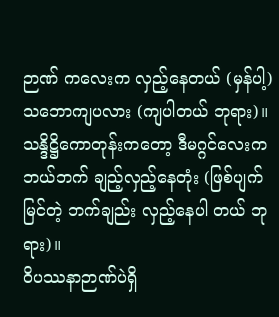ဉာဏ် ကလေးက လှည့်နေတယ် (မှန်ပါ့) သဘောကျပလား (ကျပါတယ် ဘုရား)။
သန္ဒိဋ္ဌိကောတုန်းကတော့ ဒီမဂ္ဂင်လေးက ဘယ်ဘက် ချည့်လှည့်နေတုံး (ဖြစ်ပျက်မြင်တဲ့ ဘက်ချည်း လှည့်နေပါ တယ် ဘုရား)။
ဝိပဿနာဉာဏ်ပဲရှိ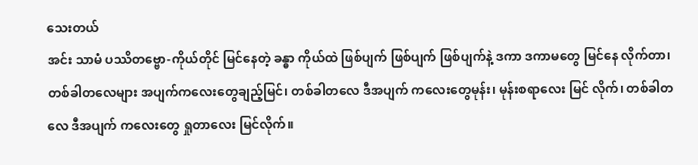သေးတယ်
အင်း သာမံ ပဿိတဗ္ဗော-ကိုယ်တိုင် မြင်နေတဲ့ ခန္ဓာ ကိုယ်ထဲ ဖြစ်ပျက် ဖြစ်ပျက် ဖြစ်ပျက်နဲ့ ဒကာ ဒကာမတွေ မြင်နေ လိုက်တာ၊ တစ်ခါတလေများ အပျက်ကလေးတွေချည့်မြင်၊ တစ်ခါတလေ ဒီအပျက် ကလေးတွေမုန်း၊ မုန်းစရာလေး မြင် လိုက်၊ တစ်ခါတလေ ဒီအပျက် ကလေးတွေ ရှုတာလေး မြင်လိုက်။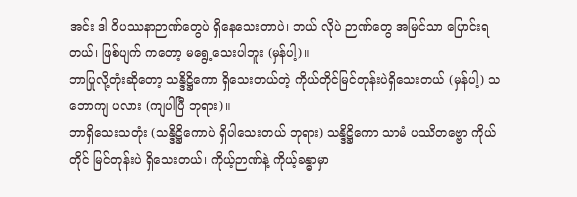အင်း ဒါ ဝိပဿနာဉာဏ်တွေပဲ ရှိနေသေးတာပဲ၊ ဘယ် လိုပဲ ဉာဏ်တွေ အမြင်သာ ပြောင်းရတယ်၊ ဖြစ်ပျက် ကတော့ မရွေ့သေးပါဘူး (မှန်ပါ့)။
ဘာပြုလို့တုံးဆိုတော့ သန္ဒိဋ္ဌိကော ရှိသေးတယ်တဲ့ ကိုယ်တိုင်မြင်တုန်းပဲရှိသေးတယ် (မှန်ပါ့) သဘောကျ ပလား (ကျပါပြီ ဘုရား)။
ဘာရှိသေးသတုံး (သန္ဒိဋ္ဌိကောပဲ ရှိပါသေးတယ် ဘုရား) သန္ဒိဋ္ဌိကော သာမံ ပဿိတဗ္ဗော ကိုယ်တိုင် မြင်တုန်းပဲ ရှိသေးတယ်၊ ကိုယ့်ဉာဏ်နဲ့ ကိုယ့်ခန္ဓာမှာ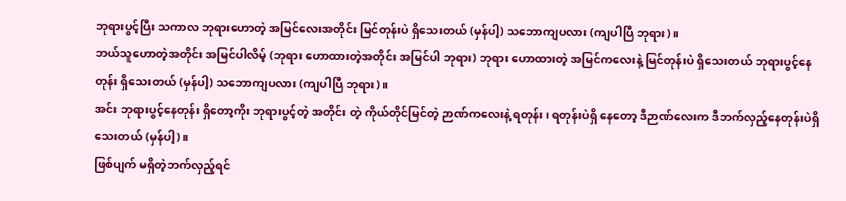ဘုရားပွင့်ပြီး သကာလ ဘုရားဟောတဲ့ အမြင်လေးအတိုင်း မြင်တုန်းပဲ ရှိသေးတယ် (မှန်ပါ့) သဘောကျပလား (ကျပါပြီ ဘုရား)။
ဘယ်သူဟောတဲ့အတိုင်း အမြင်ပါလိမ့် (ဘုရား ဟောထားတဲ့အတိုင်း အမြင်ပါ ဘုရား) ဘုရား ဟောထားတဲ့ အမြင်ကလေးနဲ့ မြင်တုန်းပဲ ရှိသေးတယ် ဘုရားပွင့်နေတုန်း ရှိသေးတယ် (မှန်ပါ့) သဘောကျပလား (ကျပါပြီ ဘုရား)။
အင်း ဘုရားပွင့်နေတုန်း ရှိတော့ကိုး ဘုရားပွင့်တဲ့ အတိုင်း တဲ့ ကိုယ်တိုင်မြင်တဲ့ ဉာဏ်ကလေးနဲ့ ရတုန်း၊ ရတုန်းပဲရှိ နေတော့ ဒီဉာဏ်လေးက ဒီဘက်လှည့်နေတုန်းပဲရှိသေးတယ် (မှန်ပါ့)။
ဖြစ်ပျက် မရှိတဲ့ဘက်လှည့်ရင်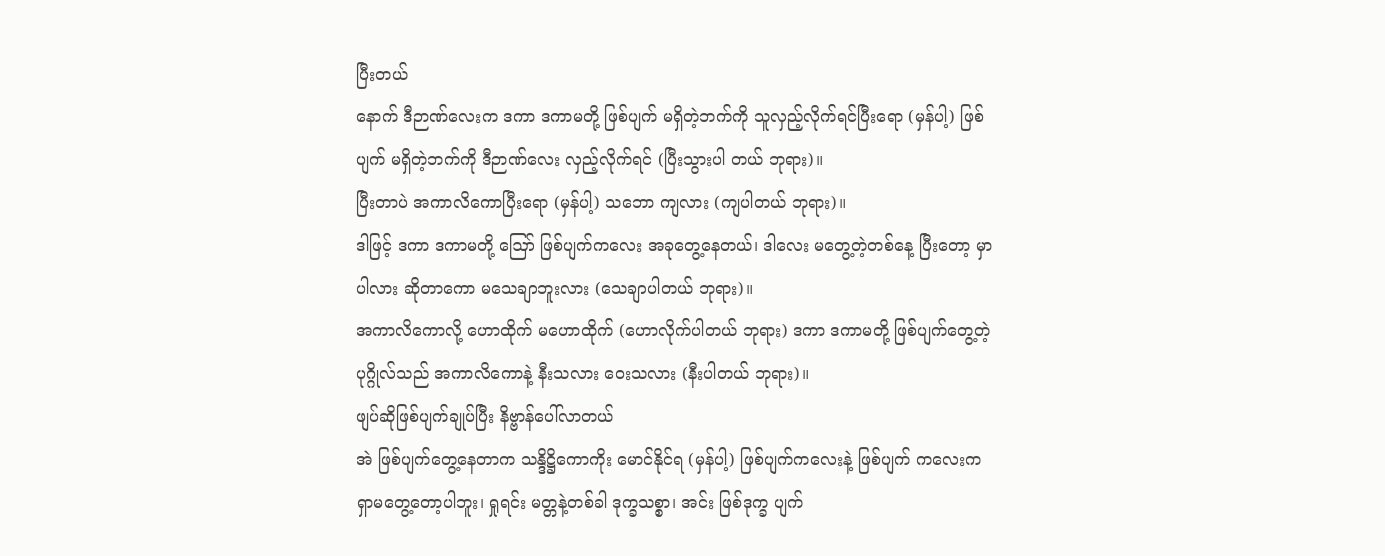ပြီးတယ်
နောက် ဒီဉာဏ်လေးက ဒကာ ဒကာမတို့ ဖြစ်ပျက် မရှိတဲ့ဘက်ကို သူလှည့်လိုက်ရင်ပြီးရော (မှန်ပါ့) ဖြစ်ပျက် မရှိတဲ့ဘက်ကို ဒီဉာဏ်လေး လှည့်လိုက်ရင် (ပြီးသွားပါ တယ် ဘုရား)။
ပြီးတာပဲ အကာလိကောပြီးရော (မှန်ပါ့) သဘော ကျလား (ကျပါတယ် ဘုရား)။
ဒါဖြင့် ဒကာ ဒကာမတို့ ဪ ဖြစ်ပျက်ကလေး အခုတွေ့နေတယ်၊ ဒါလေး မတွေ့တဲ့တစ်နေ့ ပြီးတော့ မှာပါလား ဆိုတာကော မသေချာဘူးလား (သေချာပါတယ် ဘုရား)။
အကာလိကောလို့ ဟောထိုက် မဟောထိုက် (ဟောလိုက်ပါတယ် ဘုရား) ဒကာ ဒကာမတို့ ဖြစ်ပျက်တွေ့တဲ့ ပုဂ္ဂိုလ်သည် အကာလိကောနဲ့ နီးသလား ဝေးသလား (နီးပါတယ် ဘုရား)။
ဖျပ်ဆိုဖြစ်ပျက်ချုပ်ပြီး နိဗ္ဗာန်ပေါ်လာတယ်
အဲ ဖြစ်ပျက်တွေ့နေတာက သန္ဒိဋ္ဌိကောကိုး မောင်နိုင်ရ (မှန်ပါ့) ဖြစ်ပျက်ကလေးနဲ့ ဖြစ်ပျက် ကလေးက ရှာမတွေ့တော့ပါဘူး၊ ရှုရင်း မတ္တနဲ့တစ်ခါ ဒုက္ခသစ္စာ၊ အင်း ဖြစ်ဒုက္ခ ပျက်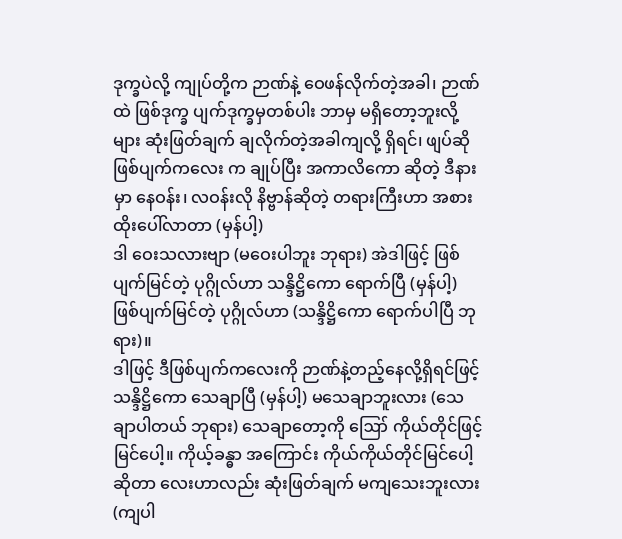ဒုက္ခပဲလို့ ကျုပ်တို့က ဉာဏ်နဲ့ ဝေဖန်လိုက်တဲ့အခါ၊ ဉာဏ်ထဲ ဖြစ်ဒုက္ခ ပျက်ဒုက္ခမှတစ်ပါး ဘာမှ မရှိတော့ဘူးလို့ များ ဆုံးဖြတ်ချက် ချလိုက်တဲ့အခါကျလို့ ရှိရင်၊ ဖျပ်ဆို ဖြစ်ပျက်ကလေး က ချုပ်ပြီး အကာလိကော ဆိုတဲ့ ဒီနားမှာ နေဝန်း၊ လဝန်းလို နိဗ္ဗာန်ဆိုတဲ့ တရားကြီးဟာ အစားထိုးပေါ်လာတာ (မှန်ပါ့)
ဒါ ဝေးသလားဗျာ (မဝေးပါဘူး ဘုရား) အဲဒါဖြင့် ဖြစ်ပျက်မြင်တဲ့ ပုဂ္ဂိုလ်ဟာ သန္ဒိဋ္ဌိကော ရောက်ပြီ (မှန်ပါ့) ဖြစ်ပျက်မြင်တဲ့ ပုဂ္ဂိုလ်ဟာ (သန္ဒိဋ္ဌိကော ရောက်ပါပြီ ဘုရား)။
ဒါဖြင့် ဒီဖြစ်ပျက်ကလေးကို ဉာဏ်နဲ့တည့်နေလို့ရှိရင်ဖြင့် သန္ဒိဋ္ဌိကော သေချာပြီ (မှန်ပါ့) မသေချာဘူးလား (သေချာပါတယ် ဘုရား) သေချာတော့ကို ဪ ကိုယ်တိုင်ဖြင့် မြင်ပေါ့။ ကိုယ့်ခန္ဓာ အကြောင်း ကိုယ်ကိုယ်တိုင်မြင်ပေါ့ဆိုတာ လေးဟာလည်း ဆုံးဖြတ်ချက် မကျသေးဘူးလား (ကျပါ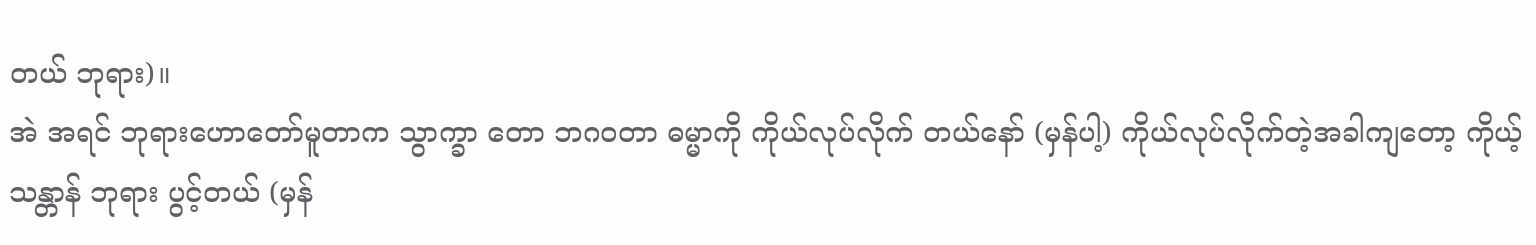တယ် ဘုရား)။
အဲ အရင် ဘုရားဟောတော်မူတာက သွာက္ခာ တော ဘဂဝတာ ဓမ္မာကို ကိုယ်လုပ်လိုက် တယ်နော် (မှန်ပါ့) ကိုယ်လုပ်လိုက်တဲ့အခါကျတော့ ကိုယ့်သန္တာန် ဘုရား ပွင့်တယ် (မှန်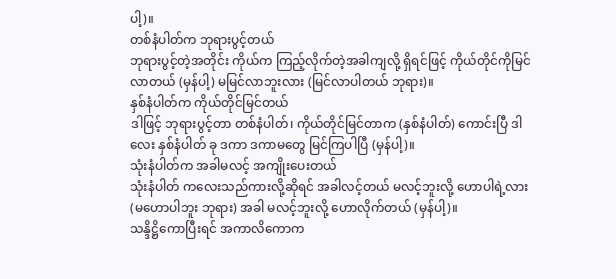ပါ့)။
တစ်နံပါတ်က ဘုရားပွင့်တယ်
ဘုရားပွင့်တဲ့အတိုင်း ကိုယ်က ကြည့်လိုက်တဲ့အခါကျလို့ ရှိရင်ဖြင့် ကိုယ်တိုင်ကိုမြင်လာတယ် (မှန်ပါ့) မမြင်လာဘူးလား (မြင်လာပါတယ် ဘုရား)။
နှစ်နံပါတ်က ကိုယ်တိုင်မြင်တယ်
ဒါဖြင့် ဘုရားပွင့်တာ တစ်နံပါတ်၊ ကိုယ်တိုင်မြင်တာက (နှစ်နံပါတ်) ကောင်းပြီ ဒါလေး နှစ်နံပါတ် ခု ဒကာ ဒကာမတွေ မြင်ကြပါပြီ (မှန်ပါ့)။
သုံးနံပါတ်က အခါမလင့် အကျိုးပေးတယ်
သုံးနံပါတ် ကလေးသည်ကားလို့ဆိုရင် အခါလင့်တယ် မလင့်ဘူးလို့ ဟောပါရဲ့လား (မဟောပါဘူး ဘုရား) အခါ မလင့်ဘူးလို့ ဟောလိုက်တယ် (မှန်ပါ့)။
သန္ဒိဋ္ဌိကောပြီးရင် အကာလိကောက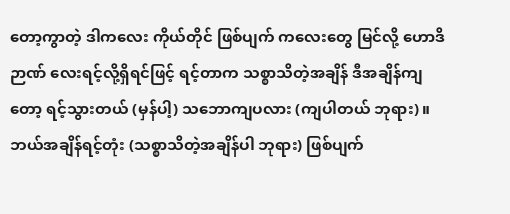တော့ကွာတဲ့ ဒါကလေး ကိုယ်တိုင် ဖြစ်ပျက် ကလေးတွေ မြင်လို့ ဟောဒိဉာဏ် လေးရင့်လို့ရှိရင်ဖြင့် ရင့်တာက သစ္စာသိတဲ့အချိန် ဒီအချိန်ကျတော့ ရင့်သွားတယ် (မှန်ပါ့) သဘောကျပလား (ကျပါတယ် ဘုရား)။
ဘယ်အချိန်ရင့်တုံး (သစ္စာသိတဲ့အချိန်ပါ ဘုရား) ဖြစ်ပျက်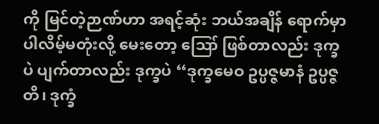ကို မြင်တဲ့ဉာဏ်ဟာ အရင့်ဆုံး ဘယ်အချိန် ရောက်မှာ ပါလိမ့်မတုံးလို့ မေးတော့ ဪ ဖြစ်တာလည်း ဒုက္ခပဲ ပျက်တာလည်း ဒုက္ခပဲ ‘‘ဒုက္ခမေဝ ဥပ္ပဇ္ဇမာနံ ဥပ္ပဇ္ဇတိ၊ ဒုက္ခံ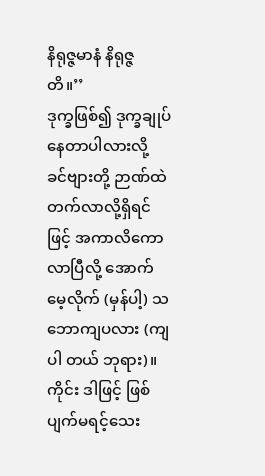နိရုဇ္ဇမာနံ နိရုဇ္ဇတိ။’’
ဒုက္ခဖြစ်၍ ဒုက္ခချုပ် နေတာပါလားလို့ ခင်ဗျားတို့ ဉာဏ်ထဲ တက်လာလို့ရှိရင်ဖြင့် အကာလိကော လာပြီလို့ အောက်မေ့လိုက် (မှန်ပါ့) သဘောကျပလား (ကျပါ တယ် ဘုရား)။
ကိုင်း ဒါဖြင့် ဖြစ်ပျက်မရင့်သေး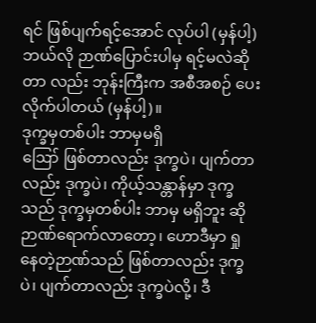ရင် ဖြစ်ပျက်ရင့်အောင် လုပ်ပါ (မှန်ပါ့) ဘယ်လို ဉာဏ်ပြောင်းပါမှ ရင့်မလဲဆိုတာ လည်း ဘုန်းကြီးက အစီအစဉ် ပေးလိုက်ပါတယ် (မှန်ပါ့)။
ဒုက္ခမှတစ်ပါး ဘာမှမရှိ
ဪ ဖြစ်တာလည်း ဒုက္ခပဲ၊ ပျက်တာလည်း ဒုက္ခပဲ၊ ကိုယ့်သန္တာန်မှာ ဒုက္ခသည် ဒုက္ခမှတစ်ပါး ဘာမှ မရှိဘူး ဆို ဉာဏ်ရောက်လာတော့၊ ဟောဒီမှာ ရှုနေတဲ့ဉာဏ်သည် ဖြစ်တာလည်း ဒုက္ခပဲ၊ ပျက်တာလည်း ဒုက္ခပဲလို့၊ ဒီ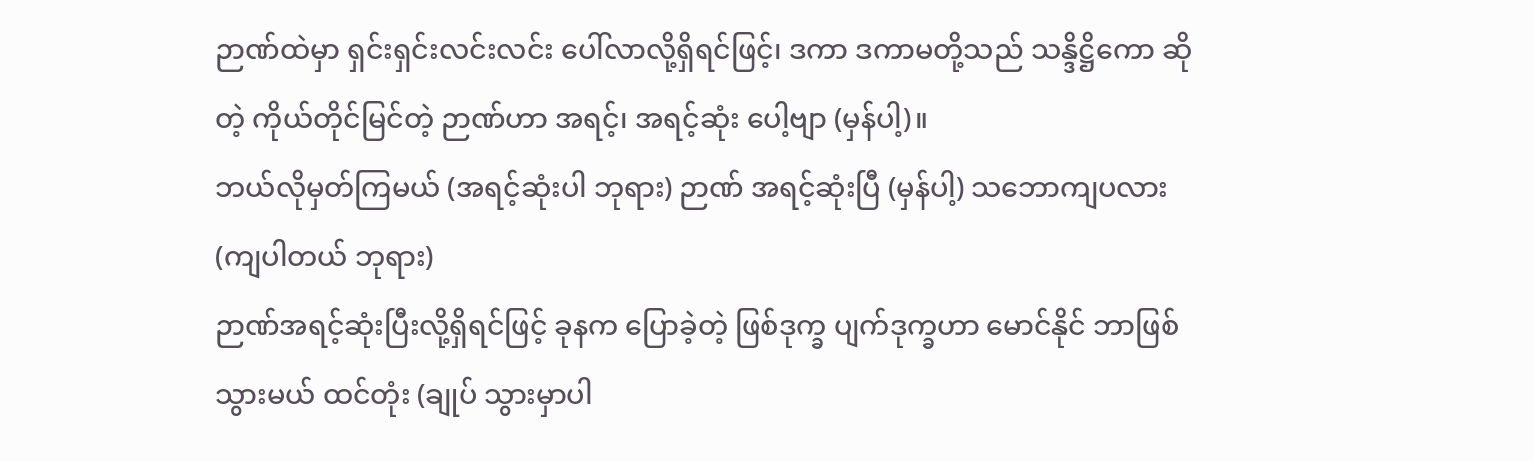ဉာဏ်ထဲမှာ ရှင်းရှင်းလင်းလင်း ပေါ်လာလို့ရှိရင်ဖြင့်၊ ဒကာ ဒကာမတို့သည် သန္ဒိဋ္ဌိကော ဆိုတဲ့ ကိုယ်တိုင်မြင်တဲ့ ဉာဏ်ဟာ အရင့်၊ အရင့်ဆုံး ပေါ့ဗျာ (မှန်ပါ့)။
ဘယ်လိုမှတ်ကြမယ် (အရင့်ဆုံးပါ ဘုရား) ဉာဏ် အရင့်ဆုံးပြီ (မှန်ပါ့) သဘောကျပလား (ကျပါတယ် ဘုရား)
ဉာဏ်အရင့်ဆုံးပြီးလို့ရှိရင်ဖြင့် ခုနက ပြောခဲ့တဲ့ ဖြစ်ဒုက္ခ ပျက်ဒုက္ခဟာ မောင်နိုင် ဘာဖြစ်သွားမယ် ထင်တုံး (ချုပ် သွားမှာပါ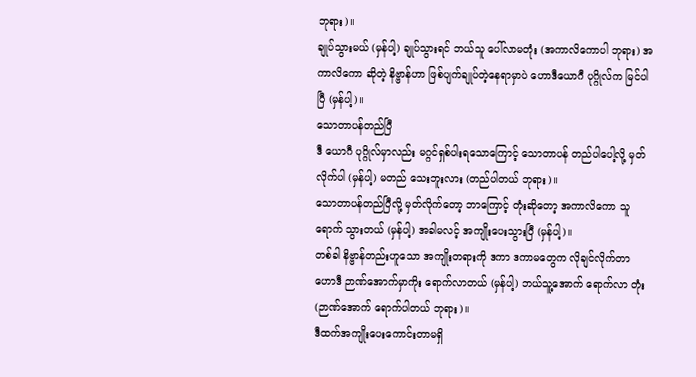ဘုရား)။
ချုပ်သွားမယ် (မှန်ပါ့) ချုပ်သွားရင် ဘယ်သူ ပေါ်လာမတုံး (အကာလိကောပါ ဘုရား) အကာလိကော ဆိုတဲ့ နိဗ္ဗာန်ဟာ ဖြစ်ပျက်ချုပ်တဲ့နေရာမှာပဲ ဟောဒီယောဂီ ပုဂ္ဂိုလ်က မြင်ပါပြီ (မှန်ပါ့)။
သောတာပန်တည်ပြီ
ဒီ ယောဂီ ပုဂ္ဂိုလ်မှာလည်း မဂ္ဂင်ရှစ်ပါးရသောကြောင့် သောတာပန် တည်ပါပေါ့လို့ မှတ်လိုက်ပါ (မှန်ပါ့) မတည် သေးဘူးလား (တည်ပါတယ် ဘုရား)။
သောတာပန်တည်ပြီလို့ မှတ်လိုက်တော့ ဘာကြောင့် တုံးဆိုတော့ အကာလိကော သူရောက် သွားတယ် (မှန်ပါ့) အခါမလင့် အကျိုးပေးသွားပြီ (မှန်ပါ့)။
တစ်ခါ နိဗ္ဗာန်တည်းဟူသော အကျိုးတရားကို ဒကာ ဒကာမတွေက လိုချင်လိုက်တာ ဟောဒီ ဉာဏ်အောက်မှာကိုး ရောက်လာတယ် (မှန်ပါ့) ဘယ်သူ့အောက် ရောက်လာ တုံး (ဉာဏ်အောက် ရောက်ပါတယ် ဘုရား)။
ဒီထက်အကျိုးပေးကောင်းတာမရှိ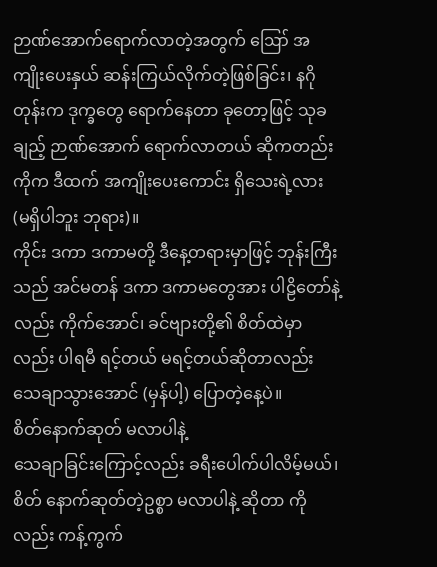ဉာဏ်အောက်ရောက်လာတဲ့အတွက် ဪ အကျိုးပေးနှယ် ဆန်းကြယ်လိုက်တဲ့ဖြစ်ခြင်း၊ နဂိုတုန်းက ဒုက္ခတွေ ရောက်နေတာ ခုတော့ဖြင့် သုခချည့် ဉာဏ်အောက် ရောက်လာတယ် ဆိုကတည်း ကိုက ဒီထက် အကျိုးပေးကောင်း ရှိသေးရဲ့လား (မရှိပါဘူး ဘုရား)။
ကိုင်း ဒကာ ဒကာမတို့ ဒီနေ့တရားမှာဖြင့် ဘုန်းကြီး သည် အင်မတန် ဒကာ ဒကာမတွေအား ပါဠိတော်နဲ့လည်း ကိုက်အောင်၊ ခင်ဗျားတို့၏ စိတ်ထဲမှာလည်း ပါရမီ ရင့်တယ် မရင့်တယ်ဆိုတာလည်း သေချာသွားအောင် (မှန်ပါ့) ပြောတဲ့နေ့ပဲ။
စိတ်နောက်ဆုတ် မလာပါနဲ့
သေချာခြင်းကြောင့်လည်း ခရီးပေါက်ပါလိမ့်မယ်၊ စိတ် နောက်ဆုတ်တဲ့ဥစ္စာ မလာပါနဲ့ ဆိုတာ ကိုလည်း ကန့်ကွက်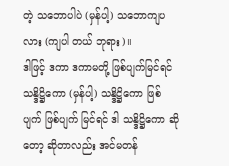တဲ့ သဘောပါပဲ (မှန်ပါ့) သဘောကျပလား (ကျပါ တယ် ဘုရား)။
ဒါဖြင့် ဒကာ ဒကာမတို့ ဖြစ်ပျက်မြင်ရင် သန္ဒိဋ္ဌိကော (မှန်ပါ့) သန္ဒိဋ္ဌိကော ဖြစ်ပျက် ဖြစ်ပျက် မြင်ရင် ဒါ သန္ဒိဋ္ဌိကော ဆိုတော့ ဆိုတာလည်း အင်မတန်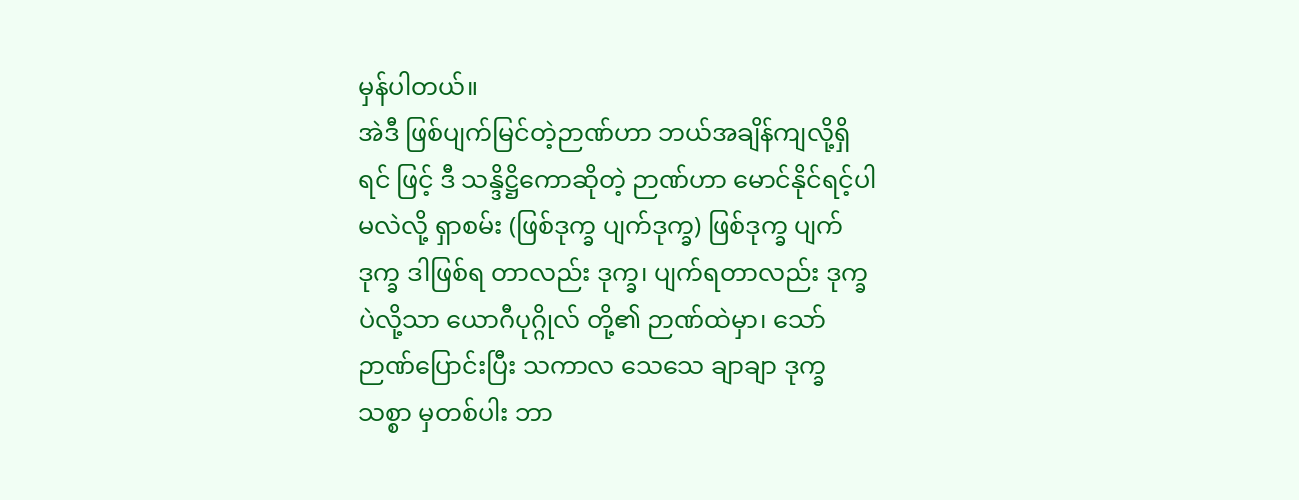မှန်ပါတယ်။
အဲဒီ ဖြစ်ပျက်မြင်တဲ့ဉာဏ်ဟာ ဘယ်အချိန်ကျလို့ရှိရင် ဖြင့် ဒီ သန္ဒိဋ္ဌိကောဆိုတဲ့ ဉာဏ်ဟာ မောင်နိုင်ရင့်ပါမလဲလို့ ရှာစမ်း (ဖြစ်ဒုက္ခ ပျက်ဒုက္ခ) ဖြစ်ဒုက္ခ ပျက်ဒုက္ခ ဒါဖြစ်ရ တာလည်း ဒုက္ခ၊ ပျက်ရတာလည်း ဒုက္ခပဲလို့သာ ယောဂီပုဂ္ဂိုလ် တို့၏ ဉာဏ်ထဲမှာ၊ သော် ဉာဏ်ပြောင်းပြီး သကာလ သေသေ ချာချာ ဒုက္ခသစ္စာ မှတစ်ပါး ဘာ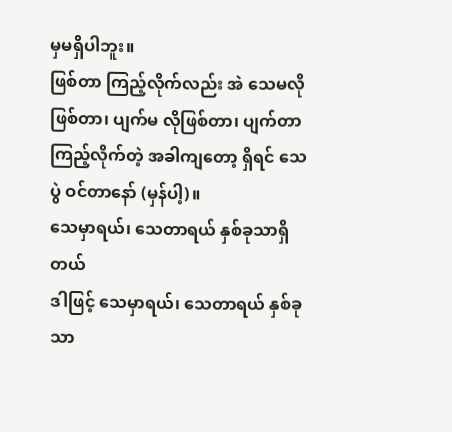မှမရှိပါဘူး။
ဖြစ်တာ ကြည့်လိုက်လည်း အဲ သေမလို ဖြစ်တာ၊ ပျက်မ လိုဖြစ်တာ၊ ပျက်တာကြည့်လိုက်တဲ့ အခါကျတော့ ရှိရင် သေပွဲ ဝင်တာနော် (မှန်ပါ့)။
သေမှာရယ်၊ သေတာရယ် နှစ်ခုသာရှိတယ်
ဒါဖြင့် သေမှာရယ်၊ သေတာရယ် နှစ်ခုသာ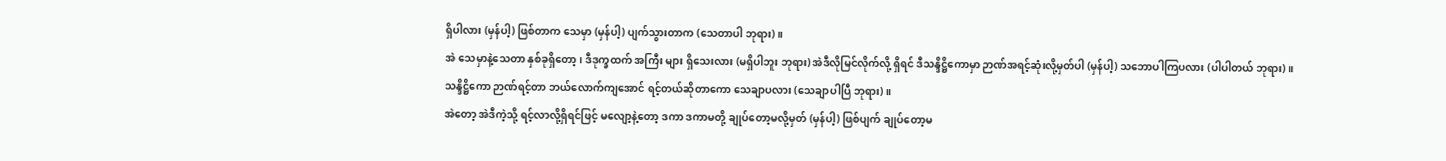ရှိပါလား (မှန်ပါ့) ဖြစ်တာက သေမှာ (မှန်ပါ့) ပျက်သွားတာက (သေတာပါ ဘုရား)။
အဲ သေမှာနဲ့သေတာ နှစ်ခုရှိတော့၊ ဒီဒုက္ခထက် အကြီး များ ရှိသေးလား (မရှိပါဘူး ဘုရား) အဲဒီလိုမြင်လိုက်လို့ ရှိရင် ဒီသန္ဒိဋ္ဌိကောမှာ ဉာဏ်အရင့်ဆုံးလို့မှတ်ပါ (မှန်ပါ့) သဘောပါကြပလား (ပါပါတယ် ဘုရား)။
သန္ဒိဋ္ဌိကော ဉာဏ်ရင့်တာ ဘယ်လောက်ကျအောင် ရင့်တယ်ဆိုတာကော သေချာပလား (သေချာပါပြီ ဘုရား)။
အဲတော့ အဲဒီကဲ့သို့ ရင့်လာလို့ရှိရင်ဖြင့် မလျော့နဲ့တော့ ဒကာ ဒကာမတို့ ချုပ်တော့မလို့မှတ် (မှန်ပါ့) ဖြစ်ပျက် ချုပ်တော့မ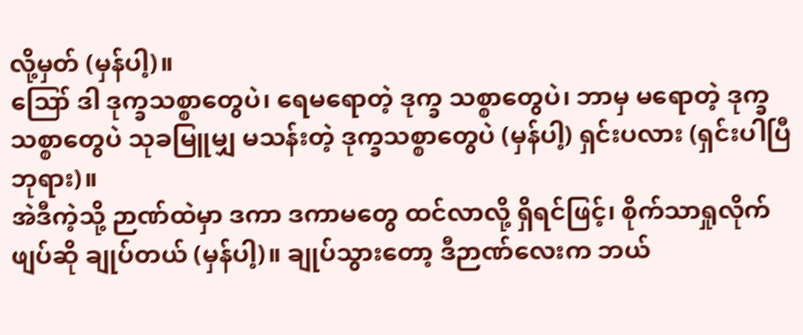လို့မှတ် (မှန်ပါ့)။
ဪ ဒါ ဒုက္ခသစ္စာတွေပဲ၊ ရေမရောတဲ့ ဒုက္ခ သစ္စာတွေပဲ၊ ဘာမှ မရောတဲ့ ဒုက္ခသစ္စာတွေပဲ သုခမြူမျှ မသန်းတဲ့ ဒုက္ခသစ္စာတွေပဲ (မှန်ပါ့) ရှင်းပလား (ရှင်းပါပြီ ဘုရား)။
အဲဒီကဲ့သို့ ဉာဏ်ထဲမှာ ဒကာ ဒကာမတွေ ထင်လာလို့ ရှိရင်ဖြင့်၊ စိုက်သာရှုလိုက် ဖျပ်ဆို ချုပ်တယ် (မှန်ပါ့)။ ချုပ်သွားတော့ ဒီဉာဏ်လေးက ဘယ်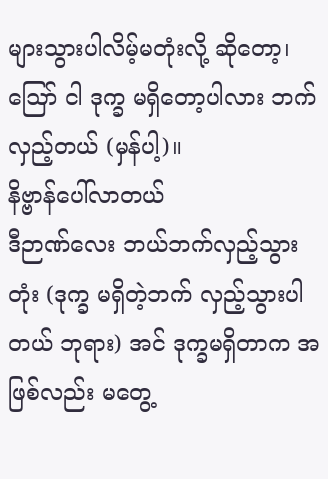များသွားပါလိမ့်မတုံးလို့ ဆိုတော့၊ ဪ ငါ ဒုက္ခ မရှိတော့ပါလား ဘက်လှည့်တယ် (မှန်ပါ့)။
နိဗ္ဗာန်ပေါ်လာတယ်
ဒီဉာဏ်လေး ဘယ်ဘက်လှည့်သွားတုံး (ဒုက္ခ မရှိတဲ့ဘက် လှည့်သွားပါတယ် ဘုရား) အင် ဒုက္ခမရှိတာက အဖြစ်လည်း မတွေ့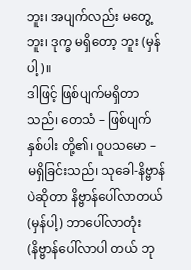ဘူး၊ အပျက်လည်း မတွေ့ဘူး၊ ဒုက္ခ မရှိတော့ ဘူး (မှန်ပါ့)။
ဒါဖြင့် ဖြစ်ပျက်မရှိတာသည်၊ တေသံ – ဖြစ်ပျက်နှစ်ပါး တို့၏၊ ဝူပသမော – မရှိခြင်းသည်၊ သုခေါ-နိဗ္ဗာန်ပဲဆိုတာ နိဗ္ဗာန်ပေါ်လာတယ် (မှန်ပါ့) ဘာပေါ်လာတုံး (နိဗ္ဗာန်ပေါ်လာပါ တယ် ဘု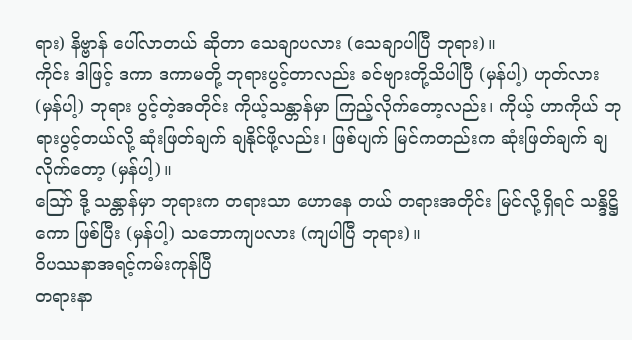ရား) နိဗ္ဗာန် ပေါ်လာတယ် ဆိုတာ သေချာပလား (သေချာပါပြီ ဘုရား)။
ကိုင်း ဒါဖြင့် ဒကာ ဒကာမတို့ ဘုရားပွင့်တာလည်း ခင်ဗျားတို့သိပါပြီ (မှန်ပါ့) ဟုတ်လား (မှန်ပါ့) ဘုရား ပွင့်တဲ့အတိုင်း ကိုယ့်သန္တာန်မှာ ကြည့်လိုက်တော့လည်း၊ ကိုယ့် ဟာကိုယ် ဘုရားပွင့်တယ်လို့ ဆုံးဖြတ်ချက် ချနိုင်ဖို့လည်း၊ ဖြစ်ပျက် မြင်ကတည်းက ဆုံးဖြတ်ချက် ချလိုက်တော့ (မှန်ပါ့)။
ဪ ဒို့ သန္တာန်မှာ ဘုရားက တရားသာ ဟောနေ တယ် တရားအတိုင်း မြင်လို့ရှိရင် သန္ဒိဋ္ဌိကော ဖြစ်ပြီး (မှန်ပါ့) သဘောကျပလား (ကျပါပြီ ဘုရား)။
ဝိပဿနာအရင့်ကမ်းကုန်ပြီ
တရားနာ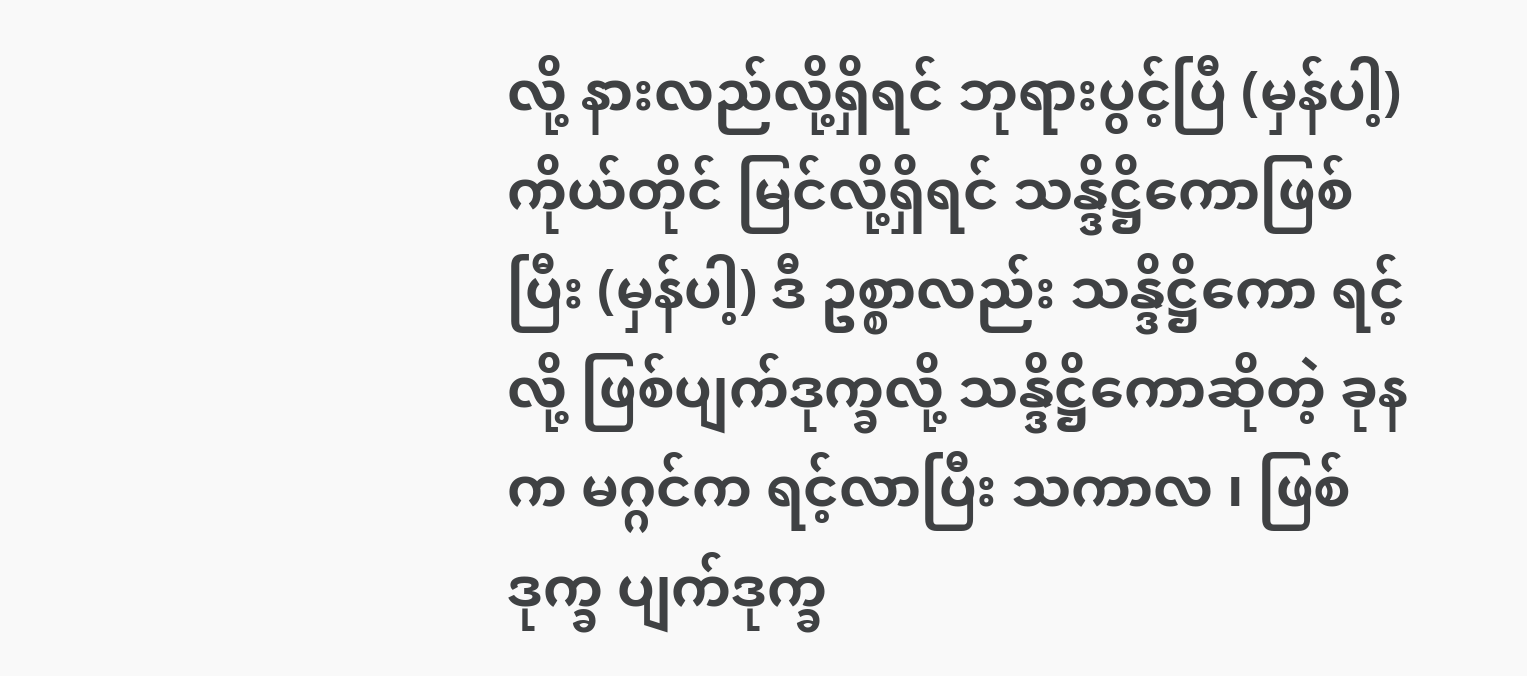လို့ နားလည်လို့ရှိရင် ဘုရားပွင့်ပြီ (မှန်ပါ့) ကိုယ်တိုင် မြင်လို့ရှိရင် သန္ဒိဋ္ဌိကောဖြစ်ပြီး (မှန်ပါ့) ဒီ ဥစ္စာလည်း သန္ဒိဋ္ဌိကော ရင့်လို့ ဖြစ်ပျက်ဒုက္ခလို့ သန္ဒိဋ္ဌိကောဆိုတဲ့ ခုနက မဂ္ဂင်က ရင့်လာပြီး သကာလ ၊ ဖြစ်ဒုက္ခ ပျက်ဒုက္ခ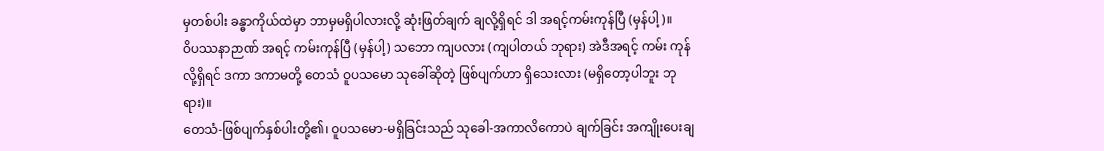မှတစ်ပါး ခန္ဓာကိုယ်ထဲမှာ ဘာမှမရှိပါလားလို့ ဆုံးဖြတ်ချက် ချလို့ရှိရင် ဒါ အရင့်ကမ်းကုန်ပြီ (မှန်ပါ့)။
ဝိပဿနာဉာဏ် အရင့် ကမ်းကုန်ပြီ (မှန်ပါ့) သဘော ကျပလား (ကျပါတယ် ဘုရား) အဲဒီအရင့် ကမ်း ကုန်လို့ရှိရင် ဒကာ ဒကာမတို့ တေသံ ဝူပသမော သုခေါ်ဆိုတဲ့ ဖြစ်ပျက်ဟာ ရှိသေးလား (မရှိတော့ပါဘူး ဘုရား)။
တေသံ-ဖြစ်ပျက်နှစ်ပါးတို့၏၊ ဝူပသမော-မရှိခြင်းသည် သုခေါ-အကာလိကောပဲ ချက်ခြင်း အကျိုးပေးချ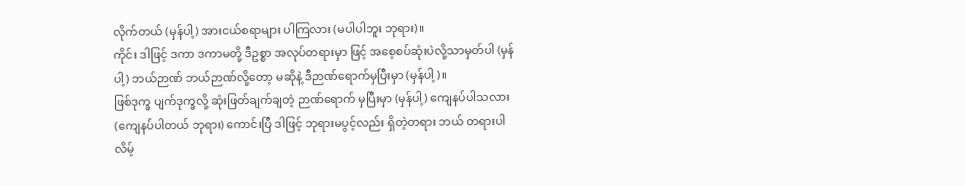လိုက်တယ် (မှန်ပါ့) အားငယ်စရာများ ပါကြလား (မပါပါဘူး ဘုရား)။
ကိုင်း ဒါဖြင့် ဒကာ ဒကာမတို့ ဒီဥစ္စာ အလုပ်တရားမှာ ဖြင့် အစေ့စပ်ဆုံးပဲလို့သာမှတ်ပါ (မှန်ပါ့) ဘယ်ဉာဏ် ဘယ်ဉာဏ်လို့တော့ မဆိုနဲ့ ဒီဉာဏ်ရောက်မှပြီးမှာ (မှန်ပါ့)။
ဖြစ်ဒုက္ခ ပျက်ဒုက္ခလို့ ဆုံးဖြတ်ချက်ချတဲ့ ဉာဏ်ရောက် မှပြီးမှာ (မှန်ပါ့) ကျေနပ်ပါသလား (ကျေနပ်ပါတယ် ဘုရား) ကောင်းပြီ ဒါဖြင့် ဘုရားမပွင့်လည်း ရှိတဲ့တရား ဘယ် တရားပါလိမ့်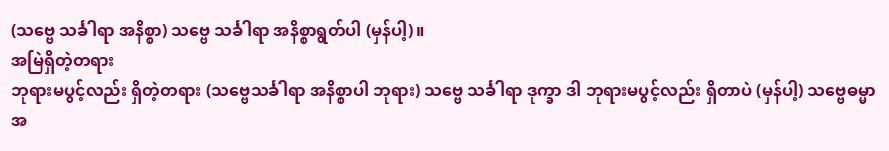(သဗ္ဗေ သင်္ခါရာ အနိစ္စာ) သဗ္ဗေ သင်္ခါရာ အနိစ္စာရွတ်ပါ (မှန်ပါ့)။
အမြဲရှိတဲ့တရား
ဘုရားမပွင့်လည်း ရှိတဲ့တရား (သဗ္ဗေသင်္ခါရာ အနိစ္စာပါ ဘုရား) သဗ္ဗေ သင်္ခါရာ ဒုက္ခာ ဒါ ဘုရားမပွင့်လည်း ရှိတာပဲ (မှန်ပါ့) သဗ္ဗေဓမ္မာ အ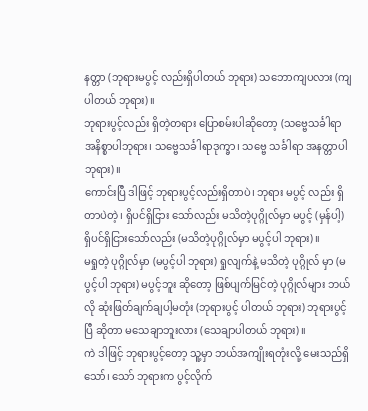နတ္တာ (ဘုရားမပွင့် လည်းရှိပါတယ် ဘုရား) သဘောကျပလား (ကျပါတယ် ဘုရား)။
ဘုရားပွင့်လည်း ရှိတဲ့တရား ပြောစမ်းပါဆိုတော့ (သဗ္ဗေသင်္ခါရာ အနိစ္စာပါဘုရား၊ သဗ္ဗေသင်္ခါရာဒုက္ခာ၊ သဗ္ဗေ သင်္ခါရာ အနတ္တာပါ ဘုရား)။
ကောင်းပြီ ဒါဖြင့် ဘုရားပွင့်လည်းရှိတာပဲ၊ ဘုရား မပွင့် လည်း ရှိတာပဲတဲ့၊ ရှိပင်ရှိငြား သော်လည်း မသိတဲ့ပုဂ္ဂိုလ်မှာ မပွင့် (မှန်ပါ့) ရှိပင်ရှိငြားသော်လည်း (မသိတဲ့ပုဂ္ဂိုလ်မှာ မပွင့်ပါ ဘုရား)။
မရှုတဲ့ ပုဂ္ဂိုလ်မှာ (မပွင့်ပါ ဘုရား) ရှုလျက်နဲ့ မသိတဲ့ ပုဂ္ဂိုလ် မှာ (မပွင့်ပါ ဘုရား) မပွင့်ဘူး ဆိုတော့ ဖြစ်ပျက်မြင်တဲ့ ပုဂ္ဂိုလ်များ ဘယ်လို ဆုံးဖြတ်ချက်ချပါ့မတုံး (ဘုရားပွင့် ပါတယ် ဘုရား) ဘုရားပွင့်ပြီ ဆိုတာ မသေချာဘူးလား (သေချာပါတယ် ဘုရား)။
ကဲ ဒါဖြင့် ဘုရားပွင့်တော့ သူ့မှာ ဘယ်အကျိုးရတုံးလို့ မေးသည်ရှိသော်၊ သော် ဘုရားက ပွင့်လိုက်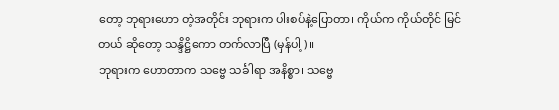တော့ ဘုရားဟော တဲ့အတိုင်း ဘုရားက ပါးစပ်နဲ့ပြောတာ၊ ကိုယ်က ကိုယ်တိုင် မြင် တယ် ဆိုတော့ သန္ဒိဋ္ဌိကော တက်လာပြီ (မှန်ပါ့)။
ဘုရားက ဟောတာက သဗ္ဗေ သင်္ခါရာ အနိစ္စာ၊ သဗ္ဗေ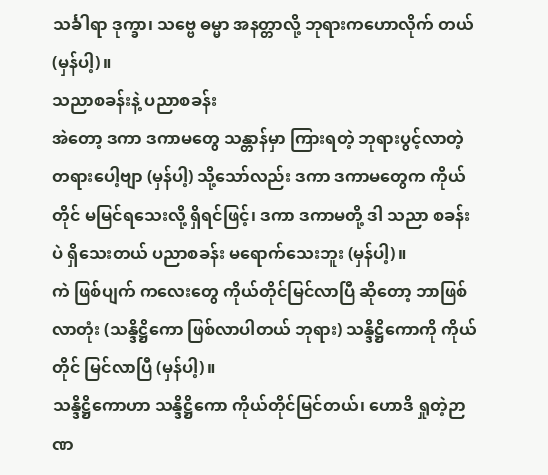သင်္ခါရာ ဒုက္ခာ၊ သဗ္ဗေ ဓမ္မာ အနတ္တာလို့ ဘုရားကဟောလိုက် တယ် (မှန်ပါ့)။
သညာစခန်းနဲ့ ပညာစခန်း
အဲတော့ ဒကာ ဒကာမတွေ သန္တာန်မှာ ကြားရတဲ့ ဘုရားပွင့်လာတဲ့ တရားပေါ့ဗျာ (မှန်ပါ့) သို့သော်လည်း ဒကာ ဒကာမတွေက ကိုယ်တိုင် မမြင်ရသေးလို့ ရှိရင်ဖြင့်၊ ဒကာ ဒကာမတို့ ဒါ သညာ စခန်းပဲ ရှိသေးတယ် ပညာစခန်း မရောက်သေးဘူး (မှန်ပါ့)။
ကဲ ဖြစ်ပျက် ကလေးတွေ ကိုယ်တိုင်မြင်လာပြီ ဆိုတော့ ဘာဖြစ်လာတုံး (သန္ဒိဋ္ဌိကော ဖြစ်လာပါတယ် ဘုရား) သန္ဒိဋ္ဌိကောကို ကိုယ်တိုင် မြင်လာပြီ (မှန်ပါ့)။
သန္ဒိဋ္ဌိကောဟာ သန္ဒိဋ္ဌိကော ကိုယ်တိုင်မြင်တယ်၊ ဟောဒိ ရှုတဲ့ဉာဏ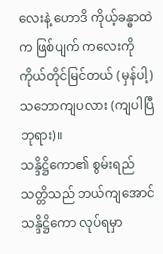လေးနဲ့ ဟောဒိ ကိုယ့်ခန္ဓာထဲက ဖြစ်ပျက် ကလေးကို ကိုယ်တိုင်မြင်တယ် (မှန်ပါ့) သဘောကျပလား (ကျပါပြီ ဘုရား)။
သန္ဒိဋ္ဌိကော၏ စွမ်းရည်သတ္တိသည် ဘယ်ကျအောင် သန္ဒိဋ္ဌိကော လုပ်ရမှာ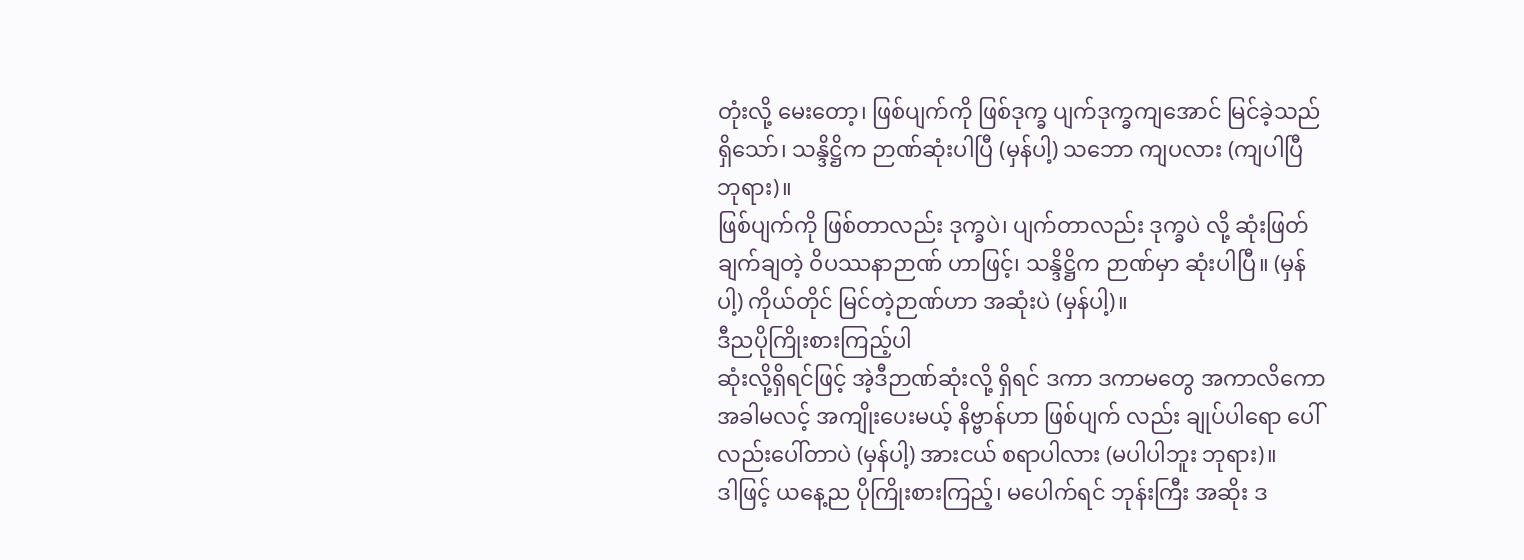တုံးလို့ မေးတော့၊ ဖြစ်ပျက်ကို ဖြစ်ဒုက္ခ ပျက်ဒုက္ခကျအောင် မြင်ခဲ့သည်ရှိသော်၊ သန္ဒိဋ္ဌိက ဉာဏ်ဆုံးပါပြီ (မှန်ပါ့) သဘော ကျပလား (ကျပါပြီ ဘုရား)။
ဖြစ်ပျက်ကို ဖြစ်တာလည်း ဒုက္ခပဲ၊ ပျက်တာလည်း ဒုက္ခပဲ လို့ ဆုံးဖြတ်ချက်ချတဲ့ ဝိပဿနာဉာဏ် ဟာဖြင့်၊ သန္ဒိဋ္ဌိက ဉာဏ်မှာ ဆုံးပါပြီ။ (မှန်ပါ့) ကိုယ်တိုင် မြင်တဲ့ဉာဏ်ဟာ အဆုံးပဲ (မှန်ပါ့)။
ဒီညပိုကြိုးစားကြည့်ပါ
ဆုံးလို့ရှိရင်ဖြင့် အဲ့ဒီဉာဏ်ဆုံးလို့ ရှိရင် ဒကာ ဒကာမတွေ အကာလိကော အခါမလင့် အကျိုးပေးမယ့် နိဗ္ဗာန်ဟာ ဖြစ်ပျက် လည်း ချုပ်ပါရော ပေါ်လည်းပေါ်တာပဲ (မှန်ပါ့) အားငယ် စရာပါလား (မပါပါဘူး ဘုရား)။
ဒါဖြင့် ယနေ့ည ပိုကြိုးစားကြည့်၊ မပေါက်ရင် ဘုန်းကြီး အဆိုး ဒ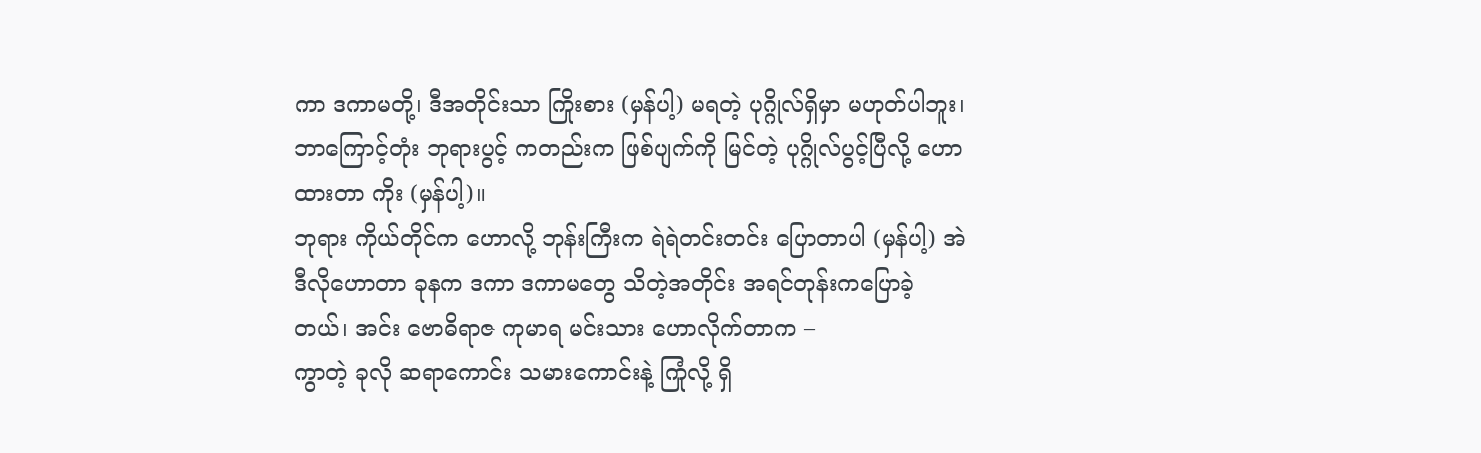ကာ ဒကာမတို့၊ ဒီအတိုင်းသာ ကြိုးစား (မှန်ပါ့) မရတဲ့ ပုဂ္ဂိုလ်ရှိမှာ မဟုတ်ပါဘူး၊ ဘာကြောင့်တုံး ဘုရားပွင့် ကတည်းက ဖြစ်ပျက်ကို မြင်တဲ့ ပုဂ္ဂိုလ်ပွင့်ပြီလို့ ဟောထားတာ ကိုး (မှန်ပါ့)။
ဘုရား ကိုယ်တိုင်က ဟောလို့ ဘုန်းကြီးက ရဲရဲတင်းတင်း ပြောတာပါ (မှန်ပါ့) အဲဒီလိုဟောတာ ခုနက ဒကာ ဒကာမတွေ သိတဲ့အတိုင်း အရင်တုန်းကပြောခဲ့တယ်၊ အင်း ဗောဓိရာဇ ကုမာရ မင်းသား ဟောလိုက်တာက –
ကွာတဲ့ ခုလို ဆရာကောင်း သမားကောင်းနဲ့ ကြုံလို့ ရှိ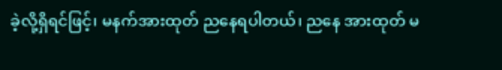ခဲ့လို့ရှိရင်ဖြင့်၊ မနက်အားထုတ် ညနေရပါတယ်၊ ညနေ အားထုတ် မ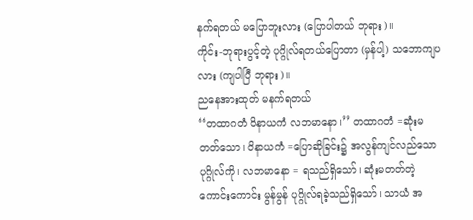နက်ရတယ် မပြောဘူးလား (ပြောပါတယ် ဘုရား)။
ကိုင်း-ဘုရားပွင့်တဲ့ ပုဂ္ဂိုလ်ရတယ်ပြောတာ (မှန်ပါ့) သဘောကျပလား (ကျပါပြီ ဘုရား)။
ညနေအားထုတ် မနက်ရတယ်
‘‘တထာဂတံ ဝိနာယကံ လဘမာနော၊’’ တထာဂတံ =ဆုံးမ တတ်သော၊ ဝိနာယကံ =ပြောဆိုခြင်း၌ အလွန်ကျင်လည်သော ပုဂ္ဂိုလ်ကို၊ လဘမာနော = ရသည်ရှိသော်၊ ဆုံးမတတ်တဲ့ ကောင်းကောင်း မွန်မွန် ပုဂ္ဂိုလ်ရခဲ့သည်ရှိသော်၊ သာယံ အ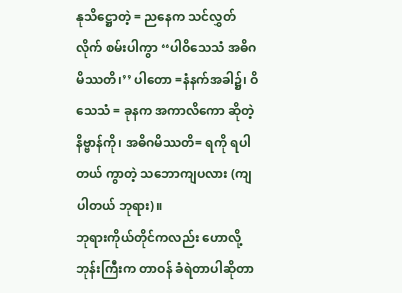နုသိဋ္ဌောတဲ့ = ညနေက သင်လွှတ်လိုက် စမ်းပါကွာ ‘‘ပါဝိသေသံ အဓိဂမိဿတိ၊’’ ပါတော =နံနက်အခါ၌၊ ဝိသေသံ = ခုနက အကာလိကော ဆိုတဲ့ နိဗ္ဗာန်ကို၊ အဓိဂမိဿတိ= ရကို ရပါတယ် ကွာတဲ့ သဘောကျပလား (ကျပါတယ် ဘုရား)။
ဘုရားကိုယ်တိုင်ကလည်း ဟောလို့ ဘုန်းကြီးက တာဝန် ခံရဲတာပါဆိုတာ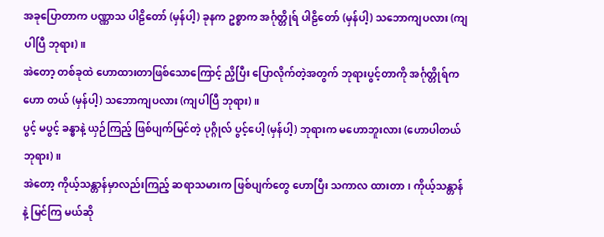အခုပြောတာက ပဏ္ဏာသ ပါဠိတော် (မှန်ပါ့) ခုနက ဥစ္စာက အင်္ဂုတ္တိုရ် ပါဠိတော် (မှန်ပါ့) သဘောကျပလား (ကျပါပြီ ဘုရား)။
အဲတော့ တစ်ခုထဲ ဟောထားတာဖြစ်သောကြောင့် ညှိပြီး ပြောလိုက်တဲ့အတွက် ဘုရားပွင့်တာကို အင်္ဂုတ္တိုရ်က ဟော တယ် (မှန်ပါ့) သဘောကျပလား (ကျပါပြီ ဘုရား)။
ပွင့် မပွင့် ခန္ဓာနဲ့ ယှဉ်ကြည့် ဖြစ်ပျက်မြင်တဲ့ ပုဂ္ဂိုလ် ပွင့်ပေါ့ (မှန်ပါ့) ဘုရားက မဟောဘူးလား (ဟောပါတယ် ဘုရား)။
အဲတော့ ကိုယ့်သန္တာန်မှာလည်းကြည့် ဆရာသမားက ဖြစ်ပျက်တွေ ဟောပြီး သကာလ ထားတာ၊ ကိုယ့်သန္တာန်နဲ့ မြင်ကြ မယ်ဆို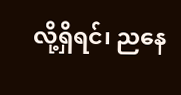လို့ရှိရင်၊ ညနေ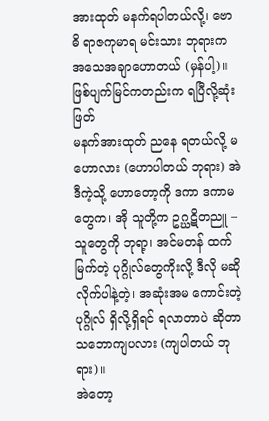အားထုတ် မနက်ရပါတယ်လို့၊ ဗောဓိ ရာဇကုမာရ မင်းသား ဘုရားက အသေအချာဟောတယ် (မှန်ပါ့)။
ဖြစ်ပျက်မြင်ကတည်းက ရပြီလို့ဆုံးဖြတ်
မနက်အားထုတ် ညနေ ရတယ်လို့ မဟောလား (ဟောပါတယ် ဘုရား) အဲဒီကဲ့သို့ ဟောတော့ကို ဒကာ ဒကာမတွေက၊ အို သူတို့က ဥဂ္ဃဋိတညူ – သူတွေကို ဘုရာ့၊ အင်မတန် ထက်မြက်တဲ့ ပုဂ္ဂိုလ်တွေကိုးလို့ ဒီလို မဆိုလိုက်ပါနဲ့တဲ့၊ အဆုံးအမ ကောင်းတဲ့ ပုဂ္ဂိုလ် ရှိလို့ရှိရင် ရလာတာပဲ ဆိုတာ သဘောကျပလား (ကျပါတယ် ဘုရား)။
အဲတော့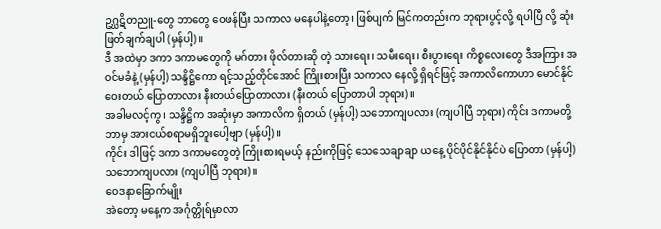ဥဂ္ဃဋိတညူ-တွေ ဘာတွေ ဝေဖန်ပြီး သကာလ မနေပါနဲ့တော့၊ ဖြစ်ပျက် မြင်ကတည်းက ဘုရားပွင့်လို့ ရပါပြီ လို့ ဆုံးဖြတ်ချက်ချပါ (မှန်ပါ့)။
ဒီ အထဲမှာ ဒကာ ဒကာမတွေကို မဂ်တား ဖိုလ်တားဆို တဲ့ သားရေး၊ သမီးရေး၊ စီးပွားရေး ကိစ္စလေးတွေ ဒီအကြား အဝင်မခံနဲ့ (မှန်ပါ့) သန္ဒိဋ္ဌိကော ရင့်သည့်တိုင်အောင် ကြိုးစားပြီး သကာလ နေလို့ ရှိရင်ဖြင့် အကာလိကောဟာ မောင်နိုင် ဝေးတယ် ပြောတာလား နီးတယ်ပြောတာလား (နီးတယ် ပြောတာပါ ဘုရား)။
အခါမလင့်ကွ၊ သန္ဒိဋ္ဌိက အဆုံးမှာ အကာလိက ရှိတယ် (မှန်ပါ့) သဘောကျပလား (ကျပါပြီ ဘုရား) ကိုင်း ဒကာမတို့ ဘာမှ အားငယ်စရာမရှိဘူးပေါ့ဗျာ (မှန်ပါ့)။
ကိုင်း ဒါဖြင့် ဒကာ ဒကာမတွေတဲ့ ကြိုးစားရမယ့် နည်းကိုဖြင့် သေသေချာချာ ယနေ့ ပိုင်ပိုင်နိုင်နိုင်ပဲ ပြောတာ (မှန်ပါ့) သဘောကျပလား (ကျပါပြီ ဘုရား)။
ဝေဒနာခြောက်မျိုး
အဲတော့ မနေ့က အင်္ဂုတ္တိုရ်မှာလာ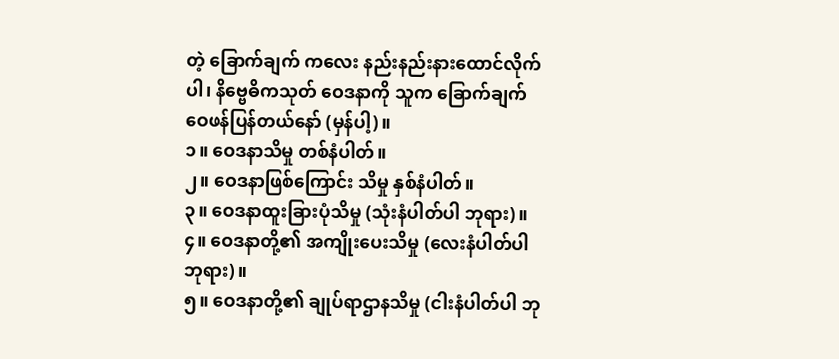တဲ့ ခြောက်ချက် ကလေး နည်းနည်းနားထောင်လိုက်ပါ၊ နိဗ္ဗေဓိကသုတ် ဝေဒနာကို သူက ခြောက်ချက် ဝေဖန်ပြန်တယ်နော် (မှန်ပါ့)။
၁။ ဝေဒနာသိမှု တစ်နံပါတ်။
၂။ ဝေဒနာဖြစ်ကြောင်း သိမှု နှစ်နံပါတ်။
၃။ ဝေဒနာထူးခြားပုံသိမှု (သုံးနံပါတ်ပါ ဘုရား)။
၄။ ဝေဒနာတို့၏ အကျိုးပေးသိမှု (လေးနံပါတ်ပါ ဘုရား)။
၅။ ဝေဒနာတို့၏ ချုပ်ရာဌာနသိမှု (ငါးနံပါတ်ပါ ဘု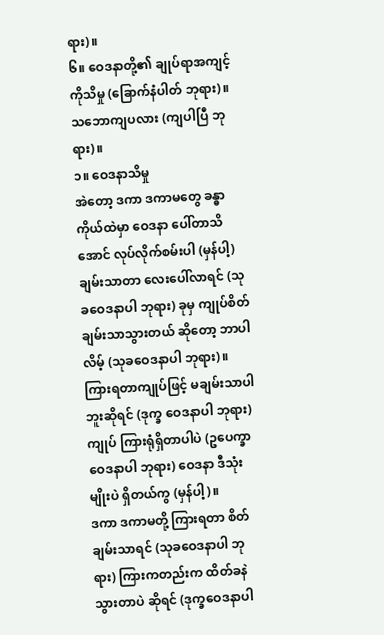ရား)။
၆။ ဝေဒနာတို့၏ ချုပ်ရာအကျင့်ကိုသိမှု (ခြောက်နံပါတ် ဘုရား)။ သဘောကျပလား (ကျပါပြီ ဘုရား)။
၁။ ဝေဒနာသိမှု
အဲတော့ ဒကာ ဒကာမတွေ ခန္ဓာကိုယ်ထဲမှာ ဝေဒနာ ပေါ်တာသိအောင် လုပ်လိုက်စမ်းပါ (မှန်ပါ့) ချမ်းသာတာ လေးပေါ်လာရင် (သုခဝေဒနာပါ ဘုရား) ခုမှ ကျုပ်စိတ် ချမ်းသာသွားတယ် ဆိုတော့ ဘာပါလိမ့် (သုခဝေဒနာပါ ဘုရား)။
ကြားရတာကျုပ်ဖြင့် မချမ်းသာပါဘူးဆိုရင် (ဒုက္ခ ဝေဒနာပါ ဘုရား) ကျုပ် ကြားရုံရှိတာပါပဲ (ဥပေက္ခာဝေဒနာပါ ဘုရား) ဝေဒနာ ဒီသုံးမျိုးပဲ ရှိတယ်ကွ (မှန်ပါ့)။
ဒကာ ဒကာမတို့ ကြားရတာ စိတ်ချမ်းသာရင် (သုခဝေဒနာပါ ဘုရား) ကြားကတည်းက ထိတ်ခနဲ သွားတာပဲ ဆိုရင် (ဒုက္ခဝေဒနာပါ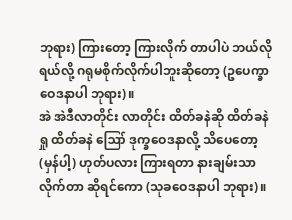ဘုရား) ကြားတော့ ကြားလိုက် တာပါပဲ ဘယ်လိုရယ်လို့ ဂရုမစိုက်လိုက်ပါဘူးဆိုတော့ (ဥပေက္ခာ ဝေဒနာပါ ဘုရား)။
အဲ အဲဒီလာတိုင်း လာတိုင်း ထိတ်ခနဲဆို ထိတ်ခနဲရှု ထိတ်ခနဲ ဪ ဒုက္ခဝေဒနာလို့ သိပေတော့ (မှန်ပါ့) ဟုတ်ပလား ကြားရတာ နားချမ်းသာလိုက်တာ ဆိုရင်ကော (သုခဝေဒနာပါ ဘုရား)။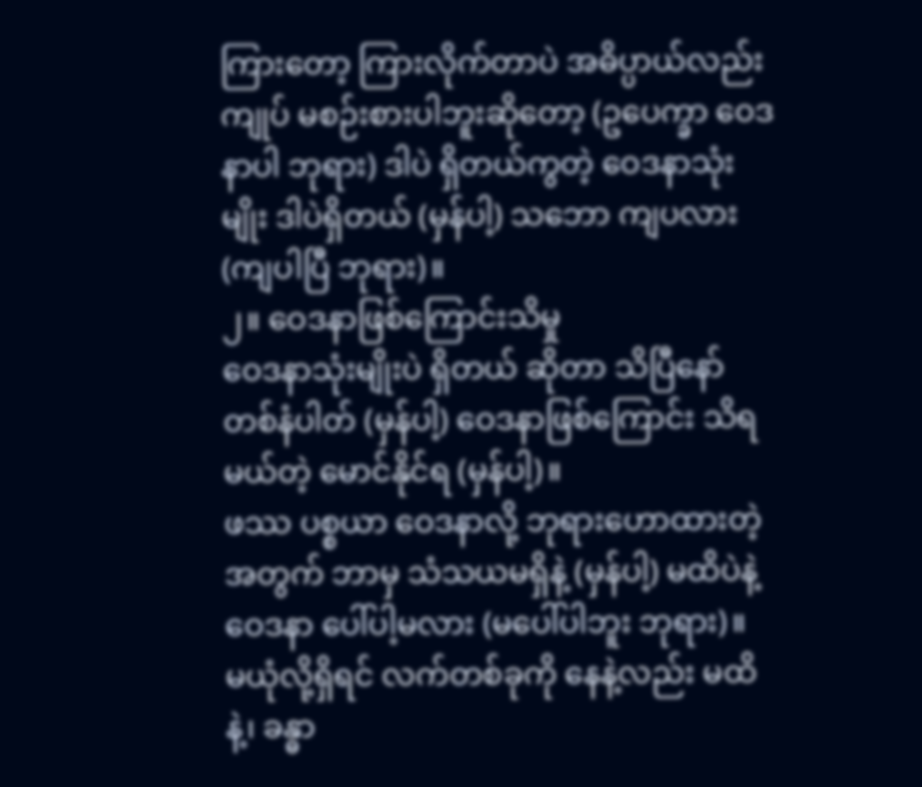ကြားတော့ ကြားလိုက်တာပဲ အဓိပ္ပာယ်လည်း ကျုပ် မစဉ်းစားပါဘူးဆိုတော့ (ဥပေက္ခာ ဝေဒနာပါ ဘုရား) ဒါပဲ ရှိတယ်ကွတဲ့ ဝေဒနာသုံးမျိုး ဒါပဲရှိတယ် (မှန်ပါ့) သဘော ကျပလား (ကျပါပြီ ဘုရား)။
၂။ ဝေဒနာဖြစ်ကြောင်းသိမှု
ဝေဒနာသုံးမျိုးပဲ ရှိတယ် ဆိုတာ သိပြီနော် တစ်နံပါတ် (မှန်ပါ့) ဝေဒနာဖြစ်ကြောင်း သိရမယ်တဲ့ မောင်နိုင်ရ (မှန်ပါ့)။
ဖဿ ပစ္စယာ ဝေဒနာလို့ ဘုရားဟောထားတဲ့အတွက် ဘာမှ သံသယမရှိနဲ့ (မှန်ပါ့) မထိပဲနဲ့ ဝေဒနာ ပေါ်ပါ့မလား (မပေါ်ပါဘူး ဘုရား)။
မယုံလို့ရှိရင် လက်တစ်ခုကို နေနဲ့လည်း မထိနဲ့၊ ခန္ဓာ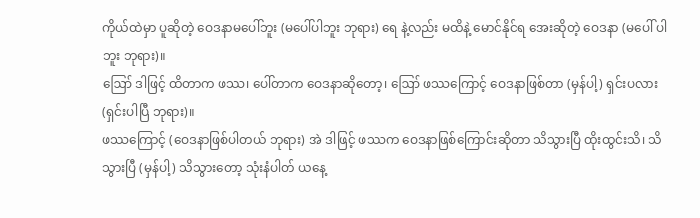ကိုယ်ထဲမှာ ပူဆိုတဲ့ ဝေဒနာမပေါ်ဘူး (မပေါ်ပါဘူး ဘုရား) ရေ နဲ့လည်း မထိနဲ့ မောင်နိုင်ရ အေးဆိုတဲ့ ဝေဒနာ (မပေါ် ပါဘူး ဘုရား)။
ဪ ဒါဖြင့် ထိတာက ဖဿ၊ ပေါ်တာက ဝေဒနာဆိုတော့၊ ဪ ဖဿကြောင့် ဝေဒနာဖြစ်တာ (မှန်ပါ့) ရှင်းပလား (ရှင်းပါပြီ ဘုရား)။
ဖဿကြောင့် (ဝေဒနာဖြစ်ပါတယ် ဘုရား) အဲ ဒါဖြင့် ဖဿက ဝေဒနာဖြစ်ကြောင်းဆိုတာ သိသွားပြီ ထိုးထွင်းသိ၊ သိသွားပြီ (မှန်ပါ့) သိသွားတော့ သုံးနံပါတ် ယနေ့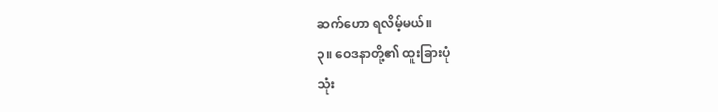ဆက်ဟော ရလိမ့်မယ်။
၃။ ဝေဒနာတို့၏ ထူးခြားပုံ
သုံး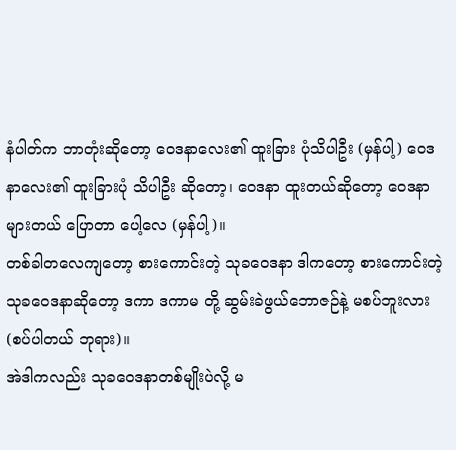နံပါတ်က ဘာတုံးဆိုတော့ ဝေဒနာလေး၏ ထူးခြား ပုံသိပါဦး (မှန်ပါ့) ဝေဒနာလေး၏ ထူးခြားပုံ သိပါဦး ဆိုတော့၊ ဝေဒနာ ထူးတယ်ဆိုတော့ ဝေဒနာများတယ် ပြောတာ ပေါ့လေ (မှန်ပါ့)။
တစ်ခါတလေကျတော့ စားကောင်းတဲ့ သုခဝေဒနာ ဒါကတော့ စားကောင်းတဲ့ သုခဝေဒနာဆိုတော့ ဒကာ ဒကာမ တို့ ဆွမ်းခဲဖွယ်ဘောဇဉ်နဲ့ မစပ်ဘူးလား (စပ်ပါတယ် ဘုရား)။
အဲဒါကလည်း သုခဝေဒနာတစ်မျိုးပဲလို့ မ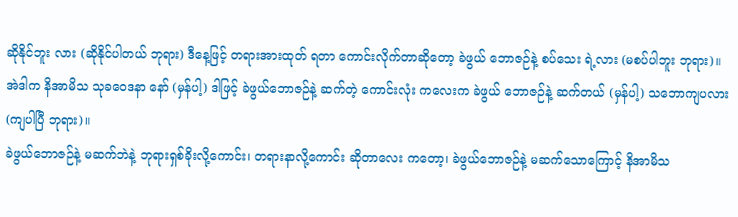ဆိုနိုင်ဘူး လား (ဆိုနိုင်ပါတယ် ဘုရား) ဒီနေ့ဖြင့် တရားအားထုတ် ရတာ ကောင်းလိုက်တာဆိုတော့ ခဲဖွယ် ဘောဇဉ်နဲ့ စပ်သေး ရဲ့လား (မစပ်ပါဘူး ဘုရား)။
အဲဒါက နိအာမိသ သုခဝေဒနာ နော် (မှန်ပါ့) ဒါဖြင့် ခဲဖွယ်ဘောဇဉ်နဲ့ ဆက်တဲ့ ကောင်းလုံး ကလေးက ခဲဖွယ် ဘောဇဉ်နဲ့ ဆက်တယ် (မှန်ပါ့) သဘောကျပလား (ကျပါပြီ ဘုရား)။
ခဲဖွယ်ဘောဇဉ်နဲ့ မဆက်ဘဲနဲ့ ဘုရားရှစ်ခိုးလို့ကောင်း၊ တရားနာလို့ကောင်း ဆိုတာလေး ကတော့၊ ခဲဖွယ်ဘောဇဉ်နဲ့ မဆက်သောကြောင့် နိအာမိသ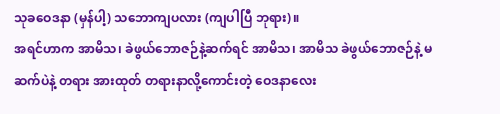သုခဝေဒနာ (မှန်ပါ့) သဘောကျပလား (ကျပါပြီ ဘုရား)။
အရင်ဟာက အာမိသ၊ ခဲဖွယ်ဘောဇဉ်နဲ့ဆက်ရင် အာမိသ၊ အာမိသ ခဲဖွယ်ဘောဇဉ်နဲ့ မဆက်ပဲနဲ့ တရား အားထုတ် တရားနာလို့ကောင်းတဲ့ ဝေဒနာလေး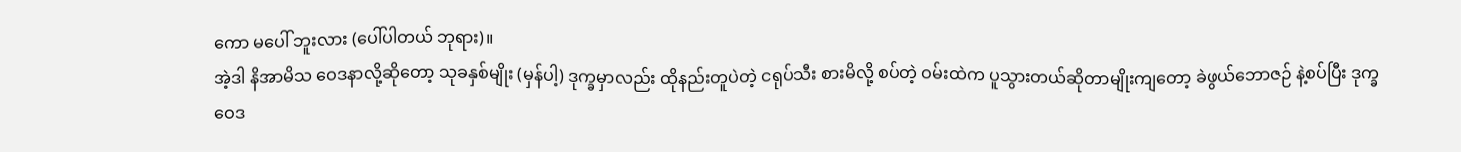ကော မပေါ် ဘူးလား (ပေါ်ပါတယ် ဘုရား)။
အဲ့ဒါ နိအာမိသ ဝေဒနာလို့ဆိုတော့ သုခနှစ်မျိုး (မှန်ပါ့) ဒုက္ခမှာလည်း ထိုနည်းတူပဲတဲ့ ငရုပ်သီး စားမိလို့ စပ်တဲ့ ဝမ်းထဲက ပူသွားတယ်ဆိုတာမျိုးကျတော့ ခဲဖွယ်ဘောဇဉ် နဲ့စပ်ပြီး ဒုက္ခဝေဒ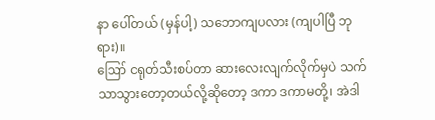နာ ပေါ်တယ် (မှန်ပါ့) သဘောကျပလား (ကျပါပြီ ဘုရား)။
ဪ ငရုတ်သီးစပ်တာ ဆားလေးလျက်လိုက်မှပဲ သက်သာသွားတော့တယ်လို့ဆိုတော့ ဒကာ ဒကာမတို့၊ အဲဒါ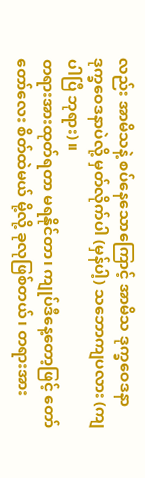လည်း အာမိသနဲ့ စပ်နေသောကြောင့် အာမိသ ဒုက္ခဝေဒနာ ဒုက္ခဝေဒနာပဲလို့ မှတ်လိုက်ပါ (မှန်ပါ့) သဘောကျပလား (ကျပါပြီ ဘုရား)။
တရားအားထုတ်ရတာ မရနိုင်တာ၊ ကျုပ်ဒီနေ့တော့ဖြင့် တော်တော်လေး စိတ်ထဲမယ် မို့လို့ ခုလုဖြစ်တယ်၊ တရားအား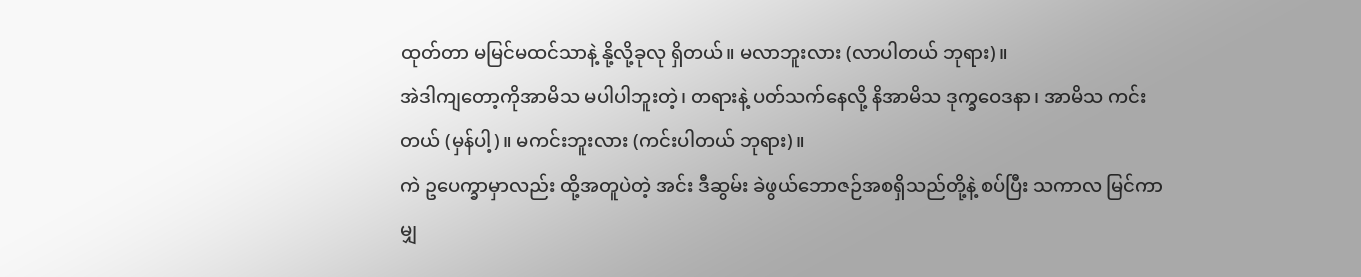ထုတ်တာ မမြင်မထင်သာနဲ့ နို့လို့ခုလု ရှိတယ်။ မလာဘူးလား (လာပါတယ် ဘုရား)။
အဲဒါကျတော့ကိုအာမိသ မပါပါဘူးတဲ့၊ တရားနဲ့ ပတ်သက်နေလို့ နိအာမိသ ဒုက္ခဝေဒနာ၊ အာမိသ ကင်းတယ် (မှန်ပါ့)။ မကင်းဘူးလား (ကင်းပါတယ် ဘုရား)။
ကဲ ဥပေက္ခာမှာလည်း ထို့အတူပဲတဲ့ အင်း ဒီဆွမ်း ခဲဖွယ်ဘောဇဉ်အစရှိသည်တို့နဲ့ စပ်ပြီး သကာလ မြင်ကာမျှ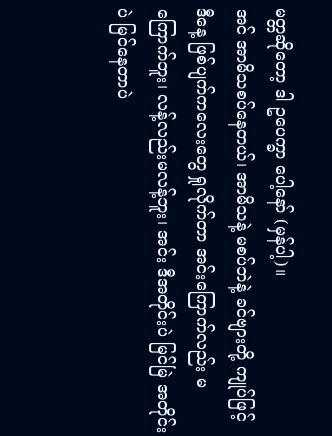မတ္တဆိုတော့ ဒါ ဥပေက္ခာ ပေါ့နော် (မှန်ပါ့)။
အင် အာမိသစပ်နေတယ်၊ အာမိသနဲ့ မစပ်ဘဲနဲ့ ခင်ဗျားတို့ ကျုပ်ဖြင့် ဒီနေ့ ဖြစ်ပျက်ကလေးတွေ ရှုလိုက်တာ အင်းကြောက်လည်း မကြောက်ဘူး၊ လန့်လည်းမလန့်ဘူး၊ အင်း ဒီအတိုင်းပဲ မြင်မြဲ အတိုင်းပဲ မြင်နေတာပဲ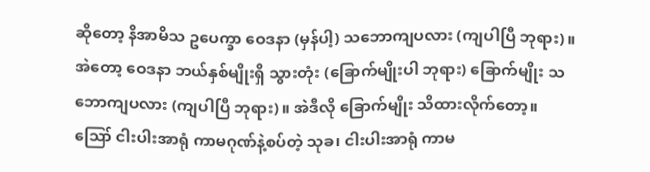ဆိုတော့ နိအာမိသ ဥပေက္ခာ ဝေဒနာ (မှန်ပါ့) သဘောကျပလား (ကျပါပြီ ဘုရား)။
အဲတော့ ဝေဒနာ ဘယ်နှစ်မျိုးရှိ သွားတုံး (ခြောက်မျိုးပါ ဘုရား) ခြောက်မျိုး သဘောကျပလား (ကျပါပြီ ဘုရား)။ အဲဒီလို ခြောက်မျိုး သိထားလိုက်တော့။
ဪ ငါးပါးအာရုံ ကာမဂုဏ်နဲ့စပ်တဲ့ သုခ၊ ငါးပါးအာရုံ ကာမ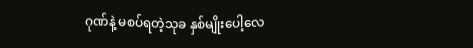ဂုဏ်နဲ့ မစပ်ရတဲ့သုခ နှစ်မျိုးပေါ့လေ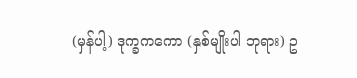(မှန်ပါ့) ဒုက္ခကကော (နှစ်မျိုးပါ ဘုရား) ဥ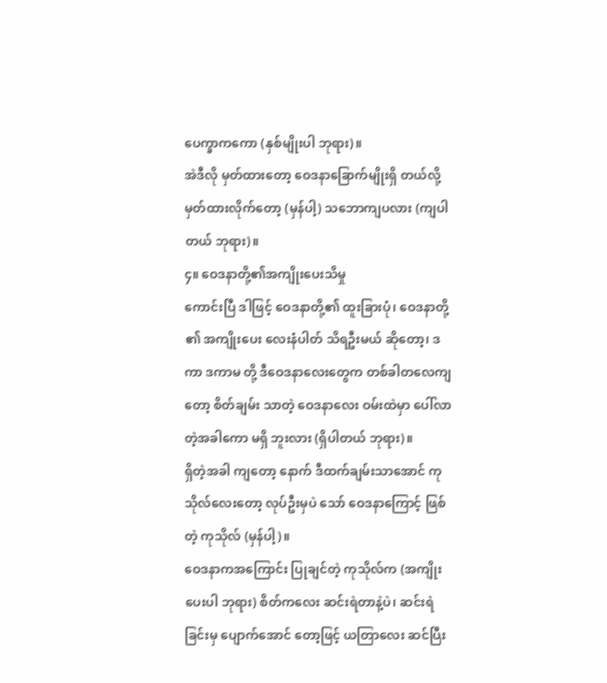ပေက္ခာကကော (နှစ်မျိုးပါ ဘုရား)။
အဲဒီလို မှတ်ထားတော့ ဝေဒနာခြောက်မျိုးရှိ တယ်လို့ မှတ်ထားလိုက်တော့ (မှန်ပါ့) သဘောကျပလား (ကျပါတယ် ဘုရား)။
၄။ ဝေဒနာတို့၏အကျိုးပေးသိမှု
ကောင်းပြီ ဒါဖြင့် ဝေဒနာတို့၏ ထူးခြားပုံ၊ ဝေဒနာတို့ ၏ အကျိုးပေး လေးနံပါတ် သိရဦးမယ် ဆိုတော့၊ ဒကာ ဒကာမ တို့ ဒီဝေဒနာလေးတွေက တစ်ခါတလေကျတော့ စိတ်ချမ်း သာတဲ့ ဝေဒနာလေး ဝမ်းထဲမှာ ပေါ်လာတဲ့အခါကော မရှိ ဘူးလား (ရှိပါတယ် ဘုရား)။
ရှိတဲ့အခါ ကျတော့ နောက် ဒီထက်ချမ်းသာအောင် ကုသိုလ်လေးတော့ လုပ်ဦးမှပဲ သော် ဝေဒနာကြောင့် ဖြစ်တဲ့ ကုသိုလ် (မှန်ပါ့)။
ဝေဒနာကအကြောင်း ပြုချင်တဲ့ ကုသိုလ်က (အကျိုး ပေးပါ ဘုရား) စိတ်ကလေး ဆင်းရဲတာနဲ့ပဲ၊ ဆင်းရဲခြင်းမှ ပျောက်အောင် တော့ဖြင့် ယတြာလေး ဆင်ပြီး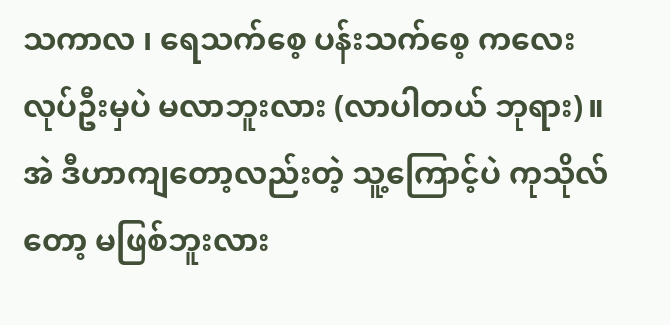သကာလ ၊ ရေသက်စေ့ ပန်းသက်စေ့ ကလေးလုပ်ဦးမှပဲ မလာဘူးလား (လာပါတယ် ဘုရား)။
အဲ ဒီဟာကျတော့လည်းတဲ့ သူ့ကြောင့်ပဲ ကုသိုလ်တော့ မဖြစ်ဘူးလား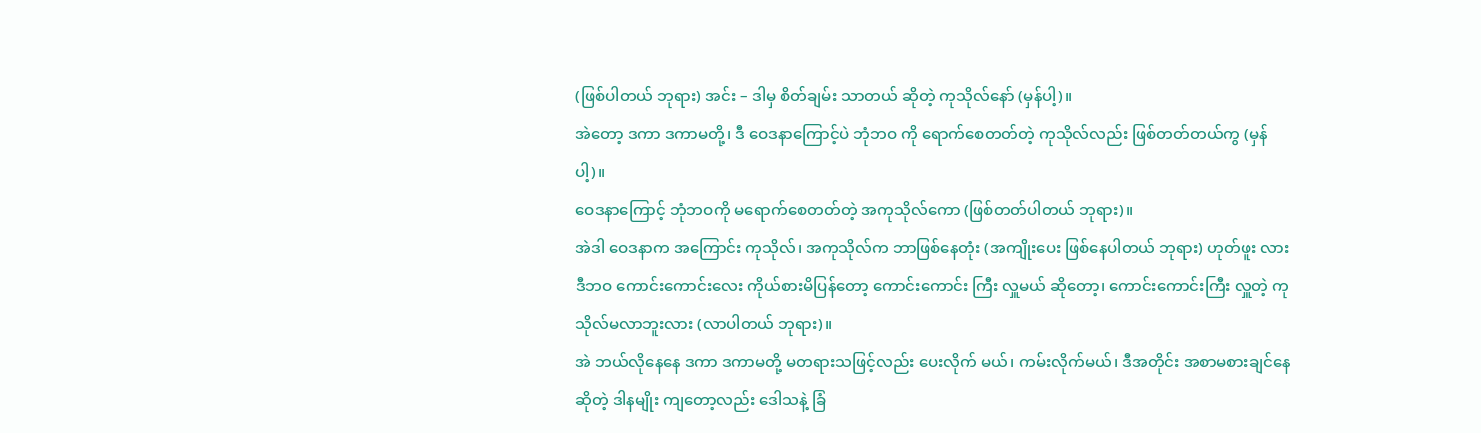(ဖြစ်ပါတယ် ဘုရား) အင်း – ဒါမှ စိတ်ချမ်း သာတယ် ဆိုတဲ့ ကုသိုလ်နော် (မှန်ပါ့)။
အဲတော့ ဒကာ ဒကာမတို့၊ ဒီ ဝေဒနာကြောင့်ပဲ ဘုံဘဝ ကို ရောက်စေတတ်တဲ့ ကုသိုလ်လည်း ဖြစ်တတ်တယ်ကွ (မှန်ပါ့)။
ဝေဒနာကြောင့် ဘုံဘဝကို မရောက်စေတတ်တဲ့ အကုသိုလ်ကော (ဖြစ်တတ်ပါတယ် ဘုရား)။
အဲဒါ ဝေဒနာက အကြောင်း ကုသိုလ်၊ အကုသိုလ်က ဘာဖြစ်နေတုံး (အကျိုးပေး ဖြစ်နေပါတယ် ဘုရား) ဟုတ်ဖူး လား ဒီဘဝ ကောင်းကောင်းလေး ကိုယ်စားမိပြန်တော့ ကောင်းကောင်း ကြီး လှူမယ် ဆိုတော့၊ ကောင်းကောင်းကြီး လှူတဲ့ ကုသိုလ်မလာဘူးလား (လာပါတယ် ဘုရား)။
အဲ ဘယ်လိုနေနေ ဒကာ ဒကာမတို့ မတရားသဖြင့်လည်း ပေးလိုက် မယ်၊ ကမ်းလိုက်မယ်၊ ဒီအတိုင်း အစာမစားချင်နေဆိုတဲ့ ဒါနမျိုး ကျတော့လည်း ဒေါသနဲ့ ခြံ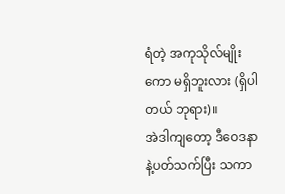ရံတဲ့ အကုသိုလ်မျိုးကော မရှိဘူးလား (ရှိပါတယ် ဘုရား)။
အဲဒါကျတော့ ဒီဝေဒနာနဲ့ပတ်သက်ပြီး သကာ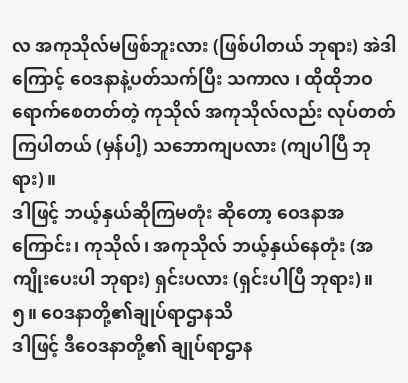လ အကုသိုလ်မဖြစ်ဘူးလား (ဖြစ်ပါတယ် ဘုရား) အဲဒါကြောင့် ဝေဒနာနဲ့ပတ်သက်ပြီး သကာလ ၊ ထိုထိုဘဝ ရောက်စေတတ်တဲ့ ကုသိုလ် အကုသိုလ်လည်း လုပ်တတ်ကြပါတယ် (မှန်ပါ့) သဘောကျပလား (ကျပါပြီ ဘုရား)။
ဒါဖြင့် ဘယ့်နှယ်ဆိုကြမတုံး ဆိုတော့ ဝေဒနာအကြောင်း၊ ကုသိုလ်၊ အကုသိုလ် ဘယ့်နှယ်နေတုံး (အကျိုးပေးပါ ဘုရား) ရှင်းပလား (ရှင်းပါပြီ ဘုရား)။
၅။ ဝေဒနာတို့၏ချုပ်ရာဌာနသိ
ဒါဖြင့် ဒီဝေဒနာတို့၏ ချုပ်ရာဌာန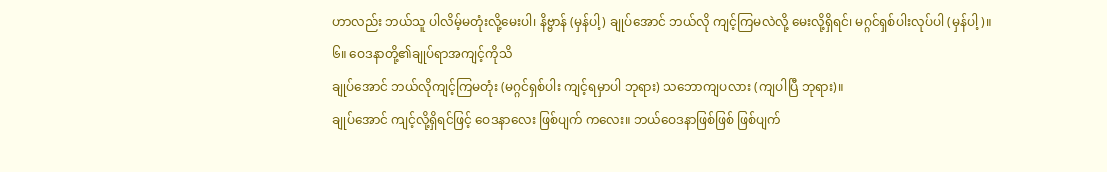ဟာလည်း ဘယ်သူ ပါလိမ့်မတုံးလို့မေးပါ၊ နိဗ္ဗာန် (မှန်ပါ့) ချုပ်အောင် ဘယ်လို ကျင့်ကြမလဲလို့ မေးလို့ရှိရင်၊ မဂ္ဂင်ရှစ်ပါးလုပ်ပါ (မှန်ပါ့)။
၆။ ဝေဒနာတို့၏ချုပ်ရာအကျင့်ကိုသိ
ချုပ်အောင် ဘယ်လိုကျင့်ကြမတုံး (မဂ္ဂင်ရှစ်ပါး ကျင့်ရမှာပါ ဘုရား) သဘောကျပလား (ကျပါပြီ ဘုရား)။
ချုပ်အောင် ကျင့်လို့ရှိရင်ဖြင့် ဝေဒနာလေး ဖြစ်ပျက် ကလေး။ ဘယ်ဝေဒနာဖြစ်ဖြစ် ဖြစ်ပျက်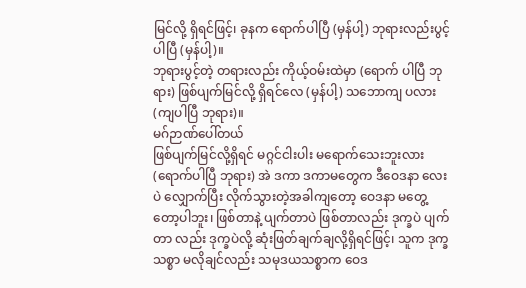မြင်လို့ ရှိရင်ဖြင့်၊ ခုနက ရောက်ပါပြီ (မှန်ပါ့) ဘုရားလည်းပွင့်ပါပြီ (မှန်ပါ့)။
ဘုရားပွင့်တဲ့ တရားလည်း ကိုယ့်ဝမ်းထဲမှာ (ရောက် ပါပြီ ဘုရား) ဖြစ်ပျက်မြင်လို့ ရှိရင်လေ (မှန်ပါ့) သဘောကျ ပလား (ကျပါပြီ ဘုရား)။
မဂ်ဉာဏ်ပေါ်တယ်
ဖြစ်ပျက်မြင်လို့ရှိရင် မဂ္ဂင်ငါးပါး မရောက်သေးဘူးလား (ရောက်ပါပြီ ဘုရား) အဲ ဒကာ ဒကာမတွေက ဒီဝေဒနာ လေးပဲ လျှောက်ပြီး လိုက်သွားတဲ့အခါကျတော့ ဝေဒနာ မတွေ့တော့ပါဘူး၊ ဖြစ်တာနဲ့ ပျက်တာပဲ ဖြစ်တာလည်း ဒုက္ခပဲ ပျက်တာ လည်း ဒုက္ခပဲလို့ ဆုံးဖြတ်ချက်ချလို့ရှိရင်ဖြင့်၊ သူက ဒုက္ခသစ္စာ မလိုချင်လည်း သမုဒယသစ္စာက ဝေဒ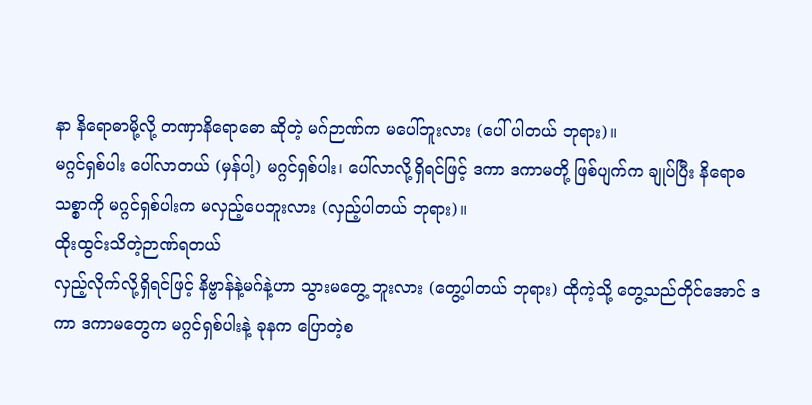နာ နိရောဓာမို့လို့ တဏှာနိရောဓော ဆိုတဲ့ မဂ်ဉာဏ်က မပေါ်ဘူးလား (ပေါ် ပါတယ် ဘုရား)။
မဂ္ဂင်ရှစ်ပါး ပေါ်လာတယ် (မှန်ပါ့) မဂ္ဂင်ရှစ်ပါး၊ ပေါ်လာလို့ရှိရင်ဖြင့် ဒကာ ဒကာမတို့ ဖြစ်ပျက်က ချုပ်ပြီး နိရောဓ သစ္စာကို မဂ္ဂင်ရှစ်ပါးက မလှည့်ပေဘူးလား (လှည့်ပါတယ် ဘုရား)။
ထိုးထွင်းသိတဲ့ဉာဏ်ရတယ်
လှည့်လိုက်လို့ရှိရင်ဖြင့် နိဗ္ဗာန်နဲ့မဂ်နဲ့ဟာ သွားမတွေ့ ဘူးလား (တွေ့ပါတယ် ဘုရား) ထိုကဲ့သို့ တွေ့သည်တိုင်အောင် ဒကာ ဒကာမတွေက မဂ္ဂင်ရှစ်ပါးနဲ့ ခုနက ပြောတဲ့စ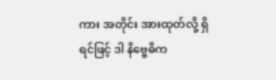ကား အတိုင်း အားထုတ်လို့ ရှိရင်ဖြင့် ဒါ နိဗ္ဗေဓိက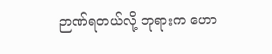ဉာဏ်ရတယ်လို့ ဘုရားက ဟော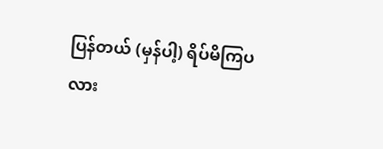ပြန်တယ် (မှန်ပါ့) ရိပ်မိကြပလား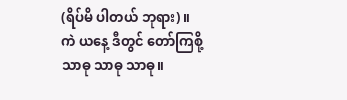(ရိပ်မိ ပါတယ် ဘုရား)။
ကဲ ယနေ့ ဒီတွင် တော်ကြစို့
သာဓု သာဓု သာဓု။